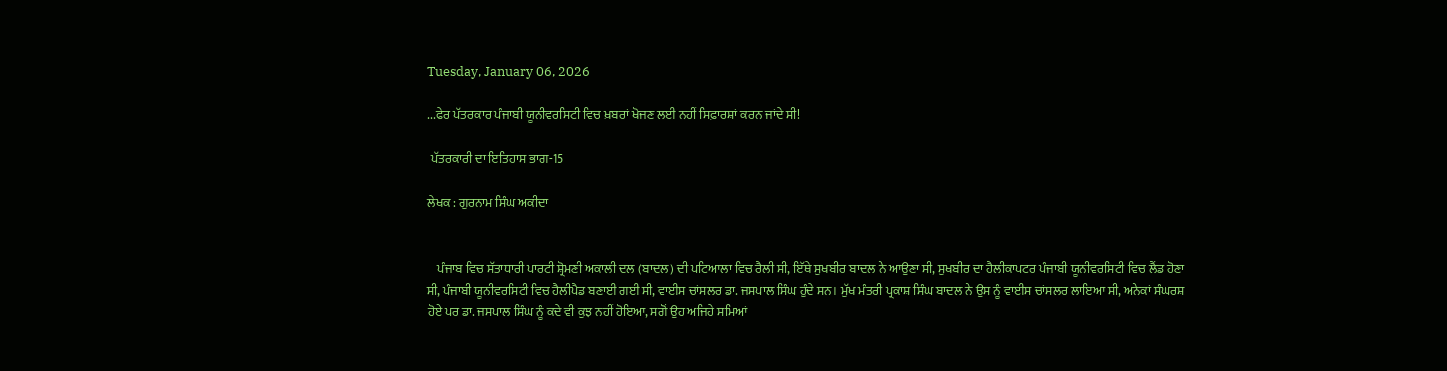Tuesday, January 06, 2026

...ਫੇਰ ਪੱਤਰਕਾਰ ਪੰਜਾਬੀ ਯੂਨੀਵਰਸਿਟੀ ਵਿਚ ਖ਼ਬਰਾਂ ਖੋਜਣ ਲਈ ਨਹੀਂ ਸਿਫ਼ਾਰਸ਼ਾਂ ਕਰਨ ਜਾਂਦੇ ਸੀ!

 ਪੱਤਰਕਾਰੀ ਦਾ ਇਤਿਹਾਸ ਭਾਗ-15

ਲੇਖਕ : ਗੁਰਨਾਮ ਸਿੰਘ ਅਕੀਦਾ


    ਪੰਜਾਬ ਵਿਚ ਸੱਤਾਧਾਰੀ ਪਾਰਟੀ ਸ਼੍ਰੋਮਣੀ ਅਕਾਲੀ ਦਲ (ਬਾਦਲ) ਦੀ ਪਟਿਆਲਾ ਵਿਚ ਰੈਲੀ ਸੀ, ਇੱਥੇ ਸੁਖਬੀਰ ਬਾਦਲ ਨੇ ਆਉਣਾ ਸੀ, ਸੁਖਬੀਰ ਦਾ ਹੈਲੀਕਾਪਟਰ ਪੰਜਾਬੀ ਯੂਨੀਵਰਸਿਟੀ ਵਿਚ ਲੈਂਡ ਹੋਣਾ ਸੀ, ਪੰਜਾਬੀ ਯੂਨੀਵਰਸਿਟੀ ਵਿਚ ਹੈਲੀਪੈਡ ਬਣਾਈ ਗਈ ਸੀ, ਵਾਈਸ ਚਾਂਸਲਰ ਡਾ. ਜਸਪਾਲ ਸਿੰਘ ਹੁੰਦੇ ਸਨ। ਮੁੱਖ ਮੰਤਰੀ ਪ੍ਰਕਾਸ਼ ਸਿੰਘ ਬਾਦਲ ਨੇ ਉਸ ਨੂੰ ਵਾਈਸ ਚਾਂਸਲਰ ਲਾਇਆ ਸੀ, ਅਨੇਕਾਂ ਸੰਘਰਸ਼ ਹੋਏ ਪਰ ਡਾ. ਜਸਪਾਲ ਸਿੰਘ ਨੂੰ ਕਦੇ ਵੀ ਕੁਝ ਨਹੀਂ ਹੋਇਆ, ਸਗੋਂ ਉਹ ਅਜਿਹੇ ਸਮਿਆਂ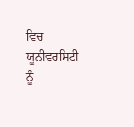ਵਿਚ ਯੂਨੀਵਰਸਿਟੀ ਨੂੰ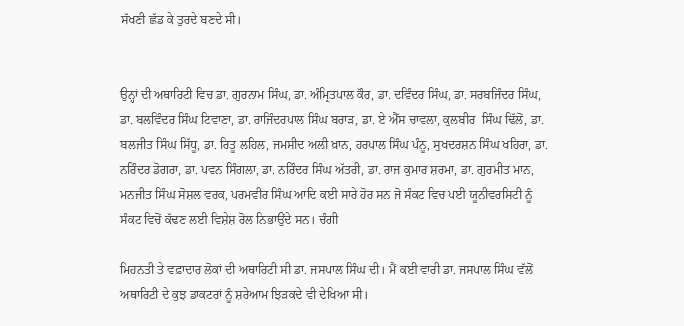ਸੱਖਣੀ ਛੱਡ ਕੇ ਤੁਰਦੇ ਬਣਦੇ ਸੀ।


ਉਨ੍ਹਾਂ ਦੀ ਅਥਾਰਿਟੀ ਵਿਚ ਡਾ. ਗੁਰਨਾਮ ਸਿੰਘ, ਡਾ. ਅੰਮ੍ਰਿਤਪਾਲ ਕੌਰ, ਡਾ. ਦਵਿੰਦਰ ਸਿੰਘ, ਡਾ. ਸਰਬਜਿੰਦਰ ਸਿੰਘ, ਡਾ. ਬਲਵਿੰਦਰ ਸਿੰਘ ਟਿਵਾਣਾ, ਡਾ. ਰਾਜਿੰਦਰਪਾਲ ਸਿੰਘ ਬਰਾੜ, ਡਾ. ਏ ਐੱਸ ਚਾਵਲਾ, ਕੁਲਬੀਰ  ਸਿੰਘ ਢਿੱਲੋਂ, ਡਾ.
ਬਲਜੀਤ ਸਿੰਘ ਸਿੱਧੂ, ਡਾ. ਰਿਤੂ ਲਹਿਲ, ਜਮਸੀਦ ਅਲੀ ਖ਼ਾਨ, ਹਰਪਾਲ ਸਿੰਘ ਪੰਨੂ, ਸੁਖਦਰਸ਼ਨ ਸਿੰਘ ਖਹਿਰਾ, ਡਾ. ਨਰਿੰਦਰ ਡੋਗਰਾ, ਡਾ. ਪਵਨ ਸਿੰਗਲਾ, ਡਾ. ਨਰਿੰਦਰ ਸਿੰਘ ਅੱਤਰੀ, ਡਾ. ਰਾਜ ਕੁਮਾਰ ਸ਼ਰਮਾ, ਡਾ. ਗੁਰਮੀਤ ਮਾਨ, ਮਨਜੀਤ ਸਿੰਘ ਸੋਸ਼ਲ ਵਰਕ, ਪਰਮਵੀਰ ਸਿੰਘ ਆਦਿ ਕਈ ਸਾਰੇ ਹੋਰ ਸਨ ਜੋ ਸੰਕਟ ਵਿਚ ਪਈ ਯੂਨੀਵਰਸਿਟੀ ਨੂੰ ਸੰਕਟ ਵਿਚੋਂ ਕੱਢਣ ਲਈ ਵਿਸ਼ੇਸ਼ ਰੋਲ ਨਿਭਾਉਂਦੇ ਸਨ। ਚੰਗੀ

ਮਿਹਨਤੀ ਤੇ ਵਫ਼ਾਦਾਰ ਲੋਕਾਂ ਦੀ ਅਥਾਰਿਟੀ ਸੀ ਡਾ. ਜਸਪਾਲ ਸਿੰਘ ਦੀ। ਮੈਂ ਕਈ ਵਾਰੀ ਡਾ. ਜਸਪਾਲ ਸਿੰਘ ਵੱਲੋਂ ਅਥਾਰਿਟੀ ਦੇ ਕੁਝ ਡਾਕਟਰਾਂ ਨੂੰ ਸ਼ਰੇਆਮ ਝਿੜਕਦੇ ਵੀ ਦੇਖਿਆ ਸੀ।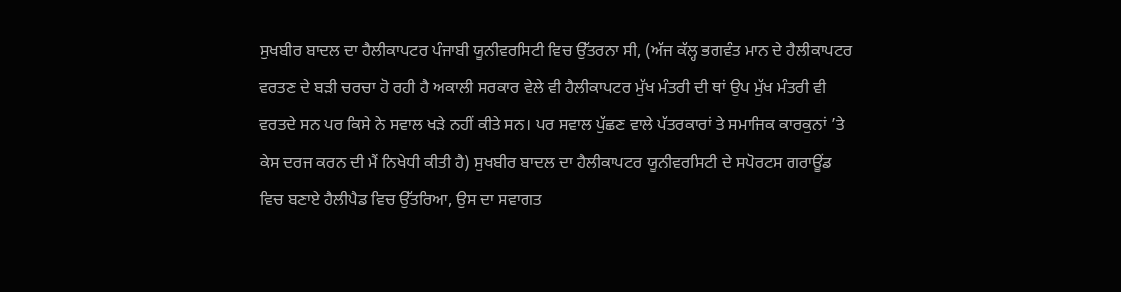ਸੁਖਬੀਰ ਬਾਦਲ ਦਾ ਹੈਲੀਕਾਪਟਰ ਪੰਜਾਬੀ ਯੂਨੀਵਰਸਿਟੀ ਵਿਚ ਉੱਤਰਨਾ ਸੀ, (ਅੱਜ ਕੱਲ੍ਹ ਭਗਵੰਤ ਮਾਨ ਦੇ ਹੈਲੀਕਾਪਟਰ ਵਰਤਣ ਦੇ ਬੜੀ ਚਰਚਾ ਹੋ ਰਹੀ ਹੈ ਅਕਾਲੀ ਸਰਕਾਰ ਵੇਲੇ ਵੀ ਹੈਲੀਕਾਪਟਰ ਮੁੱਖ ਮੰਤਰੀ ਦੀ ਥਾਂ ਉਪ ਮੁੱਖ ਮੰਤਰੀ ਵੀ ਵਰਤਦੇ ਸਨ ਪਰ ਕਿਸੇ ਨੇ ਸਵਾਲ ਖੜੇ ਨਹੀਂ ਕੀਤੇ ਸਨ। ਪਰ ਸਵਾਲ ਪੁੱਛਣ ਵਾਲੇ ਪੱਤਰਕਾਰਾਂ ਤੇ ਸਮਾਜਿਕ ਕਾਰਕੁਨਾਂ ’ਤੇ ਕੇਸ ਦਰਜ ਕਰਨ ਦੀ ਮੈਂ ਨਿਖੇਧੀ ਕੀਤੀ ਹੈ) ਸੁਖਬੀਰ ਬਾਦਲ ਦਾ ਹੈਲੀਕਾਪਟਰ ਯੂਨੀਵਰਸਿਟੀ ਦੇ ਸਪੋਰਟਸ ਗਰਾਊਂਡ ਵਿਚ ਬਣਾਏ ਹੈਲੀਪੈਡ ਵਿਚ ਉੱਤਰਿਆ, ਉਸ ਦਾ ਸਵਾਗਤ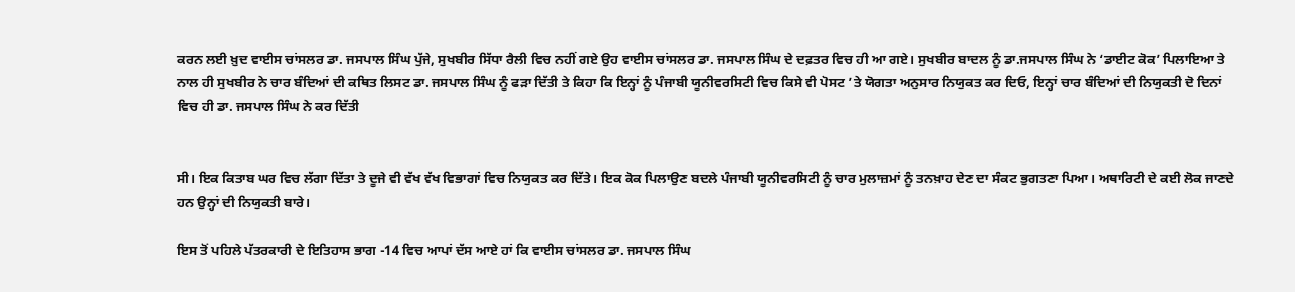ਕਰਨ ਲਈ ਖ਼ੁਦ ਵਾਈਸ ਚਾਂਸਲਰ ਡਾ. ਜਸਪਾਲ ਸਿੰਘ ਪੁੱਜੇ, ਸੁਖਬੀਰ ਸਿੱਧਾ ਰੈਲੀ ਵਿਚ ਨਹੀਂ ਗਏ ਉਹ ਵਾਈਸ ਚਾਂਸਲਰ ਡਾ. ਜਸਪਾਲ ਸਿੰਘ ਦੇ ਦਫ਼ਤਰ ਵਿਚ ਹੀ ਆ ਗਏ। ਸੁਖਬੀਰ ਬਾਦਲ ਨੂੰ ਡਾ.ਜਸਪਾਲ ਸਿੰਘ ਨੇ ‘ਡਾਈਟ ਕੋਕ’ ਪਿਲਾਇਆ ਤੇ ਨਾਲ ਹੀ ਸੁਖਬੀਰ ਨੇ ਚਾਰ ਬੰਦਿਆਂ ਦੀ ਕਥਿਤ ਲਿਸਟ ਡਾ. ਜਸਪਾਲ ਸਿੰਘ ਨੂੰ ਫੜਾ ਦਿੱਤੀ ਤੇ ਕਿਹਾ ਕਿ ਇਨ੍ਹਾਂ ਨੂੰ ਪੰਜਾਬੀ ਯੂਨੀਵਰਸਿਟੀ ਵਿਚ ਕਿਸੇ ਵੀ ਪੋਸਟ ’ਤੇ ਯੋਗਤਾ ਅਨੁਸਾਰ ਨਿਯੁਕਤ ਕਰ ਦਿਓ, ਇਨ੍ਹਾਂ ਚਾਰ ਬੰਦਿਆਂ ਦੀ ਨਿਯੁਕਤੀ ਦੋ ਦਿਨਾਂ ਵਿਚ ਹੀ ਡਾ. ਜਸਪਾਲ ਸਿੰਘ ਨੇ ਕਰ ਦਿੱਤੀ


ਸੀ। ਇਕ ਕਿਤਾਬ ਘਰ ਵਿਚ ਲੱਗਾ ਦਿੱਤਾ ਤੇ ਦੂਜੇ ਵੀ ਵੱਖ ਵੱਖ ਵਿਭਾਗਾਂ ਵਿਚ ਨਿਯੁਕਤ ਕਰ ਦਿੱਤੇ। ਇਕ ਕੋਕ ਪਿਲਾਉਣ ਬਦਲੇ ਪੰਜਾਬੀ ਯੂਨੀਵਰਸਿਟੀ ਨੂੰ ਚਾਰ ਮੁਲਾਜ਼ਮਾਂ ਨੂੰ ਤਨਖ਼ਾਹ ਦੇਣ ਦਾ ਸੰਕਟ ਭੁਗਤਣਾ ਪਿਆ। ਅਥਾਰਿਟੀ ਦੇ ਕਈ ਲੋਕ ਜਾਣਦੇ ਹਨ ਉਨ੍ਹਾਂ ਦੀ ਨਿਯੁਕਤੀ ਬਾਰੇ।

ਇਸ ਤੋਂ ਪਹਿਲੇ ਪੱਤਰਕਾਰੀ ਦੇ ਇਤਿਹਾਸ ਭਾਗ -14 ਵਿਚ ਆਪਾਂ ਦੱਸ ਆਏ ਹਾਂ ਕਿ ਵਾਈਸ ਚਾਂਸਲਰ ਡਾ. ਜਸਪਾਲ ਸਿੰਘ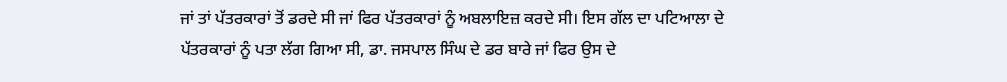ਜਾਂ ਤਾਂ ਪੱਤਰਕਾਰਾਂ ਤੋਂ ਡਰਦੇ ਸੀ ਜਾਂ ਫਿਰ ਪੱਤਰਕਾਰਾਂ ਨੂੰ ਅਬਲਾਇਜ਼ ਕਰਦੇ ਸੀ। ਇਸ ਗੱਲ ਦਾ ਪਟਿਆਲਾ ਦੇ ਪੱਤਰਕਾਰਾਂ ਨੂੰ ਪਤਾ ਲੱਗ ਗਿਆ ਸੀ, ਡਾ. ਜਸਪਾਲ ਸਿੰਘ ਦੇ ਡਰ ਬਾਰੇ ਜਾਂ ਫਿਰ ਉਸ ਦੇ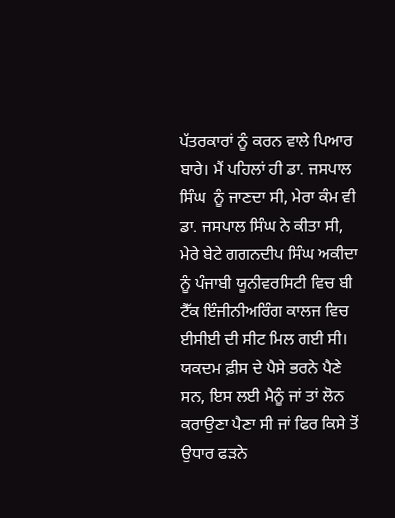ਪੱਤਰਕਾਰਾਂ ਨੂੰ ਕਰਨ ਵਾਲੇ ਪਿਆਰ ਬਾਰੇ। ਮੈਂ ਪਹਿਲਾਂ ਹੀ ਡਾ. ਜਸਪਾਲ ਸਿੰਘ  ਨੂੰ ਜਾਣਦਾ ਸੀ, ਮੇਰਾ ਕੰਮ ਵੀ ਡਾ. ਜਸਪਾਲ ਸਿੰਘ ਨੇ ਕੀਤਾ ਸੀ, ਮੇਰੇ ਬੇਟੇ ਗਗਨਦੀਪ ਸਿੰਘ ਅਕੀਦਾ ਨੂੰ ਪੰਜਾਬੀ ਯੂਨੀਵਰਸਿਟੀ ਵਿਚ ਬੀ ਟੈੱਕ ਇੰਜੀਨੀਅਰਿੰਗ ਕਾਲਜ ਵਿਚ ਈਸੀਈ ਦੀ ਸੀਟ ਮਿਲ ਗਈ ਸੀ। ਯਕਦਮ ਫ਼ੀਸ ਦੇ ਪੈਸੇ ਭਰਨੇ ਪੈਣੇ ਸਨ, ਇਸ ਲਈ ਮੈਨੂੰ ਜਾਂ ਤਾਂ ਲੋਨ ਕਰਾਉਣਾ ਪੈਣਾ ਸੀ ਜਾਂ ਫਿਰ ਕਿਸੇ ਤੋਂ ਉਧਾਰ ਫੜਨੇ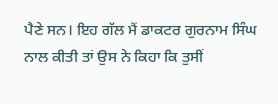ਪੈਣੇ ਸਨ। ਇਹ ਗੱਲ ਮੈਂ ਡਾਕਟਰ ਗੁਰਨਾਮ ਸਿੰਘ ਨਾਲ ਕੀਤੀ ਤਾਂ ਉਸ ਨੇ ਕਿਹਾ ਕਿ ਤੁਸੀਂ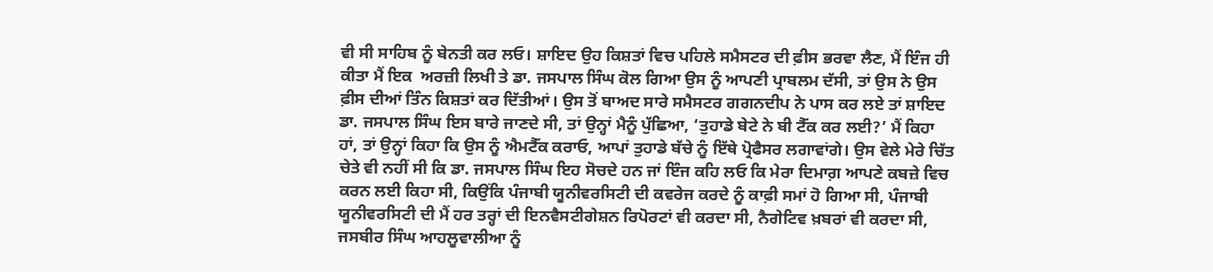ਵੀ ਸੀ ਸਾਹਿਬ ਨੂੰ ਬੇਨਤੀ ਕਰ ਲਓ। ਸ਼ਾਇਦ ਉਹ ਕਿਸ਼ਤਾਂ ਵਿਚ ਪਹਿਲੇ ਸਮੈਸਟਰ ਦੀ ਫ਼ੀਸ ਭਰਵਾ ਲੈਣ, ਮੈਂ ਇੰਜ ਹੀ ਕੀਤਾ ਮੈਂ ਇਕ  ਅਰਜ਼ੀ ਲਿਖੀ ਤੇ ਡਾ. ਜਸਪਾਲ ਸਿੰਘ ਕੋਲ ਗਿਆ ਉਸ ਨੂੰ ਆਪਣੀ ਪ੍ਰਾਬਲਮ ਦੱਸੀ, ਤਾਂ ਉਸ ਨੇ ਉਸ ਫ਼ੀਸ ਦੀਆਂ ਤਿੰਨ ਕਿਸ਼ਤਾਂ ਕਰ ਦਿੱਤੀਆਂ। ਉਸ ਤੋਂ ਬਾਅਦ ਸਾਰੇ ਸਮੈਸਟਰ ਗਗਨਦੀਪ ਨੇ ਪਾਸ ਕਰ ਲਏ ਤਾਂ ਸ਼ਾਇਦ ਡਾ. ਜਸਪਾਲ ਸਿੰਘ ਇਸ ਬਾਰੇ ਜਾਣਦੇ ਸੀ, ਤਾਂ ਉਨ੍ਹਾਂ ਮੈਨੂੰ ਪੁੱਛਿਆ, ‘ਤੁਹਾਡੇ ਬੇਟੇ ਨੇ ਬੀ ਟੈੱਕ ਕਰ ਲਈ?’ ਮੈਂ ਕਿਹਾ ਹਾਂ, ਤਾਂ ਉਨ੍ਹਾਂ ਕਿਹਾ ਕਿ ਉਸ ਨੂੰ ਐਮਟੈੱਕ ਕਰਾਓ, ਆਪਾਂ ਤੁਹਾਡੇ ਬੱਚੇ ਨੂੰ ਇੱਥੇ ਪ੍ਰੋਫੈਸਰ ਲਗਾਵਾਂਗੇ। ਉਸ ਵੇਲੇ ਮੇਰੇ ਚਿੱਤ ਚੇਤੇ ਵੀ ਨਹੀਂ ਸੀ ਕਿ ਡਾ. ਜਸਪਾਲ ਸਿੰਘ ਇਹ ਸੋਚਦੇ ਹਨ ਜਾਂ ਇੰਜ ਕਹਿ ਲਓ ਕਿ ਮੇਰਾ ਦਿਮਾਗ਼ ਆਪਣੇ ਕਬਜ਼ੇ ਵਿਚ ਕਰਨ ਲਈ ਕਿਹਾ ਸੀ, ਕਿਉਂਕਿ ਪੰਜਾਬੀ ਯੂਨੀਵਰਸਿਟੀ ਦੀ ਕਵਰੇਜ ਕਰਦੇ ਨੂੰ ਕਾਫ਼ੀ ਸਮਾਂ ਹੋ ਗਿਆ ਸੀ, ਪੰਜਾਬੀ ਯੂਨੀਵਰਸਿਟੀ ਦੀ ਮੈਂ ਹਰ ਤਰ੍ਹਾਂ ਦੀ ਇਨਵੈਸਟੀਗੇਸ਼ਨ ਰਿਪੋਰਟਾਂ ਵੀ ਕਰਦਾ ਸੀ, ਨੈਗੇਟਿਵ ਖ਼ਬਰਾਂ ਵੀ ਕਰਦਾ ਸੀ, ਜਸਬੀਰ ਸਿੰਘ ਆਹਲੂਵਾਲੀਆ ਨੂੰ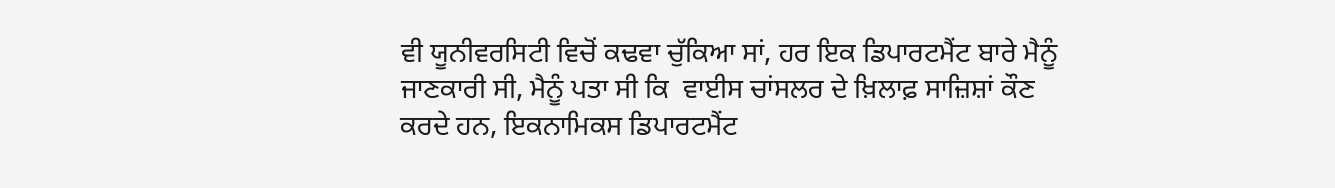ਵੀ ਯੂਨੀਵਰਸਿਟੀ ਵਿਚੋਂ ਕਢਵਾ ਚੁੱਕਿਆ ਸਾਂ, ਹਰ ਇਕ ਡਿਪਾਰਟਮੈਂਟ ਬਾਰੇ ਮੈਨੂੰ ਜਾਣਕਾਰੀ ਸੀ, ਮੈਨੂੰ ਪਤਾ ਸੀ ਕਿ  ਵਾਈਸ ਚਾਂਸਲਰ ਦੇ ਖ਼ਿਲਾਫ਼ ਸਾਜ਼ਿਸ਼ਾਂ ਕੌਣ ਕਰਦੇ ਹਨ, ਇਕਨਾਮਿਕਸ ਡਿਪਾਰਟਮੈਂਟ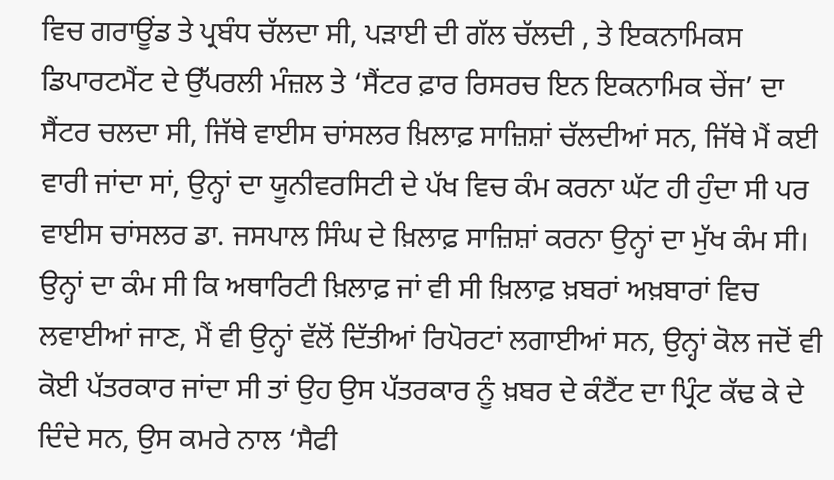ਵਿਚ ਗਰਾਊਂਡ ਤੇ ਪ੍ਰਬੰਧ ਚੱਲਦਾ ਸੀ, ਪੜਾਈ ਦੀ ਗੱਲ ਚੱਲਦੀ , ਤੇ ਇਕਨਾਮਿਕਸ ਡਿਪਾਰਟਮੈਂਟ ਦੇ ਉੱਪਰਲੀ ਮੰਜ਼ਲ ਤੇ ‘ਸੈਂਟਰ ਫ਼ਾਰ ਰਿਸਰਚ ਇਨ ਇਕਨਾਮਿਕ ਚੇਂਜ’ ਦਾ ਸੈਂਟਰ ਚਲਦਾ ਸੀ, ਜਿੱਥੇ ਵਾਈਸ ਚਾਂਸਲਰ ਖ਼ਿਲਾਫ਼ ਸਾਜ਼ਿਸ਼ਾਂ ਚੱਲਦੀਆਂ ਸਨ, ਜਿੱਥੇ ਮੈਂ ਕਈ ਵਾਰੀ ਜਾਂਦਾ ਸਾਂ, ਉਨ੍ਹਾਂ ਦਾ ਯੂਨੀਵਰਸਿਟੀ ਦੇ ਪੱਖ ਵਿਚ ਕੰਮ ਕਰਨਾ ਘੱਟ ਹੀ ਹੁੰਦਾ ਸੀ ਪਰ ਵਾਈਸ ਚਾਂਸਲਰ ਡਾ. ਜਸਪਾਲ ਸਿੰਘ ਦੇ ਖ਼ਿਲਾਫ਼ ਸਾਜ਼ਿਸ਼ਾਂ ਕਰਨਾ ਉਨ੍ਹਾਂ ਦਾ ਮੁੱਖ ਕੰਮ ਸੀ। ਉਨ੍ਹਾਂ ਦਾ ਕੰਮ ਸੀ ਕਿ ਅਥਾਰਿਟੀ ਖ਼ਿਲਾਫ਼ ਜਾਂ ਵੀ ਸੀ ਖ਼ਿਲਾਫ਼ ਖ਼ਬਰਾਂ ਅਖ਼ਬਾਰਾਂ ਵਿਚ ਲਵਾਈਆਂ ਜਾਣ, ਮੈਂ ਵੀ ਉਨ੍ਹਾਂ ਵੱਲੋਂ ਦਿੱਤੀਆਂ ਰਿਪੋਰਟਾਂ ਲਗਾਈਆਂ ਸਨ, ਉਨ੍ਹਾਂ ਕੋਲ ਜਦੋਂ ਵੀ ਕੋਈ ਪੱਤਰਕਾਰ ਜਾਂਦਾ ਸੀ ਤਾਂ ਉਹ ਉਸ ਪੱਤਰਕਾਰ ਨੂੰ ਖ਼ਬਰ ਦੇ ਕੰਟੈਂਟ ਦਾ ਪ੍ਰਿੰਟ ਕੱਢ ਕੇ ਦੇ ਦਿੰਦੇ ਸਨ, ਉਸ ਕਮਰੇ ਨਾਲ ‘ਸੈਫੀ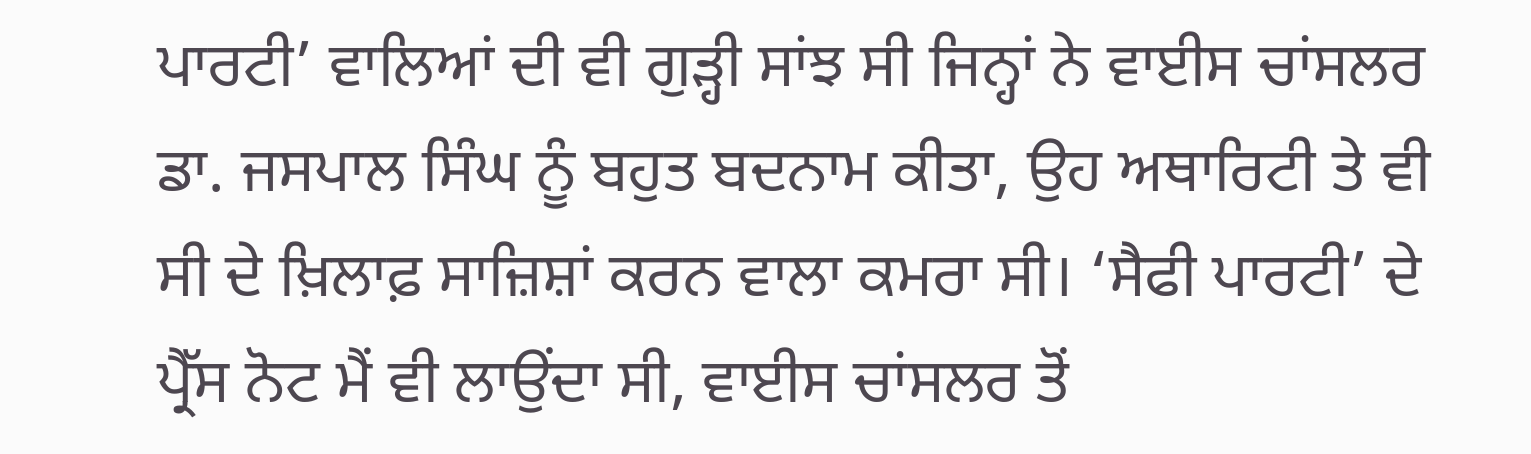ਪਾਰਟੀ’ ਵਾਲਿਆਂ ਦੀ ਵੀ ਗੁੜ੍ਹੀ ਸਾਂਝ ਸੀ ਜਿਨ੍ਹਾਂ ਨੇ ਵਾਈਸ ਚਾਂਸਲਰ ਡਾ. ਜਸਪਾਲ ਸਿੰਘ ਨੂੰ ਬਹੁਤ ਬਦਨਾਮ ਕੀਤਾ, ਉਹ ਅਥਾਰਿਟੀ ਤੇ ਵੀ ਸੀ ਦੇ ਖ਼ਿਲਾਫ਼ ਸਾਜ਼ਿਸ਼ਾਂ ਕਰਨ ਵਾਲਾ ਕਮਰਾ ਸੀ। ‘ਸੈਫੀ ਪਾਰਟੀ’ ਦੇ ਪ੍ਰੈੱਸ ਨੋਟ ਮੈਂ ਵੀ ਲਾਉਂਦਾ ਸੀ, ਵਾਈਸ ਚਾਂਸਲਰ ਤੋਂ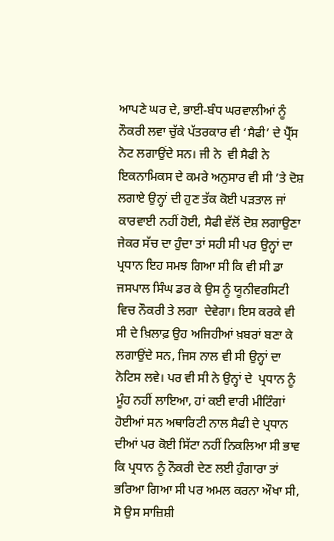ਆਪਣੇ ਘਰ ਦੇ, ਭਾਈ-ਬੰਧ ਘਰਵਾਲੀਆਂ ਨੂੰ ਨੌਕਰੀ ਲਵਾ ਚੁੱਕੇ ਪੱਤਰਕਾਰ ਵੀ ‘ਸੈਫੀ’ ਦੇ ਪ੍ਰੈੱਸ ਨੋਟ ਲਗਾਉਂਦੇ ਸਨ। ਜੀ ਨੇ  ਵੀ ਸੈਫੀ ਨੇ ਇਕਨਾਮਿਕਸ ਦੇ ਕਮਰੇ ਅਨੁਸਾਰ ਵੀ ਸੀ ’ਤੇ ਦੋਸ਼ ਲਗਾਏ ਉਨ੍ਹਾਂ ਦੀ ਹੁਣ ਤੱਕ ਕੋਈ ਪੜਤਾਲ ਜਾਂ ਕਾਰਵਾਈ ਨਹੀਂ ਹੋਈ, ਸੈਫੀ ਵੱਲੋਂ ਦੋਸ਼ ਲਗਾਉਣਾ ਜੇਕਰ ਸੱਚ ਦਾ ਹੁੰਦਾ ਤਾਂ ਸਹੀ ਸੀ ਪਰ ਉਨ੍ਹਾਂ ਦਾ ਪ੍ਰਧਾਨ ਇਹ ਸਮਝ ਗਿਆ ਸੀ ਕਿ ਵੀ ਸੀ ਡਾ ਜਸਪਾਲ ਸਿੰਘ ਡਰ ਕੇ ਉਸ ਨੂੰ ਯੂਨੀਵਰਸਿਟੀ ਵਿਚ ਨੌਕਰੀ ਤੇ ਲਗਾ  ਦੇਵੇਗਾ। ਇਸ ਕਰਕੇ ਵੀ ਸੀ ਦੇ ਖ਼ਿਲਾਫ਼ ਉਹ ਅਜਿਹੀਆਂ ਖ਼ਬਰਾਂ ਬਣਾ ਕੇ ਲਗਾਉਂਦੇ ਸਨ, ਜਿਸ ਨਾਲ ਵੀ ਸੀ ਉਨ੍ਹਾਂ ਦਾ  ਨੋਟਿਸ ਲਵੇ। ਪਰ ਵੀ ਸੀ ਨੇ ਉਨ੍ਹਾਂ ਦੇ  ਪ੍ਰਧਾਨ ਨੂੰ ਮੂੰਹ ਨਹੀਂ ਲਾਇਆ, ਹਾਂ ਕਈ ਵਾਰੀ ਮੀਟਿੰਗਾਂ ਹੋਈਆਂ ਸਨ ਅਥਾਰਿਟੀ ਨਾਲ ਸੈਫੀ ਦੇ ਪ੍ਰਧਾਨ ਦੀਆਂ ਪਰ ਕੋਈ ਸਿੱਟਾ ਨਹੀਂ ਨਿਕਲਿਆ ਸੀ ਭਾਵ ਕਿ ਪ੍ਰਧਾਨ ਨੂੰ ਨੌਕਰੀ ਦੇਣ ਲਈ ਹੁੰਗਾਰਾ ਤਾਂ ਭਰਿਆ ਗਿਆ ਸੀ ਪਰ ਅਮਲ ਕਰਨਾ ਔਖਾ ਸੀ, ਸੋ ਉਸ ਸਾਜ਼ਿਸ਼ੀ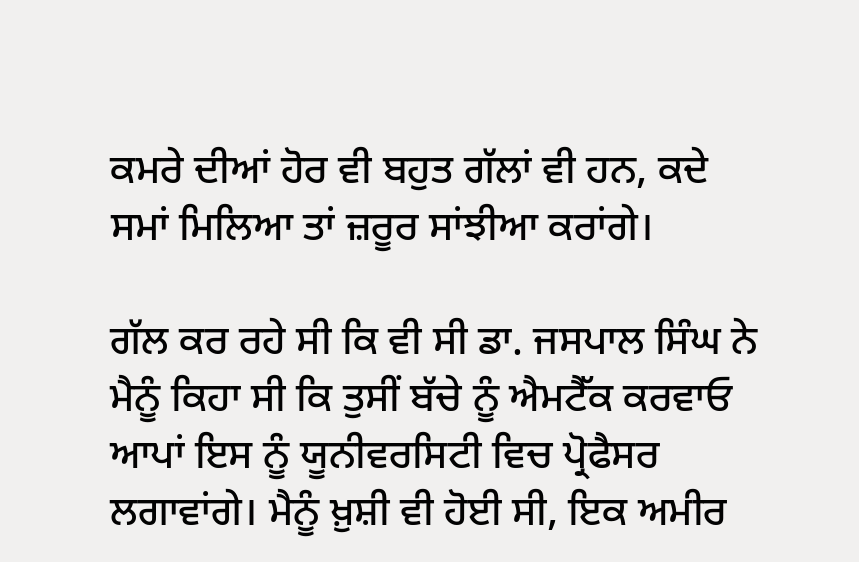ਕਮਰੇ ਦੀਆਂ ਹੋਰ ਵੀ ਬਹੁਤ ਗੱਲਾਂ ਵੀ ਹਨ, ਕਦੇ ਸਮਾਂ ਮਿਲਿਆ ਤਾਂ ਜ਼ਰੂਰ ਸਾਂਝੀਆ ਕਰਾਂਗੇ।

ਗੱਲ ਕਰ ਰਹੇ ਸੀ ਕਿ ਵੀ ਸੀ ਡਾ. ਜਸਪਾਲ ਸਿੰਘ ਨੇ ਮੈਨੂੰ ਕਿਹਾ ਸੀ ਕਿ ਤੁਸੀਂ ਬੱਚੇ ਨੂੰ ਐਮਟੈੱਕ ਕਰਵਾਓ ਆਪਾਂ ਇਸ ਨੂੰ ਯੂਨੀਵਰਸਿਟੀ ਵਿਚ ਪ੍ਰੋਫੈਸਰ ਲਗਾਵਾਂਗੇ। ਮੈਨੂੰ ਖ਼ੁਸ਼ੀ ਵੀ ਹੋਈ ਸੀ, ਇਕ ਅਮੀਰ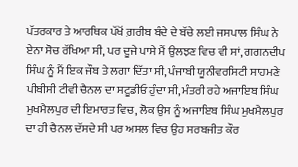ਪੱਤਰਕਾਰ ਤੇ ਆਰਥਿਕ ਪੱਖੋਂ ਗ਼ਰੀਬ ਬੰਦੇ ਦੇ ਬੱਚੇ ਲਈ ਜਸਪਾਲ ਸਿੰਘ ਨੇ ਏਨਾ ਸੋਚ ਰੱਖਿਆ ਸੀ, ਪਰ ਦੂਜੇ ਪਾਸੇ ਮੈਂ ਉਲਝਣ ਵਿਚ ਵੀ ਸਾਂ, ਗਗਨਦੀਪ ਸਿੰਘ ਨੂੰ ਮੈਂ ਇਕ ਜੌਬ ਤੇ ਲਗਾ ਦਿੱਤਾ ਸੀ, ਪੰਜਾਬੀ ਯੂਨੀਵਰਸਿਟੀ ਸਾਹਮਣੇ ਪੀਬੀਸੀ ਟੀਵੀ ਚੈਨਲ ਦਾ ਸਟੂਡੀਓ ਹੁੰਦਾ ਸੀ, ਮੰਤਰੀ ਰਹੇ ਅਜਾਇਬ ਸਿੰਘ ਮੁਖਮੈਲਪੁਰ ਦੀ ਇਮਾਰਤ ਵਿਚ, ਲੋਕ ਉਸ ਨੂੰ ਅਜਾਇਬ ਸਿੰਘ ਮੁਖਮੈਲਪੁਰ ਦਾ ਹੀ ਚੈਨਲ ਦੱਸਦੇ ਸੀ ਪਰ ਅਸਲ ਵਿਚ ਉਹ ਸਰਬਜੀਤ ਕੌਰ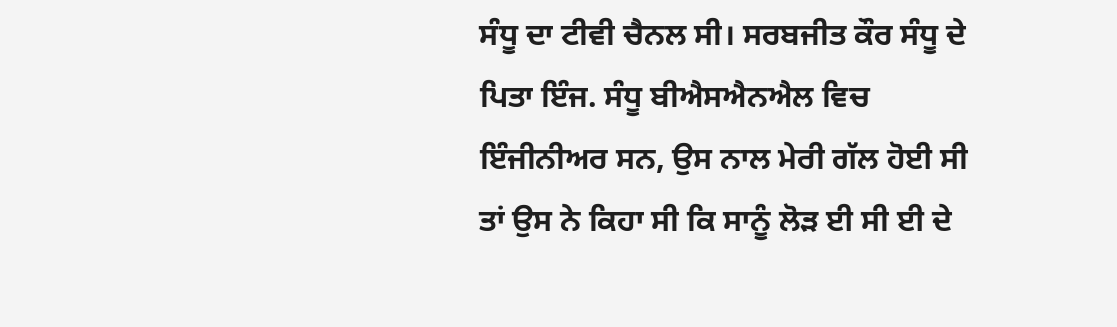ਸੰਧੂ ਦਾ ਟੀਵੀ ਚੈਨਲ ਸੀ। ਸਰਬਜੀਤ ਕੌਰ ਸੰਧੂ ਦੇ ਪਿਤਾ ਇੰਜ. ਸੰਧੂ ਬੀਐਸਐਨਐਲ ਵਿਚ ਇੰਜੀਨੀਅਰ ਸਨ, ਉਸ ਨਾਲ ਮੇਰੀ ਗੱਲ ਹੋਈ ਸੀ ਤਾਂ ਉਸ ਨੇ ਕਿਹਾ ਸੀ ਕਿ ਸਾਨੂੰ ਲੋੜ ਈ ਸੀ ਈ ਦੇ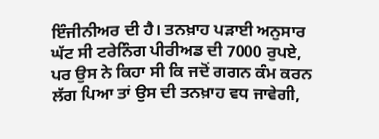ਇੰਜੀਨੀਅਰ ਦੀ ਹੈ। ਤਨਖ਼ਾਹ ਪੜਾਈ ਅਨੁਸਾਰ ਘੱਟ ਸੀ ਟਰੇਨਿੰਗ ਪੀਰੀਅਡ ਦੀ 7000 ਰੁਪਏ, ਪਰ ਉਸ ਨੇ ਕਿਹਾ ਸੀ ਕਿ ਜਦੋਂ ਗਗਨ ਕੰਮ ਕਰਨ ਲੱਗ ਪਿਆ ਤਾਂ ਉਸ ਦੀ ਤਨਖ਼ਾਹ ਵਧ ਜਾਵੇਗੀ,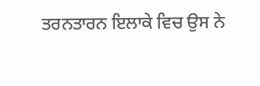ਤਰਨਤਾਰਨ ਇਲਾਕੇ ਵਿਚ ਉਸ ਨੇ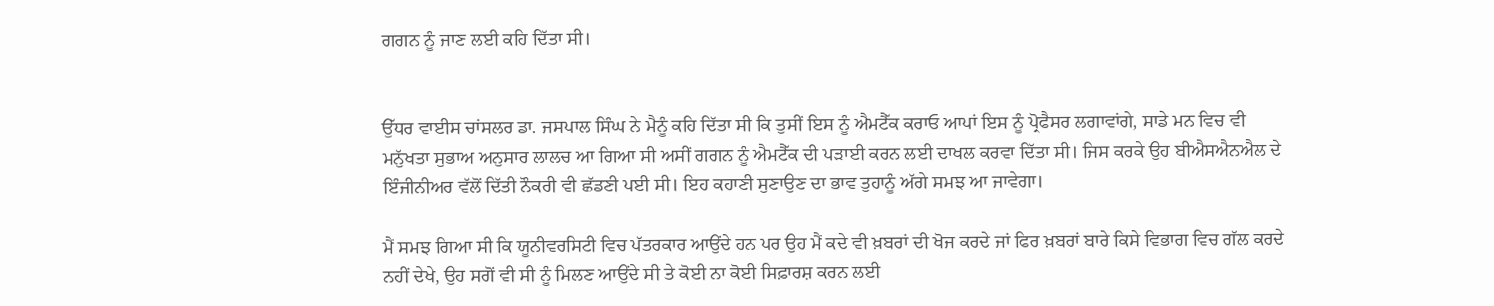ਗਗਨ ਨੂੰ ਜਾਣ ਲਈ ਕਹਿ ਦਿੱਤਾ ਸੀ।


ਉੱਧਰ ਵਾਈਸ ਚਾਂਸਲਰ ਡਾ. ਜਸਪਾਲ ਸਿੰਘ ਨੇ ਮੈਨੂੰ ਕਹਿ ਦਿੱਤਾ ਸੀ ਕਿ ਤੁਸੀਂ ਇਸ ਨੂੰ ਐਮਟੈੱਕ ਕਰਾਓ ਆਪਾਂ ਇਸ ਨੂੰ ਪ੍ਰੋਫੈਸਰ ਲਗਾਵਾਂਗੇ, ਸਾਡੇ ਮਨ ਵਿਚ ਵੀ ਮਨੁੱਖਤਾ ਸੁਭਾਅ ਅਨੁਸਾਰ ਲਾਲਚ ਆ ਗਿਆ ਸੀ ਅਸੀਂ ਗਗਨ ਨੂੰ ਐਮਟੈੱਕ ਦੀ ਪੜਾਈ ਕਰਨ ਲਈ ਦਾਖਲ ਕਰਵਾ ਦਿੱਤਾ ਸੀ। ਜਿਸ ਕਰਕੇ ਉਹ ਬੀਐਸਐਨਐਲ ਦੇ ਇੰਜੀਨੀਅਰ ਵੱਲੋਂ ਦਿੱਤੀ ਨੌਕਰੀ ਵੀ ਛੱਡਣੀ ਪਈ ਸੀ। ਇਹ ਕਹਾਣੀ ਸੁਣਾਉਣ ਦਾ ਭਾਵ ਤੁਹਾਨੂੰ ਅੱਗੇ ਸਮਝ ਆ ਜਾਵੇਗਾ।

ਮੈਂ ਸਮਝ ਗਿਆ ਸੀ ਕਿ ਯੂਨੀਵਰਸਿਟੀ ਵਿਚ ਪੱਤਰਕਾਰ ਆਉਂਦੇ ਹਨ ਪਰ ਉਹ ਮੈਂ ਕਦੇ ਵੀ ਖ਼ਬਰਾਂ ਦੀ ਖੋਜ ਕਰਦੇ ਜਾਂ ਫਿਰ ਖ਼ਬਰਾਂ ਬਾਰੇ ਕਿਸੇ ਵਿਭਾਗ ਵਿਚ ਗੱਲ ਕਰਦੇ ਨਹੀਂ ਦੇਖੇ, ਉਹ ਸਗੋਂ ਵੀ ਸੀ ਨੂੰ ਮਿਲਣ ਆਉਂਦੇ ਸੀ ਤੇ ਕੋਈ ਨਾ ਕੋਈ ਸਿਫ਼ਾਰਸ਼ ਕਰਨ ਲਈ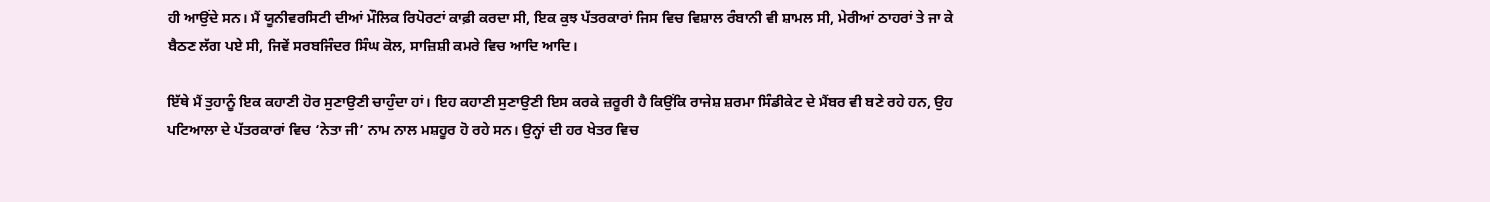ਹੀ ਆਉਂਦੇ ਸਨ। ਮੈਂ ਯੂਨੀਵਰਸਿਟੀ ਦੀਆਂ ਮੌਲਿਕ ਰਿਪੋਰਟਾਂ ਕਾਫ਼ੀ ਕਰਦਾ ਸੀ, ਇਕ ਕੁਝ ਪੱਤਰਕਾਰਾਂ ਜਿਸ ਵਿਚ ਵਿਸ਼ਾਲ ਰੰਬਾਨੀ ਵੀ ਸ਼ਾਮਲ ਸੀ, ਮੇਰੀਆਂ ਠਾਹਰਾਂ ਤੇ ਜਾ ਕੇ ਬੈਠਣ ਲੱਗ ਪਏ ਸੀ, ਜਿਵੇਂ ਸਰਬਜਿੰਦਰ ਸਿੰਘ ਕੋਲ, ਸਾਜ਼ਿਸ਼ੀ ਕਮਰੇ ਵਿਚ ਆਦਿ ਆਦਿ।

ਇੱਥੇ ਮੈਂ ਤੁਹਾਨੂੰ ਇਕ ਕਹਾਣੀ ਹੋਰ ਸੁਣਾਉਣੀ ਚਾਹੁੰਦਾ ਹਾਂ। ਇਹ ਕਹਾਣੀ ਸੁਣਾਉਣੀ ਇਸ ਕਰਕੇ ਜ਼ਰੂਰੀ ਹੈ ਕਿਉਂਕਿ ਰਾਜੇਸ਼ ਸ਼ਰਮਾ ਸਿੰਡੀਕੇਟ ਦੇ ਮੈਂਬਰ ਵੀ ਬਣੇ ਰਹੇ ਹਨ, ਉਹ ਪਟਿਆਲਾ ਦੇ ਪੱਤਰਕਾਰਾਂ ਵਿਚ ‘ਨੇਤਾ ਜੀ’ ਨਾਮ ਨਾਲ ਮਸ਼ਹੂਰ ਹੋ ਰਹੇ ਸਨ। ਉਨ੍ਹਾਂ ਦੀ ਹਰ ਖੇਤਰ ਵਿਚ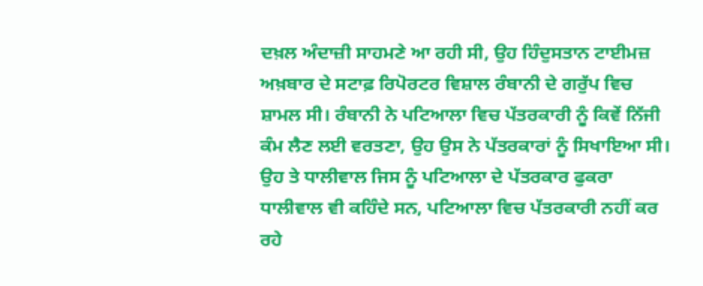ਦਖ਼ਲ ਅੰਦਾਜ਼ੀ ਸਾਹਮਣੇ ਆ ਰਹੀ ਸੀ, ਉਹ ਹਿੰਦੁਸਤਾਨ ਟਾਈਮਜ਼ ਅਖ਼ਬਾਰ ਦੇ ਸਟਾਫ਼ ਰਿਪੋਰਟਰ ਵਿਸ਼ਾਲ ਰੰਬਾਨੀ ਦੇ ਗਰੁੱਪ ਵਿਚ ਸ਼ਾਮਲ ਸੀ। ਰੰਬਾਨੀ ਨੇ ਪਟਿਆਲਾ ਵਿਚ ਪੱਤਰਕਾਰੀ ਨੂੰ ਕਿਵੇਂ ਨਿੱਜੀ ਕੰਮ ਲੈਣ ਲਈ ਵਰਤਣਾ, ਉਹ ਉਸ ਨੇ ਪੱਤਰਕਾਰਾਂ ਨੂੰ ਸਿਖਾਇਆ ਸੀ। ਉਹ ਤੇ ਧਾਲੀਵਾਲ ਜਿਸ ਨੂੰ ਪਟਿਆਲਾ ਦੇ ਪੱਤਰਕਾਰ ਫੁਕਰਾ ਧਾਲੀਵਾਲ ਵੀ ਕਹਿੰਦੇ ਸਨ, ਪਟਿਆਲਾ ਵਿਚ ਪੱਤਰਕਾਰੀ ਨਹੀਂ ਕਰ ਰਹੇ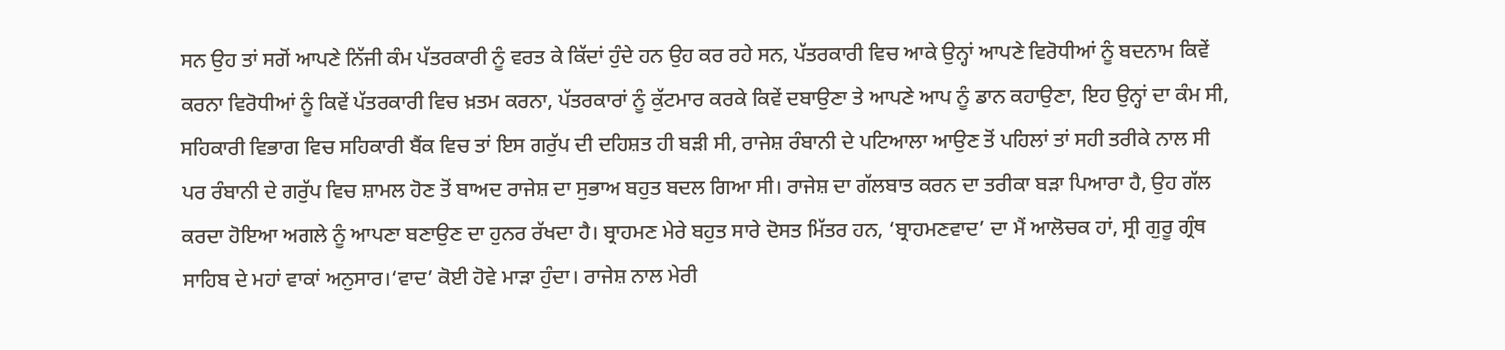ਸਨ ਉਹ ਤਾਂ ਸਗੋਂ ਆਪਣੇ ਨਿੱਜੀ ਕੰਮ ਪੱਤਰਕਾਰੀ ਨੂੰ ਵਰਤ ਕੇ ਕਿੱਦਾਂ ਹੁੰਦੇ ਹਨ ਉਹ ਕਰ ਰਹੇ ਸਨ, ਪੱਤਰਕਾਰੀ ਵਿਚ ਆਕੇ ਉਨ੍ਹਾਂ ਆਪਣੇ ਵਿਰੋਧੀਆਂ ਨੂੰ ਬਦਨਾਮ ਕਿਵੇਂ ਕਰਨਾ ਵਿਰੋਧੀਆਂ ਨੂੰ ਕਿਵੇਂ ਪੱਤਰਕਾਰੀ ਵਿਚ ਖ਼ਤਮ ਕਰਨਾ, ਪੱਤਰਕਾਰਾਂ ਨੂੰ ਕੁੱਟਮਾਰ ਕਰਕੇ ਕਿਵੇਂ ਦਬਾਉਣਾ ਤੇ ਆਪਣੇ ਆਪ ਨੂੰ ਡਾਨ ਕਹਾਉਣਾ, ਇਹ ਉਨ੍ਹਾਂ ਦਾ ਕੰਮ ਸੀ, ਸਹਿਕਾਰੀ ‌ਵਿਭਾਗ ਵਿਚ ਸਹਿਕਾਰੀ ਬੈਂਕ ਵਿਚ ਤਾਂ ਇਸ ਗਰੁੱਪ ਦੀ ਦਹਿਸ਼ਤ ਹੀ ਬੜੀ ਸੀ, ਰਾਜੇਸ਼ ਰੰਬਾਨੀ ਦੇ ਪ‌ਟਿਆਲਾ ਆਉਣ ਤੋਂ ਪਹਿਲਾਂ ਤਾਂ ਸਹੀ ਤਰੀਕੇ ਨਾਲ ਸੀ ਪਰ ਰੰਬਾਨੀ ਦੇ ਗਰੁੱਪ ਵਿਚ ਸ਼ਾਮਲ ਹੋਣ ਤੋਂ ਬਾਅਦ ਰਾਜੇਸ਼ ਦਾ ਸੁਭਾਅ ਬਹੁਤ ਬਦਲ ਗਿਆ ਸੀ। ਰਾਜੇਸ਼ ਦਾ ਗੱਲਬਾਤ ਕਰਨ ਦਾ ਤਰੀਕਾ ਬੜਾ ਪਿਆਰਾ ਹੈ, ਉਹ ਗੱਲ ਕਰਦਾ ਹੋਇਆ ਅਗਲੇ ਨੂੰ ਆਪਣਾ ਬਣਾਉਣ ਦਾ ਹੁਨਰ ਰੱਖਦਾ ਹੈ। ਬ੍ਰਾਹਮਣ ਮੇਰੇ ਬਹੁਤ ਸਾਰੇ ਦੋਸਤ ਮਿੱਤਰ ਹਨ, ‘ਬ੍ਰਾਹਮਣਵਾਦ’ ਦਾ ਮੈਂ ਆਲੋਚਕ ਹਾਂ, ਸ੍ਰੀ ਗੁਰੂ ਗ੍ਰੰਥ ਸਾਹਿਬ ਦੇ ਮਹਾਂ ਵਾਕਾਂ ਅਨੁਸਾਰ।‘ਵਾਦ’ ਕੋਈ ਹੋਵੇ ਮਾੜਾ ਹੁੰਦਾ। ਰਾਜੇਸ਼ ਨਾਲ ਮੇਰੀ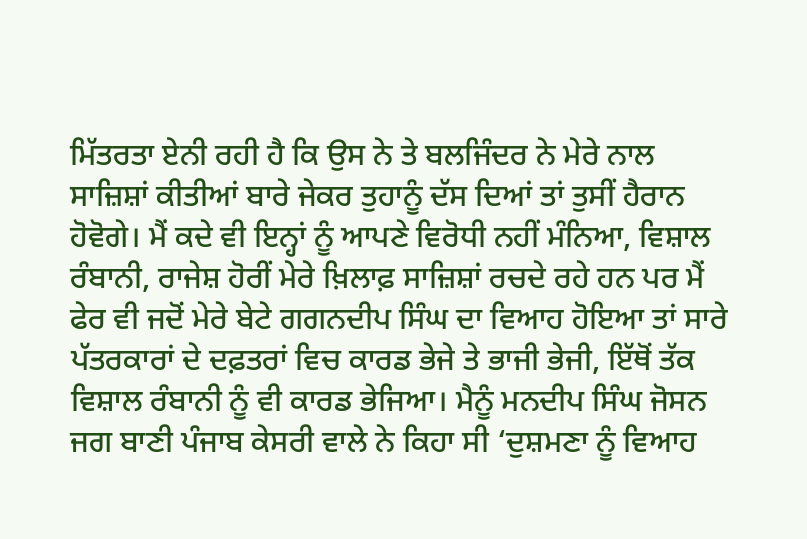ਮਿੱਤਰਤਾ ਏਨੀ ਰਹੀ ਹੈ ਕਿ ਉਸ ਨੇ ਤੇ ਬਲਜਿੰਦਰ ਨੇ ਮੇਰੇ ਨਾਲ ਸਾਜ਼ਿਸ਼ਾਂ ਕੀਤੀਆਂ ਬਾਰੇ ਜੇਕਰ ਤੁਹਾਨੂੰ ਦੱਸ ਦਿਆਂ ਤਾਂ ਤੁਸੀਂ ਹੈਰਾਨ ਹੋਵੋਗੇ। ਮੈਂ ਕਦੇ ਵੀ ਇਨ੍ਹਾਂ ਨੂੰ ਆਪਣੇ ਵਿਰੋਧੀ ਨਹੀਂ ਮੰਨਿਆ, ਵਿਸ਼ਾਲ ਰੰਬਾਨੀ, ਰਾਜੇਸ਼ ਹੋਰੀਂ ਮੇਰੇ ਖ਼ਿਲਾਫ਼ ਸਾਜ਼ਿਸ਼ਾਂ ਰਚਦੇ ਰਹੇ ਹਨ ਪਰ ਮੈਂ ਫੇਰ ਵੀ ਜਦੋਂ ਮੇਰੇ ਬੇਟੇ ਗਗਨਦੀਪ ਸਿੰਘ ਦਾ ਵਿਆਹ ਹੋਇਆ ਤਾਂ ਸਾਰੇ ਪੱਤਰਕਾਰਾਂ ਦੇ ਦਫ਼ਤਰਾਂ ਵਿਚ ਕਾਰਡ ਭੇਜੇ ਤੇ ਭਾਜੀ ਭੇਜੀ, ਇੱਥੋਂ ਤੱਕ ਵਿਸ਼ਾਲ ਰੰਬਾਨੀ ਨੂੰ ਵੀ ਕਾਰਡ ਭੇਜਿਆ। ਮੈਨੂੰ ਮਨਦੀਪ ਸਿੰਘ ਜੋਸਨ ਜਗ ਬਾਣੀ ਪੰਜਾਬ ਕੇਸਰੀ ਵਾਲੇ ਨੇ ਕਿਹਾ ਸੀ ‘ਦੁਸ਼ਮਣਾ ਨੂੰ ਵਿਆਹ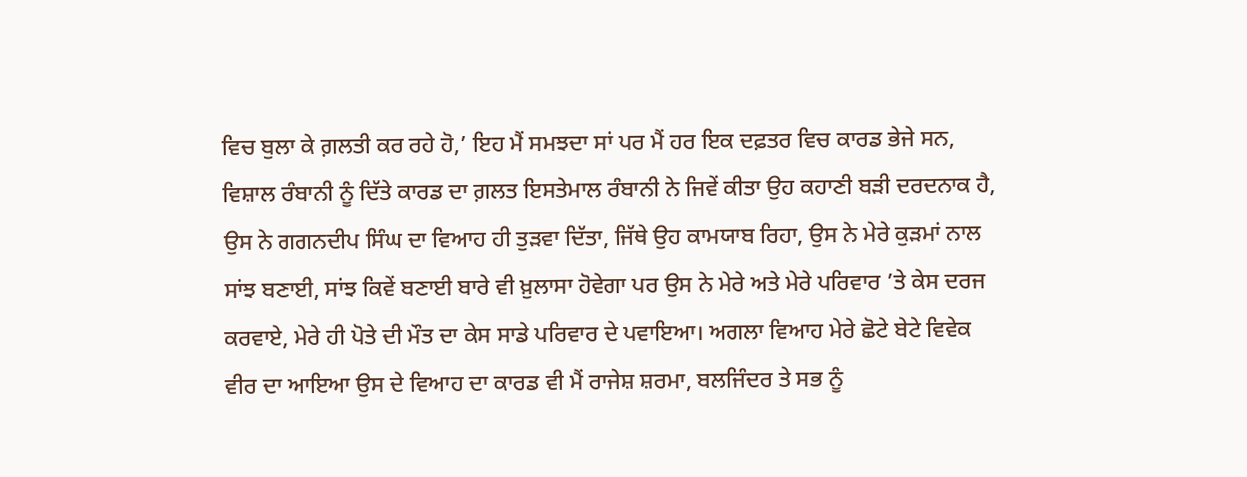ਵਿਚ ਬੁਲਾ ਕੇ ਗ਼ਲਤੀ ਕਰ ਰਹੇ ਹੋ,’ ਇਹ ਮੈਂ ਸਮਝਦਾ ਸਾਂ ਪਰ ਮੈਂ ਹਰ ਇਕ ਦਫ਼ਤਰ ਵਿਚ ਕਾਰਡ ਭੇਜੇ ਸਨ, ਵਿਸ਼ਾਲ ਰੰਬਾਨੀ ਨੂੰ ਦਿੱਤੇ ਕਾਰਡ ਦਾ ਗ਼ਲਤ ਇਸਤੇਮਾਲ ਰੰਬਾਨੀ ਨੇ ਜਿਵੇਂ ਕੀਤਾ ਉਹ ਕਹਾਣੀ ਬੜੀ ਦਰਦਨਾਕ ਹੈ, ਉਸ ਨੇ ਗਗਨਦੀਪ ਸਿੰਘ ਦਾ ‌ਵਿਆਹ ਹੀ ਤੁੜਵਾ ਦਿੱਤਾ, ਜਿੱਥੇ ਉਹ ਕਾਮਯਾਬ ਰਿਹਾ, ਉਸ ਨੇ ਮੇਰੇ ਕੁੜਮਾਂ ਨਾਲ ਸਾਂਝ ਬਣਾਈ, ਸਾਂਝ ਕਿਵੇਂ ਬਣਾਈ ਬਾਰੇ ਵੀ ਖ਼ੁਲਾਸਾ ਹੋਵੇਗਾ ਪਰ ਉਸ ਨੇ ਮੇਰੇ ਅਤੇ ਮੇਰੇ ਪਰਿਵਾਰ ’ਤੇ ਕੇਸ ਦਰਜ ਕਰਵਾਏ, ਮੇਰੇ ਹੀ ਪੋਤੇ ਦੀ ਮੌਤ ਦਾ ਕੇਸ ਸਾਡੇ ਪਰਿਵਾਰ ਦੇ ਪਵਾਇਆ। ਅਗਲਾ ਵਿਆਹ ਮੇਰੇ ਛੋਟੇ ਬੇਟੇ ਵਿਵੇਕ ਵੀਰ ਦਾ ਆਇਆ ਉਸ ਦੇ ਵਿਆਹ ਦਾ ਕਾਰਡ ਵੀ ਮੈਂ ਰਾਜੇਸ਼ ਸ਼ਰਮਾ, ਬਲਜਿੰਦਰ ਤੇ ਸਭ ਨੂੰ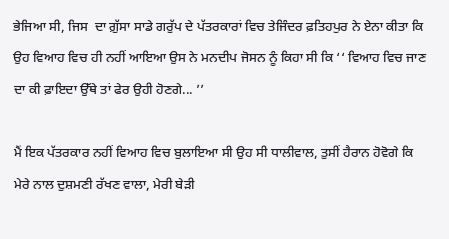ਭੇਜਿਆ ਸੀ, ਜਿਸ  ਦਾ ਗ਼ੁੱਸਾ ਸਾਡੇ ਗਰੁੱਪ ਦੇ ਪੱਤਰਕਾਰਾਂ ਵਿਚ ਤੇਜਿੰਦਰ ਫ਼ਤਿਹਪੁਰ ਨੇ ਏਨਾ ਕੀਤਾ ਕਿ ਉਹ ਵਿਆਹ ਵਿਚ ਹੀ ਨਹੀਂ ਆਇਆ ਉਸ ਨੇ ਮਨਦੀਪ ਜੋਸਨ ਨੂੰ ਕਿਹਾ ਸੀ ਕਿ ‘‘ ਵਿਆਹ ਵਿਚ ਜਾਣ ਦਾ ਕੀ ਫ਼ਾਇਦਾ ਉੱਥੇ ਤਾਂ ਫੇਰ ਉਹੀ ਹੋਣਗੇ... ’’

ਮੈਂ ਇਕ ਪੱਤਰਕਾਰ ਨਹੀਂ ਵਿਆਹ ਵਿਚ ਬੁਲਾਇਆ ਸੀ ਉਹ ਸੀ ਧਾਲੀਵਾਲ, ਤੁਸੀਂ ਹੈਰਾਨ ਹੋਵੋਗੇ ਕਿ ਮੇਰੇ ਨਾਲ ਦੁਸ਼ਮਣੀ ਰੱਖਣ ਵਾਲਾ, ਮੇਰੀ ਬੇੜੀ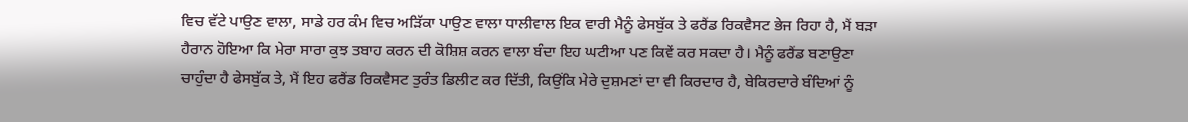ਵਿਚ ਵੱਟੇ ਪਾਉਣ ਵਾਲਾ, ਸਾਡੇ ਹਰ ਕੰਮ ਵਿਚ ਅੜਿੱਕਾ ਪਾਉਣ ਵਾਲਾ ਧਾਲੀਵਾਲ ਇਕ ਵਾਰੀ ਮੈਨੂੰ ਫੇਸਬੁੱਕ ਤੇ ਫਰੈਂਡ ਰਿਕਵੈਸਟ ਭੇਜ ਰਿਹਾ ਹੈ, ਮੈਂ ਬੜਾ ਹੈਰਾਨ ਹੋਇਆ ਕਿ ਮੇਰਾ ਸਾਰਾ ਕੁਝ ਤਬਾਹ ਕਰਨ ਦੀ ਕੋਸ਼ਿਸ਼ ਕਰਨ ਵਾਲਾ ਬੰਦਾ ਇਹ ਘਟੀਆ ਪਣ ਕਿਵੇਂ ਕਰ ਸਕਦਾ ਹੈ। ਮੈਨੂੰ ਫਰੈਂਡ ਬਣਾਉਣਾ ਚਾਹੁੰਦਾ ਹੈ ਫੇਸਬੁੱਕ ਤੇ, ਮੈਂ ਇਹ ਫਰੈਂਡ ਰਿਕਵੈਸਟ ਤੁਰੰਤ ਡਿਲੀਟ ਕਰ ਦਿੱਤੀ, ਕਿਉਂਕਿ ਮੇਰੇ ਦੁਸ਼ਮਣਾਂ ਦਾ ਵੀ ਕਿਰਦਾਰ ਹੈ, ਬੇਕਿਰਦਾਰੇ ਬੰਦਿਆਂ ਨੂੰ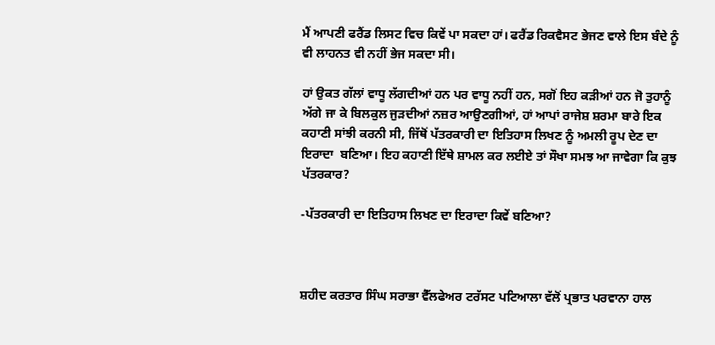ਮੈਂ ਆਪਣੀ ਫਰੈਂਡ ਲਿਸਟ ਵਿਚ ਕਿਵੇਂ ਪਾ ਸਕਦਾ ਹਾਂ। ਫਰੈਂਡ ਰਿਕਵੈਸਟ ਭੇਜਣ ਵਾਲੇ ਇਸ ਬੰਦੇ ਨੂੰ ਵੀ ਲਾਹਨਤ ਵੀ ਨਹੀਂ ਭੇਜ ਸਕਦਾ ਸੀ।

ਹਾਂ ਉਕਤ ਗੱਲਾਂ ਵਾਧੂ ਲੱਗਦੀਆਂ ਹਨ ਪਰ ਵਾਧੂ ਨਹੀਂ ਹਨ, ਸਗੋਂ ਇਹ ਕੜੀਆਂ ਹਨ ਜੋ ਤੁਹਾਨੂੰ ਅੱਗੇ ਜਾ ਕੇ ਬਿਲਕੁਲ ਜੁੜਦੀਆਂ ਨਜ਼ਰ ਆਉਣਗੀਆਂ, ਹਾਂ ਆਪਾਂ ਰਾਜੇਸ਼ ਸ਼ਰਮਾ ਬਾਰੇ ਇਕ ਕਹਾਣੀ ਸਾਂਝੀ ਕਰਨੀ ਸੀ, ਜਿੱਥੋਂ ਪੱਤਰਕਾਰੀ ਦਾ ਇਤਿਹਾਸ ਲਿਖਣ ਨੂੰ ਅਮਲੀ ਰੂਪ ਦੇਣ ਦਾ ਇਰਾਦਾ  ਬਣਿਆ। ਇਹ ਕਹਾਣੀ ਇੱਥੇ ਸ਼ਾਮਲ ਕਰ ਲਈਏ ਤਾਂ ਸੌਖਾ ਸਮਝ ਆ ਜਾਵੇਗਾ ਕਿ ਕੁਝ ਪੱਤਰਕਾਰ?

-ਪੱਤਰਕਾਰੀ ਦਾ ਇਤਿਹਾਸ ਲਿਖਣ ਦਾ ਇਰਾਦਾ ਕਿਵੇਂ ਬਣਿਆ?



ਸ਼ਹੀਦ ਕਰਤਾਰ ਸਿੰਘ ਸਰਾਭਾ ਵੈੱਲਫੇਅਰ ਟਰੱਸਟ ਪਟਿਆਲਾ ਵੱਲੋਂ ਪ੍ਰਭਾਤ ਪਰਵਾਨਾ ਹਾਲ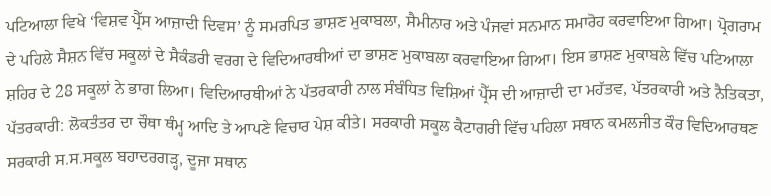ਪਟਿਆਲਾ ਵਿਖੇ ‘ਵਿਸ਼ਵ ਪ੍ਰੈੱਸ ਆਜ਼ਾਦੀ ਦਿਵਸ’ ਨੂੰ ਸਮਰਪਿਤ ਭਾਸ਼ਣ ਮੁਕਾਬਲਾ, ਸੈਮੀਨਾਰ ਅਤੇ ਪੰਜਵਾਂ ਸਨਮਾਨ ਸਮਾਰੋਹ ਕਰਵਾਇਆ ਗਿਆ। ਪ੍ਰੋਗਰਾਮ ਦੇ ਪਹਿਲੇ ਸੈਸ਼ਨ ਵਿੱਚ ਸਕੂਲਾਂ ਦੇ ਸੈਕੰਡਰੀ ਵਰਗ ਦੇ ਵਿਦਿਆਰਥੀਆਂ ਦਾ ਭਾਸ਼ਣ ਮੁਕਾਬਲਾ ਕਰਵਾਇਆ ਗਿਆ। ਇਸ ਭਾਸ਼ਣ ਮੁਕਾਬਲੇ ਵਿੱਚ ਪਟਿਆਲਾ ਸ਼ਹਿਰ ਦੇ 28 ਸਕੂਲਾਂ ਨੇ ਭਾਗ ਲਿਆ। ਵਿਦਿਆਰਥੀਆਂ ਨੇ ਪੱਤਰਕਾਰੀ ਨਾਲ ਸੰਬੰਧਿਤ ਵਿਸ਼ਿਆਂ ਪ੍ਰੈੱਸ ਦੀ ਆਜ਼ਾਦੀ ਦਾ ਮਹੱਤਵ, ਪੱਤਰਕਾਰੀ ਅਤੇ ਨੈਤਿਕਤਾ, ਪੱਤਰਕਾਰੀ: ਲੋਕਤੰਤਰ ਦਾ ਚੌਥਾ ਥੰਮ੍ਹ ਆਦਿ ਤੇ ਆਪਣੇ ਵਿਚਾਰ ਪੇਸ਼ ਕੀਤੇ। ਸਰਕਾਰੀ ਸਕੂਲ ਕੈਟਾਗਰੀ ਵਿੱਚ ਪਹਿਲਾ ਸਥਾਨ ਕਮਲਜੀਤ ਕੌਰ ਵਿਦਿਆਰਥਣ ਸਰਕਾਰੀ ਸ.ਸ.ਸਕੂਲ ਬਹਾਦਰਗੜ੍ਹ, ਦੂਜਾ ਸਥਾਨ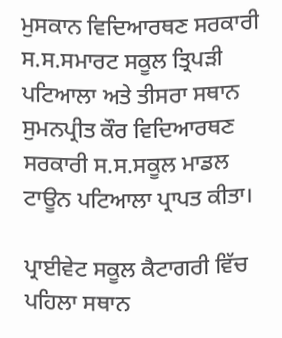ਮੁਸਕਾਨ ਵਿਦਿਆਰਥਣ ਸਰਕਾਰੀ ਸ.ਸ.ਸਮਾਰਟ ਸਕੂਲ ਤ੍ਰਿਪੜੀ ਪਟਿਆਲਾ ਅਤੇ ਤੀਸਰਾ ਸਥਾਨ ਸੁਮਨਪ੍ਰੀਤ ਕੌਰ ਵਿਦਿਆਰਥਣ ਸਰਕਾਰੀ ਸ.ਸ.ਸਕੂਲ ਮਾਡਲ ਟਾਊਨ ਪਟਿਆਲਾ ਪ੍ਰਾਪਤ ਕੀਤਾ।

ਪ੍ਰਾਈਵੇਟ ਸਕੂਲ ਕੈਟਾਗਰੀ ਵਿੱਚ ਪਹਿਲਾ ਸਥਾਨ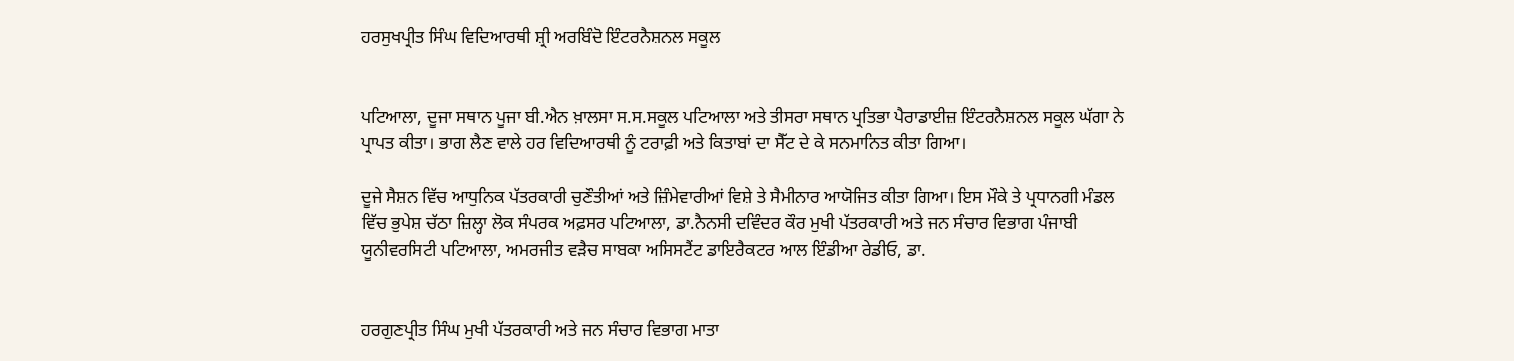ਹਰਸੁਖਪ੍ਰੀਤ ਸਿੰਘ ਵਿਦਿਆਰਥੀ ਸ਼੍ਰੀ ਅਰਬਿੰਦੋ ਇੰਟਰਨੈਸ਼ਨਲ ਸਕੂਲ


ਪਟਿਆਲਾ, ਦੂਜਾ ਸਥਾਨ ਪੂਜਾ ਬੀ.ਐਨ ਖ਼ਾਲਸਾ ਸ.ਸ.ਸਕੂਲ ਪਟਿਆਲਾ ਅਤੇ ਤੀਸਰਾ ਸਥਾਨ ਪ੍ਰਤਿਭਾ ਪੈਰਾਡਾਈਜ਼ ਇੰਟਰਨੈਸ਼ਨਲ ਸਕੂਲ ਘੱਗਾ ਨੇ ਪ੍ਰਾਪਤ ਕੀਤਾ। ਭਾਗ ਲੈਣ ਵਾਲੇ ਹਰ ਵਿਦਿਆਰਥੀ ਨੂੰ ਟਰਾਫ਼ੀ ਅਤੇ ਕਿਤਾਬਾਂ ਦਾ ਸੈੱਟ ਦੇ ਕੇ ਸਨਮਾਨਿਤ ਕੀਤਾ ਗਿਆ।

ਦੂਜੇ ਸੈਸ਼ਨ ਵਿੱਚ ਆਧੁਨਿਕ ਪੱਤਰਕਾਰੀ ਚੁਣੌਤੀਆਂ ਅਤੇ ਜ਼ਿੰਮੇਵਾਰੀਆਂ ਵਿਸ਼ੇ ਤੇ ਸੈਮੀਨਾਰ ਆਯੋਜਿਤ ਕੀਤਾ ਗਿਆ। ਇਸ ਮੌਕੇ ਤੇ ਪ੍ਰਧਾਨਗੀ ਮੰਡਲ ਵਿੱਚ ਭੁਪੇਸ਼ ਚੱਠਾ ਜ਼ਿਲ੍ਹਾ ਲੋਕ ਸੰਪਰਕ ਅਫ਼ਸਰ ਪਟਿਆਲਾ, ਡਾ.ਨੈਨਸੀ ਦਵਿੰਦਰ ਕੌਰ ਮੁਖੀ ਪੱਤਰਕਾਰੀ ਅਤੇ ਜਨ ਸੰਚਾਰ ਵਿਭਾਗ ਪੰਜਾਬੀ ਯੂਨੀਵਰਸਿਟੀ ਪਟਿਆਲਾ, ਅਮਰਜੀਤ ਵੜੈਚ ਸਾਬਕਾ ਅਸਿਸਟੈਂਟ ਡਾਇਰੈਕਟਰ ਆਲ ਇੰਡੀਆ ਰੇਡੀਓ, ਡਾ.


ਹਰਗੁਣਪ੍ਰੀਤ ਸਿੰਘ ਮੁਖੀ ਪੱਤਰਕਾਰੀ ਅਤੇ ਜਨ ਸੰਚਾਰ ਵਿਭਾਗ ਮਾਤਾ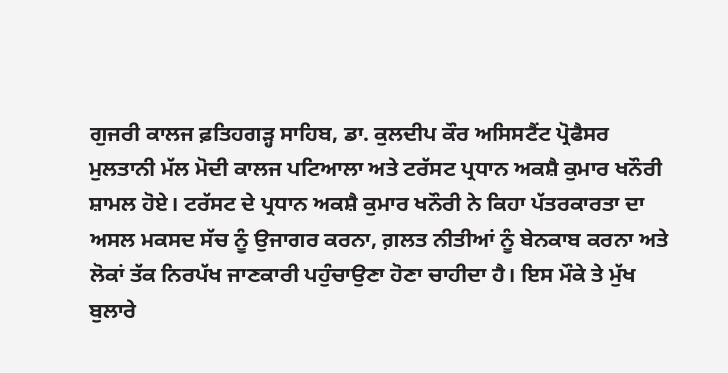ਗੁਜਰੀ ਕਾਲਜ ਫ਼ਤਿਹਗੜ੍ਹ ਸਾਹਿਬ, ਡਾ. ਕੁਲਦੀਪ ਕੌਰ ਅਸਿਸਟੈਂਟ ਪ੍ਰੋਫੈਸਰ ਮੁਲਤਾਨੀ ਮੱਲ ਮੋਦੀ ਕਾਲਜ ਪਟਿਆਲਾ ਅਤੇ ਟਰੱਸਟ ਪ੍ਰਧਾਨ ਅਕਸ਼ੈ ਕੁਮਾਰ ਖਨੌਰੀ ਸ਼ਾਮਲ ਹੋਏ। ਟਰੱਸਟ ਦੇ ਪ੍ਰਧਾਨ ਅਕਸ਼ੈ ਕੁਮਾਰ ਖਨੌਰੀ ਨੇ ਕਿਹਾ ਪੱਤਰਕਾਰਤਾ ਦਾ ਅਸਲ ਮਕਸਦ ਸੱਚ ਨੂੰ ਉਜਾਗਰ ਕਰਨਾ, ਗ਼ਲਤ ਨੀਤੀਆਂ ਨੂੰ ਬੇਨਕਾਬ ਕਰਨਾ ਅਤੇ ਲੋਕਾਂ ਤੱਕ ਨਿਰਪੱਖ ਜਾਣਕਾਰੀ ਪਹੁੰਚਾਉਣਾ ਹੋਣਾ ਚਾਹੀਦਾ ਹੈ। ਇਸ ਮੌਕੇ ਤੇ ਮੁੱਖ ਬੁਲਾਰੇ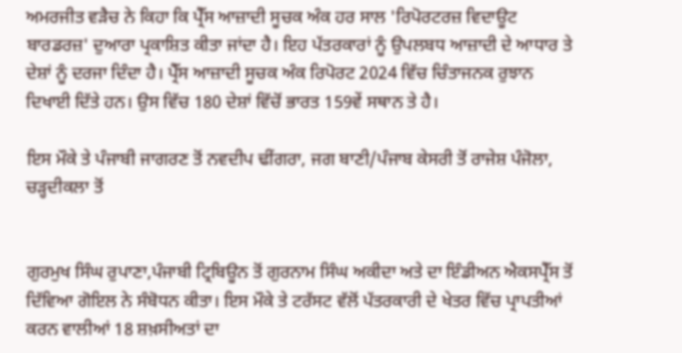ਅਮਰਜੀਤ ਵੜੈਚ ਨੇ ਕਿਹਾ ਕਿ ਪ੍ਰੈੱਸ ਆਜ਼ਾਦੀ ਸੂਚਕ ਅੰਕ ਹਰ ਸਾਲ 'ਰਿਪੋਰਟਰਜ਼ ਵਿਦਾਊਟ ਬਾਰਡਰਜ਼' ਦੁਆਰਾ ਪ੍ਰਕਾਸ਼ਿਤ ਕੀਤਾ ਜਾਂਦਾ ਹੈ। ਇਹ ਪੱਤਰਕਾਰਾਂ ਨੂੰ ਉਪਲਬਧ ਆਜ਼ਾਦੀ ਦੇ ਆਧਾਰ ਤੇ ਦੇਸ਼ਾਂ ਨੂੰ ਦਰਜਾ ਦਿੰਦਾ ਹੈ। ਪ੍ਰੈੱਸ ਆਜ਼ਾਦੀ ਸੂਚਕ ਅੰਕ ਰਿਪੋਰਟ 2024 ਵਿੱਚ ਚਿੰਤਾਜਨਕ ਰੁਝਾਨ ਦਿਖਾਈ ਦਿੱਤੇ ਹਨ। ਉਸ ਵਿੱਚ 180 ਦੇਸ਼ਾਂ ਵਿੱਚੋਂ ਭਾਰਤ 159ਵੇਂ ਸਥਾਨ ਤੇ ਹੈ।

ਇਸ ਮੌਕੇ ਤੇ ਪੰਜਾਬੀ ਜਾਗਰਣ ਤੋਂ ਨਵਦੀਪ ਢੀਂਗਰਾ, ਜਗ ਬਾਣੀ/ਪੰਜਾਬ ਕੇਸਰੀ ਤੋਂ ਰਾਜੇਸ਼ ਪੰਜੋਲਾ, ਚੜ੍ਹਦੀਕਲਾ ਤੋਂ


ਗੁਰਮੁਖ ਸਿੰਘ ਰੁਪਾਣਾ,ਪੰਜਾਬੀ ਟ੍ਰਿਬਿਊਨ ਤੋਂ ਗੁਰਨਾਮ ਸਿੰਘ ਅਕੀਦਾ ਅਤੇ ਦਾ ਇੰਡੀਅਨ ਐਕਸਪ੍ਰੈੱਸ ਤੋਂ ਦਿੱਵਿਆ ਗੋਇਲ ਨੇ ਸੰਬੋਧਨ ਕੀਤਾ। ਇਸ ਮੌਕੇ ਤੇ ਟਰੱਸਟ ਵੱਲੋਂ ਪੱਤਰਕਾਰੀ ਦੇ ਖੇਤਰ ਵਿੱਚ ਪ੍ਰਾਪਤੀਆਂ ਕਰਨ ਵਾਲੀਆਂ 18 ਸ਼ਖ਼ਸੀਅਤਾਂ ਦਾ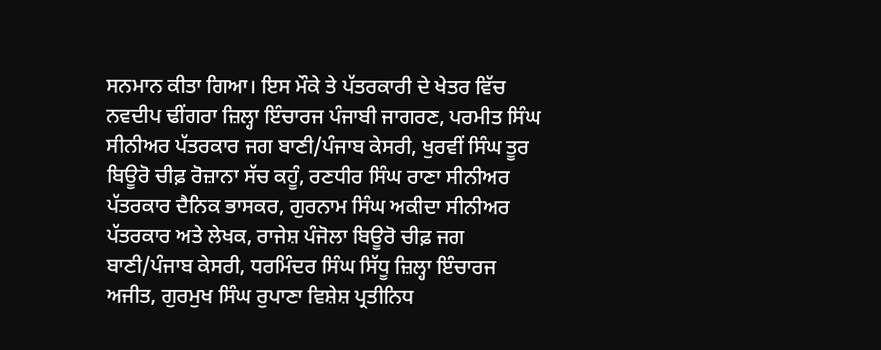ਸਨਮਾਨ ਕੀਤਾ ਗਿਆ। ਇਸ ਮੌਕੇ ਤੇ ਪੱਤਰਕਾਰੀ ਦੇ ਖੇਤਰ ਵਿੱਚ ਨਵਦੀਪ ਢੀਂਗਰਾ ਜ਼ਿਲ੍ਹਾ ਇੰਚਾਰਜ ਪੰਜਾਬੀ ਜਾਗਰਣ, ਪਰਮੀਤ ਸਿੰਘ ਸੀਨੀਅਰ ਪੱਤਰਕਾਰ ਜਗ ਬਾਣੀ/ਪੰਜਾਬ ਕੇਸਰੀ, ਖੁਰਵੀਂ ਸਿੰਘ ਤੂਰ ਬਿਊਰੋ ਚੀਫ਼ ਰੋਜ਼ਾਨਾ ਸੱਚ ਕਹੂੰ, ਰਣਧੀਰ ਸਿੰਘ ਰਾਣਾ ਸੀਨੀਅਰ ਪੱਤਰਕਾਰ ਦੈਨਿਕ ਭਾਸਕਰ, ਗੁਰਨਾਮ ਸਿੰਘ ਅਕੀਦਾ ਸੀਨੀਅਰ ਪੱਤਰਕਾਰ ਅਤੇ ਲੇਖਕ, ਰਾਜੇਸ਼ ਪੰਜੋਲਾ ਬਿਊਰੋ ਚੀਫ਼ ਜਗ ਬਾਣੀ/ਪੰਜਾਬ ਕੇਸਰੀ, ਧਰਮਿੰਦਰ ਸਿੰਘ ਸਿੱਧੂ ਜ਼ਿਲ੍ਹਾ ਇੰਚਾਰਜ ਅਜੀਤ, ਗੁਰਮੁਖ ਸਿੰਘ ਰੁਪਾਣਾ ਵਿਸ਼ੇਸ਼ ਪ੍ਰਤੀਨਿਧ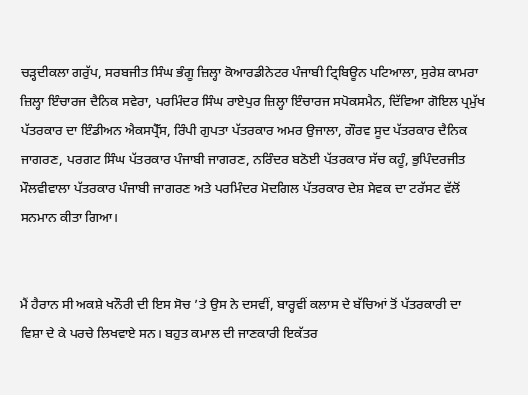ਚੜ੍ਹਦੀਕਲਾ ਗਰੁੱਪ, ਸਰਬਜੀਤ ਸਿੰਘ ਭੰਗੂ ਜ਼ਿਲ੍ਹਾ ਕੋਆਰਡੀਨੇਟਰ ਪੰਜਾਬੀ ਟ੍ਰਿਬਿਊਨ ਪਟਿਆਲਾ, ਸੁਰੇਸ਼ ਕਾਮਰਾ ਜ਼ਿਲ੍ਹਾ ਇੰਚਾਰਜ ਦੈਨਿਕ ਸਵੇਰਾ, ਪਰਮਿੰਦਰ ਸਿੰਘ ਰਾਏਪੁਰ ਜ਼ਿਲ੍ਹਾ ਇੰਚਾਰਜ ਸਪੋਕਸਮੈਨ, ਦਿੱਵਿਆ ਗੋਇਲ ਪ੍ਰਮੁੱਖ ਪੱਤਰਕਾਰ ਦਾ ਇੰਡੀਅਨ ਐਕਸਪ੍ਰੈੱਸ, ਰਿੰਪੀ ਗੁਪਤਾ ਪੱਤਰਕਾਰ ਅਮਰ ਉਜਾਲਾ, ਗੌਰਵ ਸੂਦ ਪੱਤਰਕਾਰ ਦੈਨਿਕ ਜਾਗਰਣ, ਪਰਗਟ ਸਿੰਘ ਪੱਤਰਕਾਰ ਪੰਜਾਬੀ ਜਾਗਰਣ, ਨਰਿੰਦਰ ਬਠੋਈ ਪੱਤਰਕਾਰ ਸੱਚ ਕਹੂੰ, ਭੁਪਿੰਦਰਜੀਤ ਮੌਲਵੀਵਾਲਾ ਪੱਤਰਕਾਰ ਪੰਜਾਬੀ ਜਾਗਰਣ ਅਤੇ ਪਰਮਿੰਦਰ ਮੋਦਗਿਲ ਪੱਤਰਕਾਰ ਦੇਸ਼ ਸੇਵਕ ਦਾ ਟਰੱਸਟ ਵੱਲੋਂ ਸਨਮਾਨ ਕੀਤਾ ਗਿਆ।


ਮੈਂ ਹੈਰਾਨ ਸੀ ਅਕਸ਼ੇ ਖਨੌਰੀ ਦੀ ਇਸ ਸੋਚ ’ਤੇ ਉਸ ਨੇ ਦਸਵੀਂ, ਬਾਰ੍ਹਵੀਂ ਕਲਾਸ ਦੇ ਬੱਚਿਆਂ ਤੋਂ ਪੱਤਰਕਾਰੀ ਦਾ ਵਿਸ਼ਾ ਦੇ ਕੇ ਪਰਚੇ ਲਿਖਵਾਏ ਸਨ। ਬਹੁਤ ਕਮਾਲ ਦੀ ਜਾਣਕਾਰੀ ਇਕੱਤਰ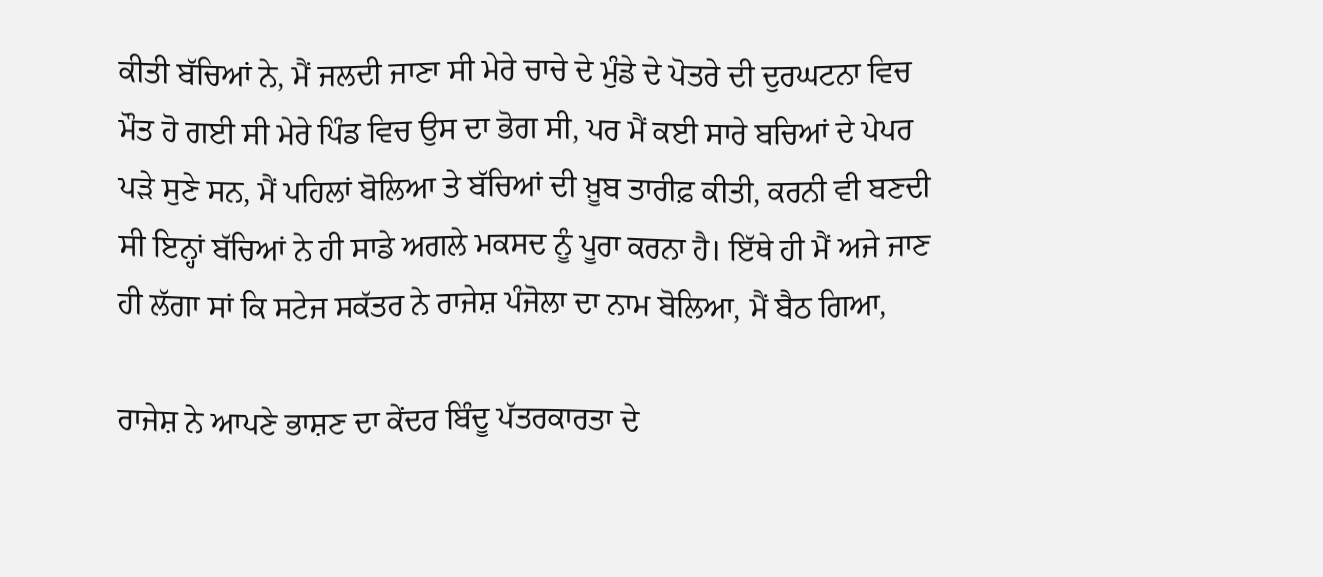ਕੀਤੀ ਬੱਚਿਆਂ ਨੇ, ਮੈਂ ਜਲਦੀ ਜਾਣਾ ਸੀ ਮੇਰੇ ਚਾਚੇ ਦੇ ਮੁੰਡੇ ਦੇ ਪੋਤਰੇ ਦੀ ਦੁਰਘਟਨਾ ਵਿਚ ਮੌਤ ਹੋ ਗਈ ਸੀ ਮੇਰੇ ਪਿੰਡ ਵਿਚ ਉਸ ਦਾ ਭੋਗ ਸੀ, ਪਰ ਮੈਂ ਕਈ ਸਾਰੇ ਬਚਿਆਂ ਦੇ ਪੇਪਰ ਪੜੇ ਸੁਣੇ ਸਨ, ਮੈਂ ਪਹਿਲਾਂ ਬੋਲਿਆ ਤੇ ਬੱਚਿਆਂ ਦੀ ਖ਼ੂਬ ਤਾਰੀਫ਼ ਕੀਤੀ, ਕਰਨੀ ਵੀ ਬਣਦੀ ਸੀ ਇਨ੍ਹਾਂ ਬੱਚਿਆਂ ਨੇ ਹੀ ਸਾਡੇ ਅਗਲੇ ਮਕਸਦ ਨੂੰ ਪੂਰਾ ਕਰਨਾ ਹੈ। ਇੱਥੇ ਹੀ ਮੈਂ ਅਜੇ ਜਾਣ ਹੀ ਲੱਗਾ ਸਾਂ ਕਿ ਸਟੇਜ ਸਕੱਤਰ ਨੇ ਰਾਜੇਸ਼ ਪੰਜੋਲਾ ਦਾ ਨਾਮ ਬੋਲਿਆ, ਮੈਂ ਬੈਠ ਗਿਆ,

ਰਾਜੇਸ਼ ਨੇ ਆਪਣੇ ਭਾਸ਼ਣ ਦਾ ਕੇਂਦਰ ਬਿੰਦੂ ਪੱਤਰਕਾਰਤਾ ਦੇ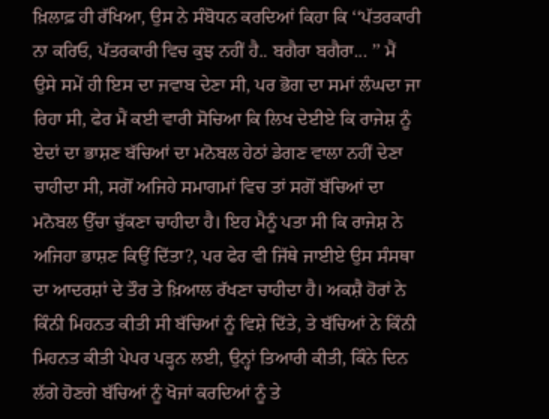ਖ਼ਿਲਾਫ਼ ਹੀ ਰੱਖਿਆ, ਉਸ ਨੇ ਸੰਬੋਧਨ ਕਰਦਿਆਂ ਕਿਹਾ ਕਿ ‘‘ਪੱਤਰਕਾਰੀ ਨਾ ਕਰਿਓ, ਪੱਤਰਕਾਰੀ ਵਿਚ ਕੁਝ ਨਹੀਂ ਹੈ.. ਬਗੈਰਾ ਬਗੈਰਾ... ’’ ਮੈਂ ਉਸੇ ਸਮੇਂ ਹੀ ਇਸ ਦਾ ਜਵਾਬ ਦੇਣਾ ਸੀ, ਪਰ ਭੋਗ ਦਾ ਸਮਾਂ ਲੰਘਦਾ ਜਾ ਰਿਹਾ ਸੀ, ਫੇਰ ਮੈਂ ਕਈ ਵਾਰੀ ਸੋਚਿਆ ਕਿ ਲਿਖ ਦੇਈਏ ਕਿ ਰਾਜੇਸ਼ ਨੂੰ ਏਦਾਂ ਦਾ ਭਾਸ਼ਣ ਬੱਚਿਆਂ ਦਾ ਮਨੋਬਲ ਹੇਠਾਂ ਡੇਗਣ ਵਾਲਾ ਨਹੀਂ ਦੇਣਾ ਚਾਹੀਦਾ ਸੀ, ਸਗੋਂ ਅਜਿਹੇ ਸਮਾਗਮਾਂ ਵਿਚ ਤਾਂ ਸਗੋਂ ਬੱਚਿਆਂ ਦਾ ਮਨੋਬਲ ਉੱਚਾ ਚੁੱਕਣਾ ਚਾਹੀਦਾ ਹੈ। ਇਹ ਮੈਨੂੰ ਪਤਾ ਸੀ ਕਿ ਰਾਜੇਸ਼ ਨੇ ਅਜਿਹਾ ਭਾਸ਼ਣ ਕਿਉਂ ਦਿੱਤਾ?, ਪਰ ਫੇਰ ਵੀ ਜਿੱਥੇ ਜਾਈਏ ਉਸ ਸੰਸਥਾ ਦਾ ਆਦਰਸ਼ਾਂ ਦੇ ਤੌਰ ਤੇ ਖ਼ਿਆਲ ਰੱਖਣਾ ਚਾਹੀਦਾ ਹੈ। ਅਕਸ਼ੈ ਹੋਰਾਂ ਨੇ ਕਿੰਨੀ ਮਿਹਨਤ ਕੀਤੀ ਸੀ ਬੱਚਿਆਂ ਨੂੰ ਵਿਸ਼ੇ ਦਿੱਤੇ, ਤੇ ਬੱਚਿਆਂ ਨੇ ਕਿੰਨੀ ਮਿਹਨਤ ਕੀਤੀ ਪੇਪਰ ਪੜ੍ਹਨ ਲਈ, ਉਨ੍ਹਾਂ ਤਿਆਰੀ ਕੀਤੀ, ਕਿੰਨੇ ਦਿਨ ਲੱਗੇ ਹੋਣਗੇ ਬੱਚਿਆਂ ਨੂੰ ਖੋਜਾਂ ਕਰਦਿਆਂ ਨੂੰ ਤੇ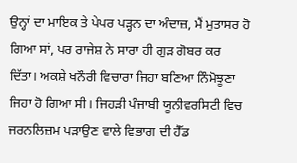ਉਨ੍ਹਾਂ ਦਾ ਮਾਇਕ ਤੇ ਪੇਪਰ ਪੜ੍ਹਨ ਦਾ ਅੰਦਾਜ਼, ਮੈਂ ਮੁਤਾਸਰ ਹੋ ਗਿਆ ਸਾਂ, ਪਰ ਰਾਜੇਸ਼ ਨੇ ਸਾਰਾ ਹੀ ਗੁੜ ਗੋਬਰ ਕਰ ਦਿੱਤਾ। ਅਕਸ਼ੇ ਖਨੌਰੀ ਵਿਚਾਰਾ ਜਿਹਾ ਬਣਿਆ ਨਿੰਮੋਝੂਣਾ ਜਿਹਾ ਹੋ ਗਿਆ ਸੀ। ਜਿਹੜੀ ਪੰਜਾਬੀ ਯੂਨੀਵਰਸਿਟੀ ਵਿਚ ਜਰਨਲਿਜ਼ਮ ਪੜਾਉਣ ਵਾਲੇ ‌ਵਿਭਾਗ ਦੀ ਹੈੱਡ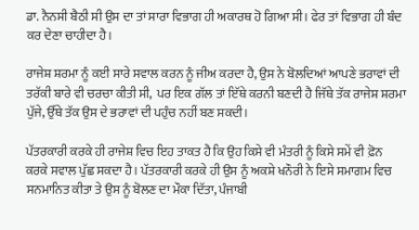ਡਾ. ਨੈਨਸੀ ਬੈਠੀ ਸੀ ਉਸ ਦਾ ਤਾਂ ਸਾਰਾ ਵਿਭਾਗ ਹੀ ਅਕਾਰਥ ਹੋ ਗਿਆ ਸੀ। ਫੇਰ ਤਾਂ ਵਿਭਾਗ ਹੀ ਬੰਦ ਕਰ ਦੇਣਾ ਚਾਹੀਦਾ ਹੈ।

ਰਾਜੇਸ਼ ਸ਼ਰਮਾ ਨੂੰ ਕਈ ਸਾਰੇ ਸਵਾਲ ਕਰਨ ਨੂੰ ਜੀਅ ਕਰਦਾ ਹੈ, ਉਸ ਨੇ ਬੋਲਦਿਆਂ ਆਪਣੇ ਭਰਾਵਾਂ ਦੀ ਤਰੱਕੀ ਬਾਰੇ ਵੀ ਚਰਚਾ ਕੀਤੀ ਸੀ,  ਪਰ ਇਕ ਗੱਲ ਤਾਂ ਇੱਥੇ ਕਰਨੀ ਬਣਦੀ ਹੈ ਜਿੱਥੇ ਤੱਕ ਰਾਜੇਸ਼ ਸ਼ਰਮਾ ਪੁੱਜੇ, ਉੱਥੇ ਤੱਕ ਉਸ ਦੇ ਭਰਾਵਾਂ ਦੀ ਪਹੁੰਚ ਨਹੀਂ ਬਣ ਸਕਦੀ।

ਪੱਤਰਕਾਰੀ ਕਰਕੇ ਹੀ ਰਾਜੇਸ਼ ਵਿਚ ਇਹ ਤਾਕਤ ਹੈ ਕਿ ਉਹ ਕਿਸੇ ਵੀ ਮੰਤਰੀ ਨੂੰ ਕਿਸੇ ਸਮੇਂ ਵੀ ਫ਼ੋਨ ਕਰਕੇ ਸਵਾਲ ਪੁੱਛ ਸਕਦਾ ਹੈ। ਪੱਤਰਕਾਰੀ ਕਰਕੇ ਹੀ ਉਸ ਨੂੰ ਅਕਸ਼ੇ ਖਨੌਰੀ ਨੇ ਇਸੇ ਸਮਾਗਮ ਵਿਚ ਸਨਮਾਨਿਤ ਕੀਤਾ ਤੇ ਉਸ ਨੂੰ ਬੋਲਣ ਦਾ ਮੌਕਾ ਦਿੱਤਾ, ਪੰਜਾਬੀ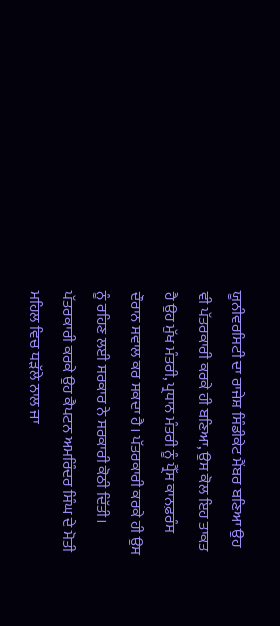ਯੂਨੀਵਰਸਿਟੀ ਦਾ ਰਾਜੇਸ਼ ਸਿੰਡੀਕੇਟ ਮੈਂਬਰ ਬਣਿਆ ਉਹ ਵੀ ਪੱਤਰਕਾਰੀ ਕਰਕੇ ਹੀ ਬਣਿਆ, ਉਸ ਕੋਲ ਇਹ ਤਾਕਤ ਹੈ ਉਹ ਮੁੱਖ ਮੰਤਰੀ, ਪ੍ਰਧਾਨ ਮੰਤਰੀ ਨੂੰ ਪ੍ਰੈੱਸ ਕਾਨਫ਼ਰੰਸ ਦੌਰਾਨ ਸਵਾਲ ਕਰ ਸਕਦਾ ਹੈ। ਪੱਤਰਕਾਰੀ ਕਰਕੇ ਹੀ ਉਸ ਨੂੰ ਰਹਿਣ ਲਈ ਸਰਕਾਰ ਨੇ ਸਰਕਾਰੀ ਕੋਠੀ ਦਿੱਤੀ। ਪੱਤਰਕਾਰੀ ਕਰਕੇ ਉਹ ਕੈਪਟਨ ਅਮਰਿੰਦਰ ਸਿੰਘ ਦੇ ਮੋਤੀ ਮਹਿਲ ਵਿਚ ਧੜੱਲੇ ਨਾਲ ਜਾ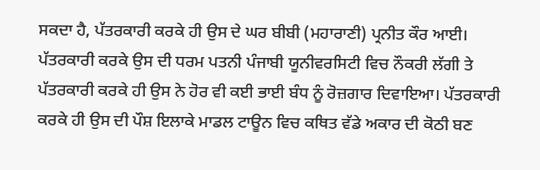ਸਕਦਾ ਹੈ, ਪੱਤਰਕਾਰੀ ਕਰਕੇ ਹੀ ਉਸ ਦੇ ਘਰ ਬੀਬੀ (ਮਹਾਰਾਣੀ) ਪ੍ਰਨੀਤ ਕੌਰ ਆਈ। ਪੱਤਰਕਾਰੀ ਕਰਕੇ ਉਸ ਦੀ ਧਰਮ ਪਤਨੀ ਪੰਜਾਬੀ ਯੂਨੀਵਰਸਿਟੀ ਵਿਚ ਨੌਕਰੀ ਲੱਗੀ ਤੇ ਪੱਤਰਕਾਰੀ ਕਰਕੇ ਹੀ ਉਸ ਨੇ ਹੋਰ ਵੀ ਕਈ ਭਾਈ ਬੰਧ ਨੂੰ ਰੋਜ਼ਗਾਰ ਦਿਵਾਇਆ। ਪੱਤਰਕਾਰੀ ਕਰਕੇ ਹੀ ਉਸ ਦੀ ਪੌਸ਼ ਇਲਾਕੇ ਮਾਡਲ ਟਾਊਨ ਵਿਚ ਕਥਿਤ ਵੱਡੇ ਅਕਾਰ ਦੀ ਕੋਠੀ ਬਣ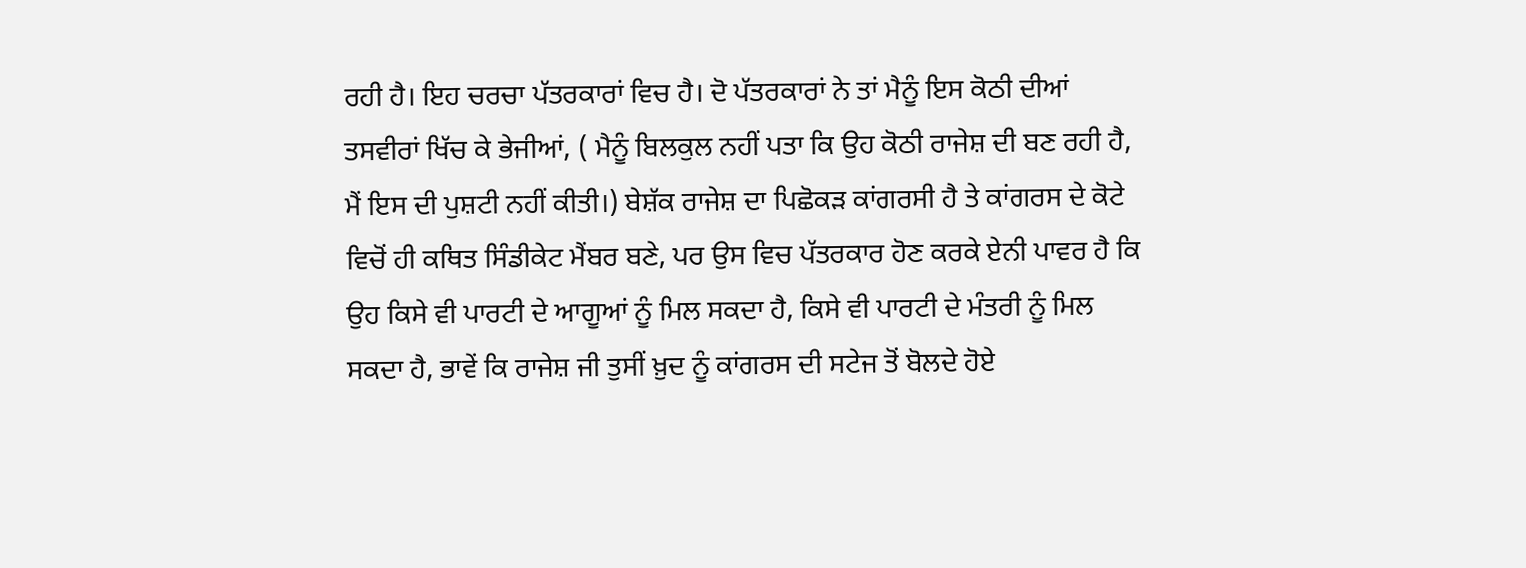ਰਹੀ ਹੈ। ਇਹ ਚਰਚਾ ਪੱਤਰਕਾਰਾਂ ਵਿਚ ਹੈ। ਦੋ ਪੱਤਰਕਾਰਾਂ ਨੇ ਤਾਂ ਮੈਨੂੰ ਇਸ ਕੋਠੀ ਦੀਆਂ ਤਸਵੀਰਾਂ ਖਿੱਚ ਕੇ ਭੇਜੀਆਂ, ( ਮੈਨੂੰ ਬਿਲਕੁਲ ਨਹੀਂ ਪਤਾ ਕਿ ਉਹ ਕੋਠੀ ਰਾਜੇਸ਼ ਦੀ ਬਣ ਰਹੀ ਹੈ, ਮੈਂ ਇਸ ਦੀ ਪੁਸ਼ਟੀ ਨਹੀਂ ਕੀਤੀ।) ਬੇਸ਼ੱਕ ਰਾਜੇਸ਼ ਦਾ ਪਿਛੋਕੜ ਕਾਂਗਰਸੀ ਹੈ ਤੇ ਕਾਂਗਰਸ ਦੇ ਕੋਟੇ ਵਿਚੋਂ ਹੀ ਕਥਿਤ ਸਿੰਡੀਕੇਟ ਮੈਂਬਰ ਬਣੇ, ਪਰ ਉਸ ਵਿਚ ਪੱਤਰਕਾਰ ਹੋਣ ਕਰਕੇ ਏਨੀ ਪਾਵਰ ਹੈ ਕਿ ਉਹ ਕਿਸੇ ਵੀ ਪਾਰਟੀ ਦੇ ਆਗੂਆਂ ਨੂੰ ਮਿਲ ਸਕਦਾ ਹੈ, ਕਿਸੇ ਵੀ ਪਾਰਟੀ ਦੇ ਮੰਤਰੀ ਨੂੰ ਮਿਲ ਸਕਦਾ ਹੈ, ਭਾਵੇਂ ਕਿ ਰਾਜੇਸ਼ ਜੀ ਤੁਸੀਂ ਖ਼ੁਦ ਨੂੰ ਕਾਂਗਰਸ ਦੀ ਸਟੇਜ ਤੋਂ ਬੋਲਦੇ ਹੋਏ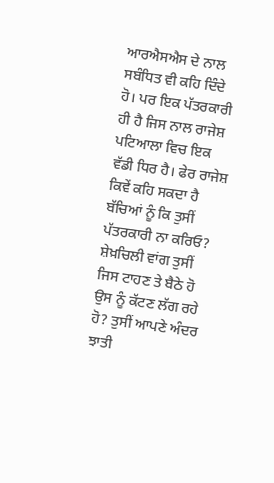ਆਰਐਸਐਸ ਦੇ ਨਾਲ ਸਬੰਧਿਤ ਵੀ ਕਹਿ ਦਿੰਦੇ ਹੋ। ਪਰ ਇਕ ਪੱਤਰਕਾਰੀ ਹੀ ਹੈ ਜਿਸ ਨਾਲ ਰਾਜੇਸ਼ ਪਟਿਆਲਾ ਵਿਚ ਇਕ ਵੱਡੀ ਧਿਰ ਹੈ। ਫੇਰ ਰਾਜੇਸ਼ ਕਿਵੇਂ ਕਹਿ ਸਕਦਾ ਹੈ ਬੱਚਿਆਂ ਨੂੰ ਕਿ ਤੁਸੀਂ ਪੱਤਰਕਾਰੀ ਨਾ ਕਰਿਓ? ਸ਼ੇਖ਼ਚਿਲੀ ਵਾਂਗ ਤੁਸੀਂ ਜਿਸ ਟਾਹਣ ਤੇ ਬੈਠੇ ਹੋ ਉਸ ਨੂੰ ਕੱਟਣ ਲੱਗ ਰਹੇ ਹੋ? ਤੁਸੀਂ ਆਪਣੇ ਅੰਦਰ ਝਾਤੀ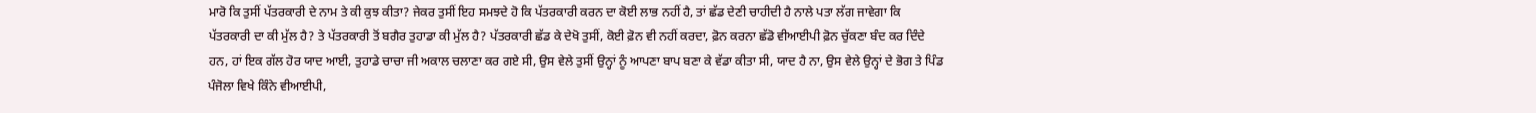ਮਾਰੋ ਕਿ ਤੁਸੀਂ ਪੱਤਰਕਾਰੀ ਦੇ ਨਾਮ ਤੇ ਕੀ ਕੁਝ ਕੀਤਾ? ਜੇਕਰ ਤੁਸੀਂ ਇਹ ਸਮਝਦੇ ਹੋ ਕਿ ਪੱਤਰਕਾਰੀ ਕਰਨ ਦਾ ਕੋਈ ਲਾਭ ਨਹੀਂ ਹੈ, ਤਾਂ ਛੱਡ ਦੇਣੀ ਚਾਹੀਦੀ ਹੈ ਨਾਲੇ ਪਤਾ ਲੱਗ ਜਾਵੇਗਾ ਕਿ ਪੱਤਰਕਾਰੀ ਦਾ ਕੀ ਮੁੱਲ ਹੈ? ਤੇ ਪੱਤਰਕਾਰੀ ਤੋਂ ਬਗੈਰ ਤੁਹਾਡਾ ਕੀ ਮੁੱਲ ਹੈ? ਪੱਤਰਕਾਰੀ ਛੱਡ ਕੇ ਦੇਖੋ ਤੁਸੀਂ, ਕੋਈ ਫ਼ੋਨ ਵੀ ਨਹੀਂ ਕਰਦਾ, ਫ਼ੋਨ ਕਰਨਾ ਛੱਡੋ ਵੀਆਈਪੀ ਫ਼ੋਨ ਚੁੱਕਣਾ ਬੰਦ ਕਰ ਦਿੰਦੇ ਹਨ, ਹਾਂ ਇਕ ਗੱਲ ਹੋਰ ਯਾਦ ਆਈ, ਤੁਹਾਡੇ ਚਾਚਾ ਜੀ ਅਕਾਲ ਚਲਾਣਾ ਕਰ ਗਏ ਸੀ, ਉਸ ਵੇਲੇ ਤੁਸੀਂ ਉਨ੍ਹਾਂ ਨੂੰ ਆਪਣਾ ਬਾਪ ਬਣਾ ਕੇ ਵੱਡਾ ਕੀਤਾ ਸੀ, ਯਾਦ ਹੈ ਨਾ, ਉਸ ਵੇਲੇ ਉਨ੍ਹਾਂ ਦੇ ਭੋਗ ਤੇ ਪਿੰਡ ਪੰਜੋਲਾ ਵਿਖੇ ਕਿੰਨੇ ਵੀਆਈਪੀ,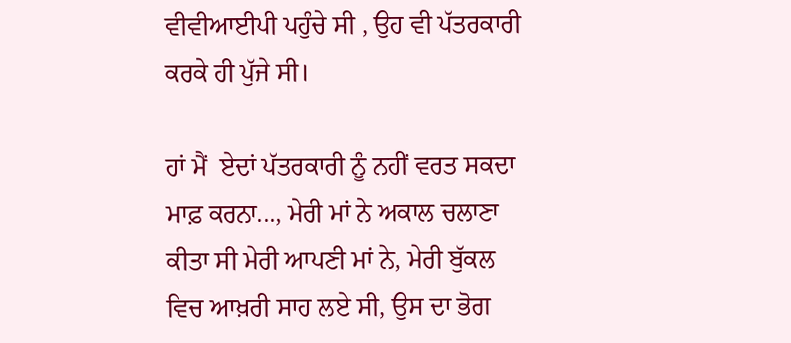ਵੀਵੀਆਈਪੀ ਪਹੁੰਚੇ ਸੀ , ਉਹ ਵੀ ਪੱਤਰਕਾਰੀ ਕਰਕੇ ਹੀ ਪੁੱਜੇ ਸੀ।

ਹਾਂ ਮੈਂ  ਏਦਾਂ ਪੱਤਰਕਾਰੀ ਨੂੰ ਨਹੀਂ ਵਰਤ ਸਕਦਾ ਮਾਫ਼ ਕਰਨਾ..., ਮੇਰੀ ਮਾਂ ਨੇ ਅਕਾਲ ਚਲਾਣਾ ਕੀਤਾ ਸੀ ਮੇਰੀ ਆਪਣੀ ਮਾਂ ਨੇ, ਮੇਰੀ ਬੁੱਕਲ ਵਿਚ ਆਖ਼ਰੀ ਸਾਹ ਲਏ ਸੀ, ਉਸ ਦਾ ਭੋਗ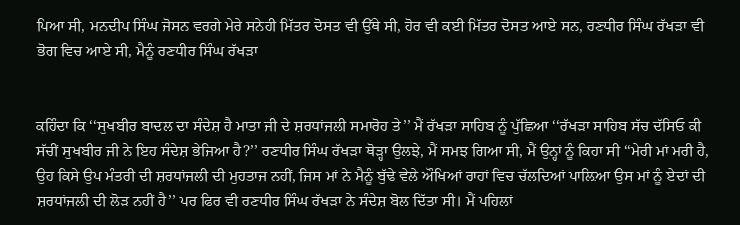ਪਿਆ ਸੀ, ਮਨਦੀਪ ਸਿੰਘ ਜੋਸਨ ਵਰਗੇ ਮੇਰੇ ਸਨੇਹੀ ਮਿੱਤਰ ਦੋਸਤ ਵੀ ਉੱਥੇ ਸੀ, ਹੋਰ ਵੀ ਕਈ ਮਿੱਤਰ ਦੋਸਤ ਆਏ ਸਨ, ਰਣਧੀਰ ਸਿੰਘ ਰੱਖੜਾ ਵੀ ਭੋਗ ਵਿਚ ਆਏ ਸੀ, ਮੈਨੂੰ ਰਣਧੀਰ ਸਿੰਘ ਰੱਖੜਾ


ਕਹਿੰਦਾ ਕਿ ‘‘ਸੁਖਬੀਰ ਬਾਦਲ ਦਾ ਸੰਦੇਸ਼ ਹੈ ਮਾਤਾ ਜੀ ਦੇ ਸ਼ਰਧਾਂਜਲੀ ਸਮਾਰੋਹ ਤੇ’’ ਮੈਂ ਰੱਖੜਾ ਸਾਹਿਬ ਨੂੰ ਪੁੱਛਿਆ ‘‘ਰੱਖੜਾ ਸਾਹਿਬ ਸੱਚ ਦੱਸਿਓ ਕੀ ਸੱਚੀਂ ਸੁਖਬੀਰ ਜੀ ਨੇ ਇਹ ਸੰਦੇਸ਼ ਭੇਜਿਆ ਹੈ?’’ ਰਣਧੀਰ ਸਿੰਘ ਰੱਖੜਾ ਥੋੜ੍ਹਾ ਉਲਝੇ, ਮੈਂ ਸਮਝ ਗਿਆ ਸੀ, ਮੈਂ ਉਨ੍ਹਾਂ ਨੂੰ ਕਿਹਾ ਸੀ ‘‘ਮੇਰੀ ਮਾਂ ਮਰੀ ਹੈ, ਉਹ ਕਿਸੇ ਉਪ ਮੰਤਰੀ ਦੀ ਸ਼ਰਧਾਂਜਲੀ ਦੀ ਮੁਹਤਾਜ ਨਹੀਂ, ਜਿਸ ਮਾਂ ਨੇ ਮੈਨੂੰ ਬੁੱਢੇ ਵੇਲੇ ਔਖਿਆਂ ਰਾਹਾਂ ਵਿਚ ਚੱਲਦਿਆਂ ਪਾਲ਼ਿਆ ਉਸ ਮਾਂ ਨੂੰ ਏਦਾਂ ਦੀ  ਸ਼ਰਧਾਂਜਲੀ ਦੀ ਲੋੜ ਨਹੀਂ ਹੈ’’ ਪਰ ਫਿਰ ਵੀ ਰਣਧੀਰ ਸਿੰਘ ਰੱਖੜਾ ਨੇ ਸੰਦੇਸ਼ ਬੋਲ ਦਿੱਤਾ ਸੀ। ਮੈਂ ਪਹਿਲਾਂ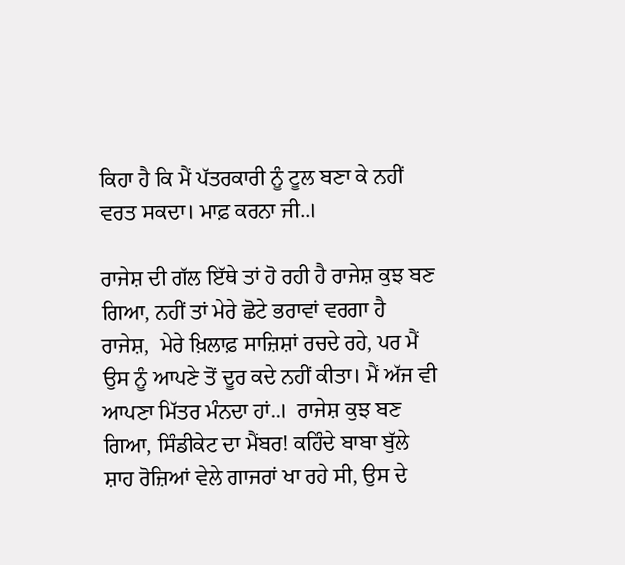ਕਿਹਾ ਹੈ ਕਿ ਮੈਂ ਪੱਤਰਕਾਰੀ ਨੂੰ ਟੂਲ ਬਣਾ ਕੇ ਨਹੀਂ ਵਰਤ ਸਕਦਾ। ਮਾਫ਼ ਕਰਨਾ ਜੀ..।

ਰਾਜੇਸ਼ ਦੀ ਗੱਲ ਇੱਥੇ ਤਾਂ ਹੋ ਰਹੀ ਹੈ ਰਾਜੇਸ਼ ਕੁਝ ਬਣ ਗਿਆ, ਨਹੀਂ ਤਾਂ ਮੇਰੇ ਛੋਟੇ ਭਰਾਵਾਂ ਵਰਗਾ ਹੈ ਰਾਜੇਸ਼,  ਮੇਰੇ ਖ਼ਿਲਾਫ਼ ਸਾਜ਼ਿਸ਼ਾਂ ਰਚਦੇ ਰਹੇ, ਪਰ ਮੈਂ ਉਸ ਨੂੰ ਆਪਣੇ ਤੋਂ ਦੂਰ ਕਦੇ ਨਹੀਂ ਕੀਤਾ। ਮੈਂ ਅੱਜ ਵੀ ਆਪਣਾ ਮਿੱਤਰ ਮੰਨਦਾ ਹਾਂ..।  ਰਾਜੇਸ਼ ਕੁਝ ਬਣ ਗਿਆ, ਸਿੰਡੀਕੇਟ ਦਾ ਮੈਂਬਰ! ਕਹਿੰਦੇ ਬਾਬਾ ਬੁੱਲੇ ਸ਼ਾਹ ਰੋਜ਼ਿਆਂ ਵੇਲੇ ਗਾਜਰਾਂ ਖਾ ਰਹੇ ਸੀ, ਉਸ ਦੇ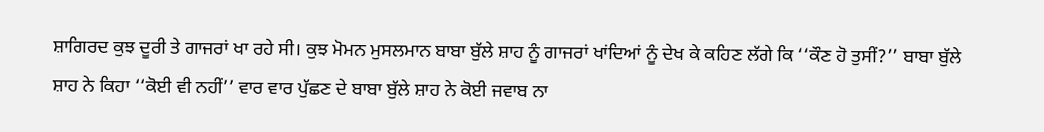ਸ਼ਾਗਿਰਦ ਕੁਝ ਦੂਰੀ ਤੇ ਗਾਜਰਾਂ ਖਾ ਰਹੇ ਸੀ। ਕੁਝ ਮੋਮਨ ਮੁਸਲਮਾਨ ਬਾਬਾ ਬੁੱਲੇ ਸ਼ਾਹ ਨੂੰ ਗਾਜਰਾਂ ਖਾਂਦਿਆਂ ਨੂੰ ਦੇਖ ਕੇ ਕਹਿਣ ਲੱਗੇ ਕਿ ‘‘ਕੌਣ ਹੋ ਤੁਸੀਂ?’’ ਬਾਬਾ ਬੁੱਲੇ ਸ਼ਾਹ ਨੇ ਕਿਹਾ ‘‘ਕੋਈ ਵੀ ਨਹੀਂ’’ ਵਾਰ ਵਾਰ ਪੁੱਛਣ ਦੇ ਬਾਬਾ ਬੁੱਲੇ ਸ਼ਾਹ ਨੇ ਕੋਈ ਜਵਾਬ ਨਾ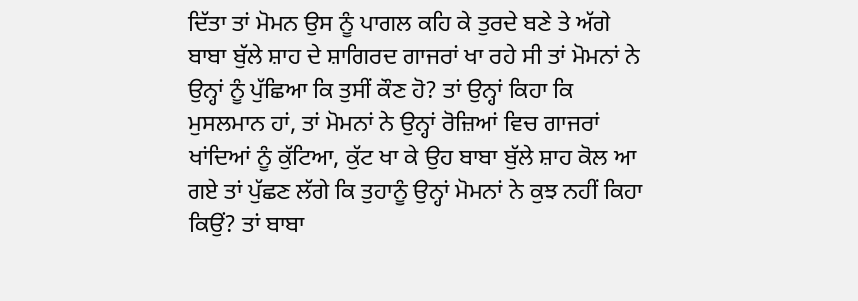ਦਿੱਤਾ ਤਾਂ ਮੋਮਨ ਉਸ ਨੂੰ ਪਾਗਲ ਕਹਿ ਕੇ ਤੁਰਦੇ ਬਣੇ ਤੇ ਅੱਗੇ ਬਾਬਾ ਬੁੱਲੇ ਸ਼ਾਹ ਦੇ ਸ਼ਾਗਿਰਦ ਗਾਜਰਾਂ ਖਾ ਰਹੇ ਸੀ ਤਾਂ ਮੋਮਨਾਂ ਨੇ ਉਨ੍ਹਾਂ ਨੂੰ ਪੁੱਛਿਆ ਕਿ ਤੁਸੀਂ ਕੌਣ ਹੋ? ਤਾਂ ਉਨ੍ਹਾਂ ਕਿਹਾ ਕਿ ਮੁਸਲਮਾਨ ਹਾਂ, ਤਾਂ ਮੋਮਨਾਂ ਨੇ ਉਨ੍ਹਾਂ ਰੋਜ਼ਿਆਂ ਵਿਚ ਗਾਜਰਾਂ ਖਾਂਦਿਆਂ ਨੂੰ ਕੁੱਟਿਆ, ਕੁੱਟ ਖਾ ਕੇ ਉਹ ਬਾਬਾ ਬੁੱਲੇ ਸ਼ਾਹ ਕੋਲ ਆ ਗਏ ਤਾਂ ਪੁੱਛਣ ਲੱਗੇ ਕਿ ਤੁਹਾਨੂੰ ਉਨ੍ਹਾਂ ਮੋਮਨਾਂ ਨੇ ਕੁਝ ਨਹੀਂ ਕਿਹਾ ਕਿਉਂ? ਤਾਂ ਬਾਬਾ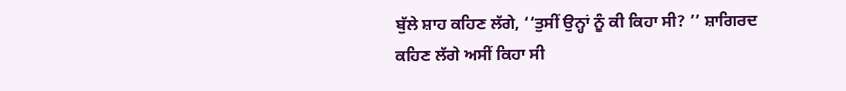ਬੁੱਲੇ ਸ਼ਾਹ ਕਹਿਣ ਲੱਗੇ, ‘‘ਤੁਸੀਂ ਉਨ੍ਹਾਂ ਨੂੰ ਕੀ ਕਿਹਾ ਸੀ? ’’ ਸ਼ਾਗਿਰਦ ਕਹਿਣ ਲੱਗੇ ਅਸੀਂ ਕਿਹਾ ਸੀ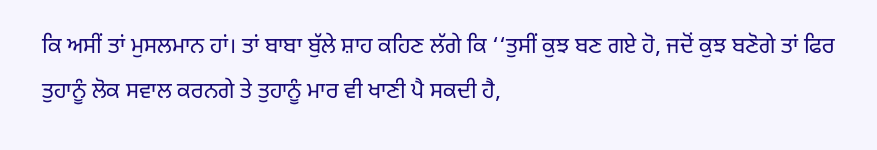ਕਿ ਅਸੀਂ ਤਾਂ ਮੁਸਲਮਾਨ ਹਾਂ। ਤਾਂ ਬਾਬਾ ਬੁੱਲੇ ਸ਼ਾਹ ਕਹਿਣ ਲੱਗੇ ਕਿ ‘‘ਤੁਸੀਂ ਕੁਝ ਬਣ ਗਏ ਹੋ, ਜਦੋਂ ਕੁਝ ਬਣੋਗੇ ਤਾਂ ਫਿਰ ਤੁਹਾਨੂੰ ਲੋਕ ਸਵਾਲ ਕਰਨਗੇ ਤੇ ਤੁਹਾਨੂੰ ਮਾਰ ਵੀ ਖਾਣੀ ਪੈ ਸਕਦੀ ਹੈ,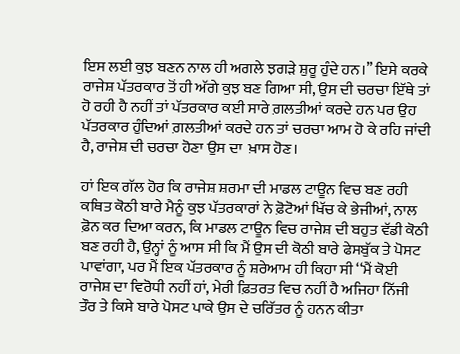ਇਸ ਲਈ ਕੁਝ ਬਣਨ ਨਾਲ ਹੀ ਅਗਲੇ ਝਗੜੇ ਸ਼ੁਰੂ ਹੁੰਦੇ ਹਨ।’’ ਇਸੇ ਕਰਕੇ ਰਾਜੇ‌ਸ਼ ਪੱਤਰਕਾਰ ਤੋਂ ਹੀ ਅੱਗੇ ਕੁਝ ਬਣ ਗਿਆ ਸੀ, ਉਸ ਦੀ ਚਰਚਾ ਇੱਥੇ ਤਾਂ ਹੋ ਰਹੀ ਹੈ ਨਹੀਂ ਤਾਂ ਪੱਤਰਕਾਰ ਕਈ ਸਾਰੇ ਗ਼ਲਤੀਆਂ ਕਰਦੇ ਹਨ ਪਰ ਉਹ ਪੱਤਰਕਾਰ ਹੁੰਦਿਆਂ ਗ਼ਲਤੀਆਂ ਕਰਦੇ ਹਨ ਤਾਂ ਚਰਚਾ ਆਮ ਹੋ ਕੇ ਰਹਿ ਜਾਂਦੀ ਹੈ, ਰਾਜੇਸ਼ ਦੀ ਚਰਚਾ ਹੋਣਾ ਉਸ ਦਾ  ਖ਼ਾਸ ਹੋਣ।

ਹਾਂ ਇਕ ਗੱਲ ਹੋਰ ਕਿ ਰਾਜੇਸ਼ ਸ਼ਰਮਾ ਦੀ ਮਾਡਲ ਟਾਊਨ ਵਿਚ ਬਣ ਰਹੀ ਕਥਿਤ ਕੋਠੀ ਬਾਰੇ ਮੈਨੂੰ ਕੁਝ ਪੱਤਰਕਾਰਾਂ ਨੇ ਫ਼ੋਟੋਆਂ ਖਿੱਚ ਕੇ ਭੇਜੀਆਂ, ਨਾਲ ਫ਼ੋਨ ਕਰ ਦਿਆ ਕਰਨ, ਕਿ ਮਾਡਲ ਟਾਊਨ ਵਿਚ ਰਾਜੇ‌ਸ਼ ਦੀ ਬਹੁਤ ਵੱਡੀ ਕੋਠੀ ਬਣ ਰਹੀ ਹੈ, ਉਨ੍ਹਾਂ ਨੂੰ ਆਸ ਸੀ ਕਿ ਮੈਂ ਉਸ ਦੀ ਕੋਠੀ ਬਾਰੇ ਫੇਸਬੁੱਕ ਤੇ ਪੋਸਟ ਪਾਵਾਂਗਾ, ਪਰ ਮੈਂ ਇਕ ਪੱਤਰਕਾਰ ਨੂੰ ਸ਼ਰੇਆਮ ਹੀ ਕਿਹਾ ਸੀ ‘‘ਮੈਂ ਕੋਈ ਰਾਜੇਸ਼ ਦਾ ਵਿਰੋਧੀ ਨਹੀਂ ਹਾਂ, ਮੇਰੀ ਫ਼ਿਤਰਤ ਵਿਚ ਨਹੀਂ ਹੈ ਅਜਿਹਾ ਨਿੱਜੀ ਤੌਰ ਤੇ ਕਿਸੇ ਬਾਰੇ ਪੋਸਟ ਪਾਕੇ ਉਸ ਦੇ ਚਰਿੱਤਰ ਨੂੰ ਹਨਨ ਕੀਤਾ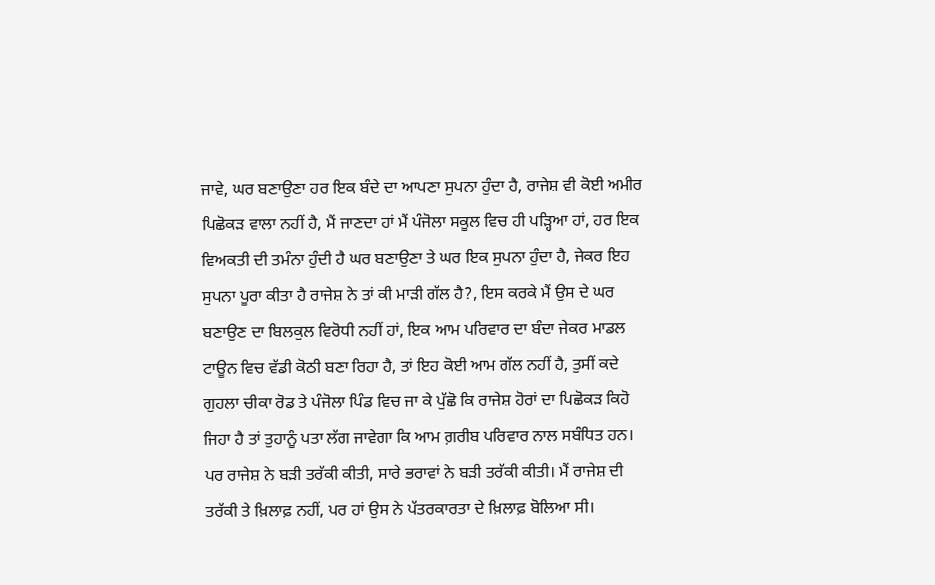ਜਾਵੇ, ਘਰ ਬਣਾਉਣਾ ਹਰ ਇਕ ਬੰਦੇ ਦਾ ਆਪਣਾ ਸੁਪਨਾ ਹੁੰਦਾ ਹੈ, ਰਾਜੇਸ਼ ਵੀ ਕੋਈ ਅਮੀਰ ਪਿਛੋਕੜ ਵਾਲਾ ਨਹੀਂ ਹੈ, ਮੈਂ ਜਾਣਦਾ ਹਾਂ ਮੈਂ ਪੰਜੋਲਾ ਸਕੂਲ ਵਿਚ ਹੀ ਪੜ੍ਹਿਆ ਹਾਂ, ਹਰ ਇਕ ਵਿਅਕਤੀ ਦੀ ਤਮੰਨਾ ਹੁੰਦੀ ਹੈ ਘਰ ਬਣਾਉਣਾ ਤੇ ਘਰ ਇਕ ਸੁਪਨਾ ਹੁੰਦਾ ਹੈ, ਜੇਕਰ ਇਹ ਸੁਪਨਾ ਪੂਰਾ ਕੀਤਾ ਹੈ ਰਾਜੇਸ਼ ਨੇ ਤਾਂ ਕੀ ਮਾੜੀ ਗੱਲ ਹੈ?, ਇਸ ਕਰਕੇ ਮੈਂ ਉਸ ਦੇ ਘਰ ਬਣਾਉਣ ਦਾ ਬਿਲਕੁਲ ਵਿਰੋਧੀ ਨਹੀਂ ਹਾਂ, ਇਕ ਆਮ ਪਰਿਵਾਰ ਦਾ ਬੰਦਾ ਜੇਕਰ ਮਾਡਲ ਟਾਊਨ ਵਿਚ ਵੱਡੀ ਕੋਠੀ ਬਣਾ ਰਿਹਾ ਹੈ, ਤਾਂ ਇਹ ਕੋਈ ਆਮ ਗੱਲ ਨਹੀਂ ਹੈ, ਤੁਸੀਂ ਕਦੇ ਗੁਹਲਾ ਚੀਕਾ ਰੋਡ ਤੇ ਪੰਜੋਲਾ ਪਿੰਡ ਵਿਚ ਜਾ ਕੇ ਪੁੱਛੋ ਕਿ ਰਾਜੇਸ਼ ਹੋਰਾਂ ਦਾ ਪਿਛੋਕੜ ਕਿਹੋ ਜਿਹਾ ਹੈ ਤਾਂ ਤੁਹਾਨੂੰ ਪਤਾ ਲੱਗ ਜਾਵੇਗਾ ਕਿ ਆਮ ਗ਼ਰੀਬ ਪਰਿਵਾਰ ਨਾਲ ਸਬੰਧਿਤ ਹਨ। ਪਰ ਰਾਜੇਸ਼ ਨੇ ਬੜੀ ਤਰੱਕੀ ਕੀਤੀ, ਸਾਰੇ ਭਰਾਵਾਂ ਨੇ ਬੜੀ ਤਰੱਕੀ ਕੀਤੀ। ਮੈਂ ਰਾਜੇਸ਼ ਦੀ ਤਰੱਕੀ ਤੇ ਖ਼ਿਲਾਫ਼ ਨਹੀਂ, ਪਰ ਹਾਂ ਉਸ ਨੇ ਪੱਤਰਕਾਰਤਾ ਦੇ ਖ਼ਿਲਾਫ਼ ਬੋਲਿਆ ਸੀ।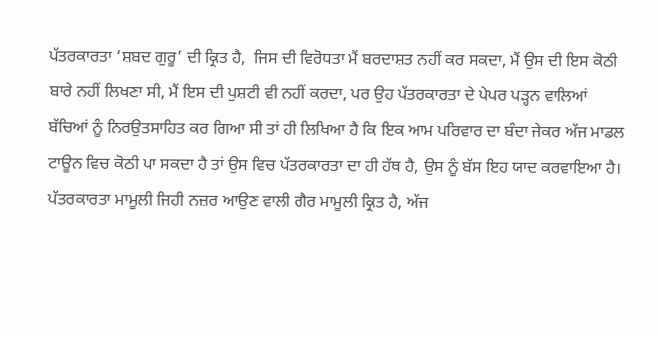ਪੱਤਰਕਾਰਤਾ ‘ਸ਼ਬਦ ਗੁਰੂ’ ਦੀ ਕ੍ਰਿਤ ਹੈ,  ਜਿਸ ਦੀ ਵਿਰੋਧਤਾ ਮੈਂ ਬਰਦਾਸ਼ਤ ਨਹੀਂ ਕਰ ਸਕਦਾ, ਮੈਂ ਉਸ ਦੀ ਇਸ ਕੋਠੀ ਬਾਰੇ ਨਹੀਂ ਲਿਖਣਾ ਸੀ, ਮੈਂ ਇਸ ਦੀ ਪੁਸ਼ਟੀ ਵੀ ਨਹੀਂ ਕਰਦਾ, ਪਰ ਉਹ ਪੱਤਰਕਾਰਤਾ ਦੇ ਪੇਪਰ ਪੜ੍ਹਨ ਵਾਲਿਆਂ ਬੱਚਿਆਂ ਨੂੰ ਨਿਰਉਤਸਾਹਿਤ ਕਰ ਗਿਆ ਸੀ ਤਾਂ ਹੀ ਲਿਖਿਆ ਹੈ ਕਿ ਇਕ ਆਮ ਪਰਿਵਾਰ ਦਾ ਬੰਦਾ ਜੇਕਰ ਅੱਜ ਮਾਡਲ ਟਾਊਨ ਵਿਚ ਕੋਠੀ ਪਾ ਸਕਦਾ ਹੈ ਤਾਂ ਉਸ ਵਿਚ ਪੱਤਰਕਾਰਤਾ ਦਾ ਹੀ ਹੱਥ ਹੈ, ਉਸ ਨੂੰ ਬੱਸ ਇਹ ਯਾਦ ਕਰਵਾਇਆ ਹੈ। ਪੱਤਰਕਾਰਤਾ ਮਾਮੂਲੀ ਜਿਹੀ ਨਜ਼ਰ ਆਉਣ ਵਾਲੀ ਗੈਰ ਮਾਮੂਲੀ ਕ੍ਰਿਤ ਹੈ, ਅੱਜ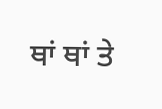ਥਾਂ ਥਾਂ ਤੇ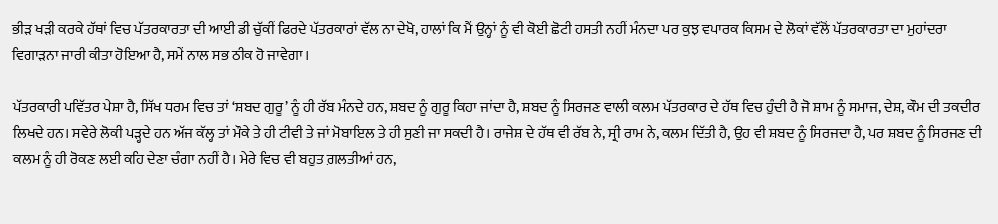ਭੀੜ ਖੜੀ ਕਰਕੇ ਹੱਥਾਂ ਵਿਚ ਪੱਤਰਕਾਰਤਾ ਦੀ ਆਈ ਡੀ ਚੁੱਕੀਂ ਫਿਰਦੇ ਪੱਤਰਕਾਰਾਂ ਵੱਲ ਨਾ ਦੇਖੋ, ਹਾਲਾਂ ਕਿ ਮੈਂ ਉਨ੍ਹਾਂ ਨੂੰ ਵੀ ਕੋਈ ਛੋਟੀ ਹਸਤੀ ਨਹੀਂ ਮੰਨਦਾ ਪਰ ਕੁਝ ਵਪਾਰਕ ਕਿਸਮ ਦੇ ਲੋਕਾਂ ਵੱਲੋਂ ਪੱਤਰਕਾਰਤਾ ਦਾ ਮੁਹਾਂਦਰਾ ਵਿਗਾੜਨਾ ਜਾਰੀ ਕੀਤਾ ਹੋਇਆ ਹੈ, ਸਮੇਂ ਨਾਲ ਸਭ ਠੀਕ ਹੋ ਜਾਵੇਗਾ।

ਪੱਤਰਕਾਰੀ ਪਵਿੱਤਰ ਪੇਸ਼ਾ ਹੈ, ਸਿੱਖ ਧਰਮ ਵਿਚ ਤਾਂ ‘ਸ਼ਬਦ ਗੁਰੂ’ ਨੂੰ ਹੀ ਰੱਬ ਮੰਨਦੇ ਹਨ, ਸ਼ਬਦ ਨੂੰ ਗੁਰੂ ਕਿਹਾ ਜਾਂਦਾ ਹੈ, ਸ਼ਬਦ ਨੂੰ ਸਿਰਜਣ ਵਾਲੀ ਕਲਮ ਪੱਤਰਕਾਰ ਦੇ ਹੱਥ ਵਿਚ ਹੁੰਦੀ ਹੈ ਜੋ ਸ਼ਾਮ ਨੂੰ ਸਮਾਜ, ਦੇਸ਼, ਕੌਮ ਦੀ ਤਕਦੀਰ ਲਿਖਦੇ ਹਨ। ਸਵੇਰੇ ਲੋਕੀ ਪੜ੍ਹਦੇ ਹਨ ਅੱਜ ਕੱਲ੍ਹ ਤਾਂ ਮੌਕੇ ਤੇ ਹੀ ਟੀਵੀ ਤੇ ਜਾਂ ਮੋਬਾਇਲ ਤੇ ਹੀ ਸੁਣੀ ਜਾ ਸਕਦੀ ਹੈ। ਰਾਜੇਸ਼ ਦੇ ਹੱਥ ਵੀ ਰੱਬ ਨੇ, ਸ੍ਰੀ ਰਾਮ ਨੇ, ਕਲਮ ਦਿੱਤੀ ਹੈ, ਉਹ ਵੀ ਸ਼ਬਦ ਨੂੰ ਸਿਰਜਦਾ ਹੈ, ਪਰ ਸ਼ਬਦ ਨੂੰ ਸਿਰਜਣ ਦੀ ਕਲਮ ਨੂੰ ਹੀ ਰੋਕਣ ਲਈ ਕਹਿ ਦੇਣਾ ਚੰਗਾ ਨਹੀਂ ਹੈ। ਮੇਰੇ ਵਿਚ ਵੀ ਬਹੁਤ ਗ਼ਲਤੀਆਂ ਹਨ,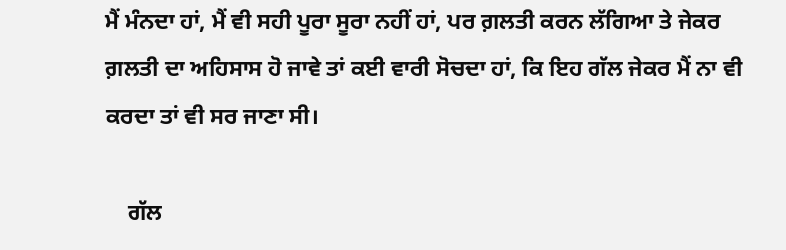ਮੈਂ ਮੰਨਦਾ ਹਾਂ, ਮੈਂ ਵੀ ਸਹੀ ਪੂਰਾ ਸੂਰਾ ਨਹੀਂ ਹਾਂ, ਪਰ ਗ਼ਲਤੀ ਕਰਨ ਲੱਗਿਆ ਤੇ ਜੇਕਰ ਗ਼ਲਤੀ ਦਾ ਅਹਿਸਾਸ ਹੋ ਜਾਵੇ ਤਾਂ ਕਈ ਵਾਰੀ ਸੋਚਦਾ ਹਾਂ, ਕਿ ਇਹ ਗੱਲ ਜੇਕਰ ਮੈਂ ਨਾ ਵੀ ਕਰਦਾ ਤਾਂ ਵੀ ਸਰ ਜਾਣਾ ਸੀ।

    ਗੱਲ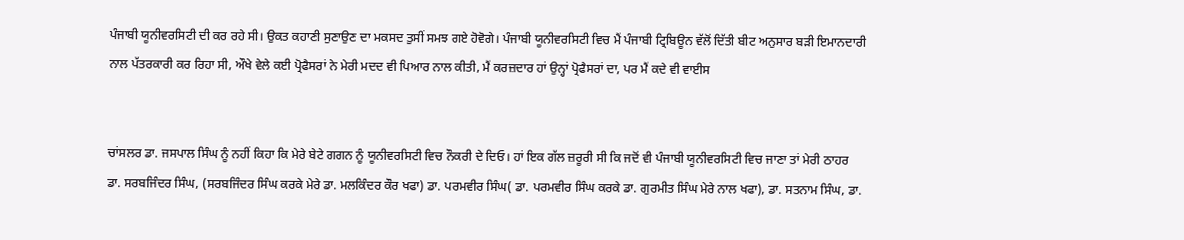ਪੰਜਾਬੀ ਯੂਨੀਵਰਸਿਟੀ ਦੀ ਕਰ ਰਹੇ ਸੀ। ਉਕਤ ਕਹਾਣੀ ਸੁਣਾਉਣ ਦਾ ਮਕਸਦ ਤੁਸੀਂ ਸਮਝ ਗਏ ਹੋਵੋਗੇ। ਪੰਜਾਬੀ ਯੂਨੀਵਰਸਿਟੀ ਵਿਚ ਮੈਂ ਪੰਜਾਬੀ ਟ੍ਰਿਬਿਊਨ ਵੱਲੋਂ ਦਿੱਤੀ ਬੀਟ ਅਨੁਸਾਰ ਬੜੀ ਇਮਾਨਦਾਰੀ ਨਾਲ ਪੱਤਰਕਾਰੀ ਕਰ ਰਿਹਾ ਸੀ, ਔਖੇ ਵੇਲੇ ਕਈ ਪ੍ਰੋਫੈਸਰਾਂ ਨੇ ਮੇਰੀ ਮਦਦ ਵੀ ਪਿਆਰ ਨਾਲ ਕੀਤੀ, ਮੈਂ ਕਰਜ਼ਦਾਰ ਹਾਂ ਉਨ੍ਹਾਂ ਪ੍ਰੋਫੈਸਰਾਂ ਦਾ, ਪਰ ਮੈਂ ਕਦੇ ਵੀ ਵਾਈਸ


ਚਾਂਸਲਰ ਡਾ. ਜਸਪਾਲ ਸਿੰਘ ਨੂੰ ਨਹੀਂ ਕਿਹਾ ਕਿ ਮੇਰੇ ਬੇਟੇ ਗਗਨ ਨੂੰ ਯੂਨੀਵਰਸਿਟੀ ਵਿਚ ਨੌਕਰੀ ਦੇ ਦਿਓ। ਹਾਂ ਇਕ ਗੱਲ ਜ਼ਰੂਰੀ ਸੀ ਕਿ ਜਦੋਂ ਵੀ ਪੰਜਾਬੀ ਯੂਨੀਵਰਸਿਟੀ ਵਿਚ ਜਾਣਾ ਤਾਂ ਮੇਰੀ ਠਾਹਰ ਡਾ. ਸਰਬਜਿੰਦਰ ਸਿੰਘ, (ਸਰਬਜਿੰਦਰ ਸਿੰਘ ਕਰਕੇ ਮੇਰੇ ਡਾ. ਮਲਕਿੰਦਰ ਕੌਰ ਖਫਾ) ਡਾ. ਪਰਮਵੀਰ ਸਿੰਘ( ਡਾ. ਪਰਮਵੀਰ ਸਿੰਘ ਕਰਕੇ ਡਾ. ਗੁਰਮੀਤ ਸਿੰਘ ਮੇਰੇ ਨਾਲ ਖਫਾ), ਡਾ. ਸਤਨਾਮ ਸਿੰਘ, ਡਾ.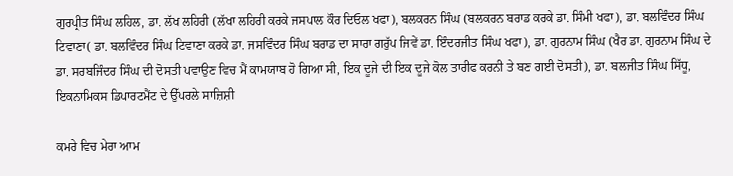ਗੁਰਪ੍ਰੀਤ ਸਿੰਘ ਲਹਿਲ, ਡਾ. ਲੱਖ ਲਹਿਰੀ (ਲੱਖਾ ਲਹਿਰੀ ਕਰਕੇ ਜਸਪਾਲ ਕੌਰ ਦਿਓਲ ਖਫਾ), ਬਲਕਰਨ ਸਿੰਘ (ਬਲਕਰਨ ਬਰਾਡ ਕਰਕੇ ਡਾ. ਸਿੰਮੀ ਖਫਾ), ਡਾ. ਬਲਵਿੰਦਰ ਸਿੰਘ ਟਿਵਾਣਾ( ਡਾ. ਬਲਵਿੰਦਰ ਸਿੰਘ ਟਿਵਾਣਾ ਕਰਕੇ ਡਾ. ਜਸਵਿੰਦਰ ਸਿੰਘ ਬਰਾਡ ਦਾ ਸਾਰਾ ਗਰੁੱਪ ਜਿਵੇਂ ਡਾ. ਇੰਦਰਜੀਤ ਸਿੰਘ ਖਫਾ), ਡਾ. ਗੁਰਨਾਮ ਸਿੰਘ (ਖੈਰ ਡਾ. ਗੁਰਨਾਮ ਸਿੰਘ ਦੇ ਡਾ. ਸਰਬਜਿੰਦਰ ਸਿੰਘ ਦੀ ਦੋਸਤੀ ਪਵਾਉਣ ਵਿਚ ਮੈਂ ਕਾਮਯਾਬ ਹੋ ਗਿਆ ਸੀ, ਇਕ ਦੂਜੇ ਦੀ ਇਕ ਦੂਜੇ ਕੋਲ ਤਾਰੀਫ ਕਰਨੀ ਤੇ ਬਣ ਗਈ ਦੋਸਤੀ), ਡਾ. ਬਲਜੀਤ ਸਿੰਘ ਸਿੱਧੂ, ਇਕਨਾਮਿਕਸ ਡਿਪਾਰਟਮੈਂਟ ਦੇ ਉੱਪਰਲੇ ਸਾਜ਼ਿਸ਼ੀ

ਕਮਰੇ ਵਿਚ ਮੇਰਾ ਆਮ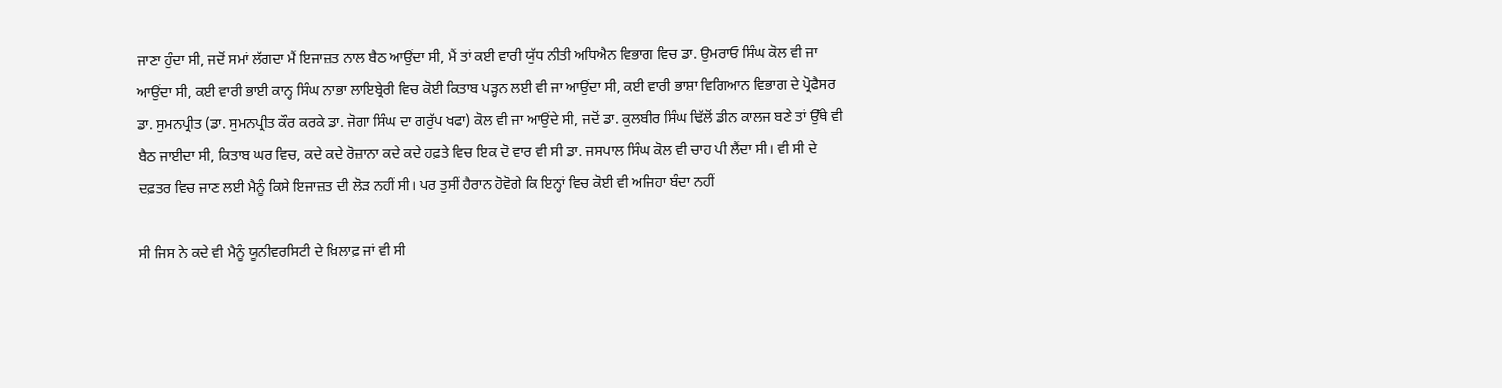ਜਾਣਾ ਹੁੰਦਾ ਸੀ, ਜਦੋਂ ਸਮਾਂ ਲੱਗਦਾ ਮੈਂ ਇਜਾਜ਼ਤ ਨਾਲ ਬੈਠ ਆਉਂਦਾ ਸੀ, ਮੈਂ ਤਾਂ ਕਈ ਵਾਰੀ ਯੁੱਧ ਨੀਤੀ ਅਧਿਐਨ ਵਿਭਾਗ ਵਿਚ ਡਾ. ਉਮਰਾਓ ਸਿੰਘ ਕੋਲ ਵੀ ਜਾ ਆਉਂਦਾ ਸੀ, ਕਈ ਵਾਰੀ ਭਾਈ ਕਾਨ੍ਹ ਸਿੰਘ ਨਾਭਾ ਲਾਇਬ੍ਰੇਰੀ ਵਿਚ ਕੋਈ ਕਿਤਾਬ ਪੜ੍ਹਨ ਲਈ ਵੀ ਜਾ ਆਉਂਦਾ ਸੀ, ਕਈ ਵਾਰੀ ਭਾਸ਼ਾ ਵਿਗਿਆਨ ਵਿਭਾਗ ਦੇ ਪ੍ਰੋਫੈਸਰ ਡਾ. ਸੁਮਨਪ੍ਰੀਤ (ਡਾ. ਸੁਮਨਪ੍ਰੀਤ ਕੌਰ ਕਰਕੇ ਡਾ. ਜੋਗਾ ਸਿੰਘ ਦਾ ਗਰੁੱਪ ਖਫਾ) ਕੋਲ ਵੀ ਜਾ ਆਉਂਦੇ ਸੀ, ਜਦੋਂ ਡਾ. ਕੁਲਬੀਰ ਸਿੰਘ ਢਿੱਲੋਂ ਡੀਨ ਕਾਲਜ ਬਣੇ ਤਾਂ ਉੱਥੇ ਵੀ ਬੈਠ ਜਾਈਦਾ ਸੀ, ਕਿਤਾਬ ਘਰ ਵਿਚ, ਕਦੇ ਕਦੇ ਰੋਜ਼ਾਨਾ ਕਦੇ ਕਦੇ ਹਫ਼ਤੇ ਵਿਚ ਇਕ ਦੋ ਵਾਰ ਵੀ ਸੀ ਡਾ. ਜਸਪਾਲ ਸਿੰਘ ਕੋਲ ਵੀ ਚਾਹ ਪੀ ਲੈਂਦਾ ਸੀ। ਵੀ ਸੀ ਦੇ ਦਫ਼ਤਰ ਵਿਚ ਜਾਣ ਲਈ ਮੈਨੂੰ ਕਿਸੇ ਇਜਾਜ਼ਤ ਦੀ ਲੋੜ ਨਹੀਂ ਸੀ। ਪਰ ਤੁਸੀਂ ਹੈਰਾਨ ਹੋਵੋਗੇ ਕਿ ਇਨ੍ਹਾਂ ਵਿਚ ਕੋਈ ਵੀ ਅਜਿਹਾ ਬੰਦਾ ਨਹੀਂ

ਸੀ ਜਿਸ ਨੇ ਕਦੇ ਵੀ ਮੈਨੂੰ ਯੂਨੀਵਰਸਿਟੀ ਦੇ ਖ਼ਿਲਾਫ਼ ਜਾਂ ਵੀ ਸੀ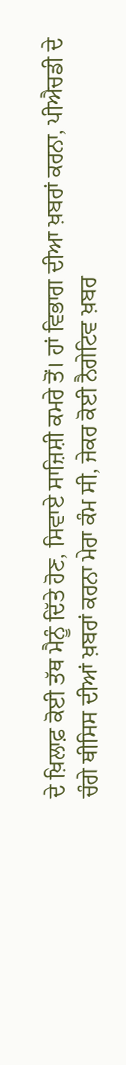ਦੇ ਖ਼ਿਲਾਫ਼ ਕੋਈ ਤੱਥ ਮੈਨੂੰ ਦਿੱਤੇ ਹੋਣ, ਸਿਵਾਏ ਸਾਜ਼ਿਸ਼ੀ ਕਮਰੇ ਤੋਂ। ਹਾਂ ਵਿਭਾਗ ਦੀਆ ਖ਼ਬਰਾਂ ਕਰਨਾ, ਪੀਐਚਡੀ ਦੇ ਚੰਗੇ ਥੀਸਿਸ ਦੀਆਂ ਖ਼ਬਰਾਂ ਕਰਨਾ ਮੇਰਾ ਕੰਮ ਸੀ, ਜੇਕਰ ਕੋਈ ਨੈਗੇਟਿਵ ਖ਼ਬਰ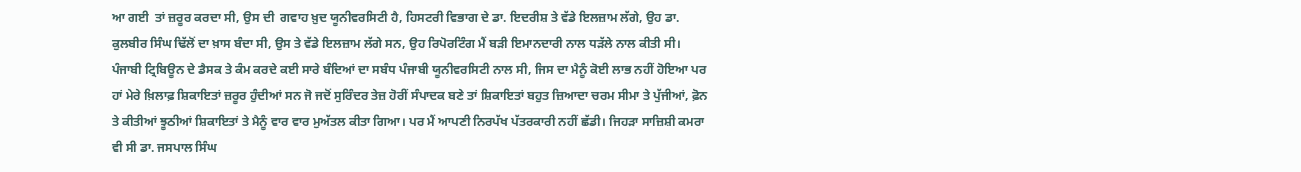ਆ ਗਈ  ਤਾਂ ਜ਼ਰੂਰ ਕਰਦਾ ਸੀ, ਉਸ ਦੀ  ਗਵਾਹ ਖ਼ੁਦ ਯੂਨੀਵਰਸਿਟੀ ਹੈ, ਹਿਸਟਰੀ ਵਿਭਾਗ ਦੇ ਡਾ. ਇਦਰੀਸ਼ ਤੇ ਵੱਡੇ ਇਲਜ਼ਾਮ ਲੱਗੇ, ਉਹ ਡਾ. ਕੁਲਬੀਰ ਸਿੰਘ ਢਿੱਲੋਂ ਦਾ ਖ਼ਾਸ ਬੰਦਾ ਸੀ, ਉਸ ਤੇ ਵੱਡੇ ਇਲਜ਼ਾਮ ਲੱਗੇ ਸਨ, ਉਹ ਰਿਪੋਰਟਿੰਗ ਮੈਂ ਬੜੀ ਇਮਾਨਦਾਰੀ ਨਾਲ ਧੜੱਲੇ ਨਾਲ ਕੀਤੀ ਸੀ। ਪੰਜਾਬੀ ਟ੍ਰਿਬਿਊਨ ਦੇ ਡੈਸਕ ਤੇ ਕੰਮ ਕਰਦੇ ਕਈ ਸਾਰੇ ਬੰਦਿਆਂ ਦਾ ਸਬੰਧ ਪੰਜਾਬੀ ਯੂਨੀਵਰਸਿਟੀ ਨਾਲ ਸੀ, ਜਿਸ ਦਾ ਮੈਨੂੰ ਕੋਈ ਲਾਭ ਨਹੀਂ ਹੋਇਆ ਪਰ ਹਾਂ ਮੇਰੇ ਖ਼ਿਲਾਫ਼ ਸ਼ਿਕਾਇਤਾਂ ਜ਼ਰੂਰ ਹੁੰਦੀਆਂ ਸਨ ਜੋ ਜਦੋਂ ਸੁਰਿੰਦਰ ਤੇਜ਼ ਹੋਰੀਂ ਸੰਪਾਦਕ ਬਣੇ ਤਾਂ ਸ਼ਿਕਾਇਤਾਂ ਬਹੁਤ ਜ਼ਿਆਦਾ ਚਰਮ ਸੀਮਾ ਤੇ ਪੁੱਜੀਆਂ, ਫ਼ੋਨ ਤੇ ਕੀਤੀਆਂ ਝੂਠੀਆਂ ਸ਼ਿਕਾਇਤਾਂ ਤੇ ਮੈਨੂੰ ਵਾਰ ਵਾਰ ਮੁਅੱਤਲ ਕੀਤਾ ਗਿਆ। ਪਰ ਮੈਂ ਆਪਣੀ ਨਿਰਪੱਖ ਪੱਤਰਕਾਰੀ ਨਹੀਂ ਛੱਡੀ। ਜਿਹੜਾ ਸਾਜ਼ਿਸ਼ੀ ਕਮਰਾ ਵੀ ਸੀ ਡਾ. ਜਸਪਾਲ ਸਿੰਘ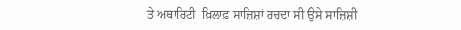ਤੇ ਅਥਾਰਿਟੀ  ਖ਼ਿਲਾਫ਼ ਸਾਜ਼ਿਸ਼ਾਂ ਰਚਦਾ ਸੀ ਉਸੇ ਸਾਜ਼ਿਸ਼ੀ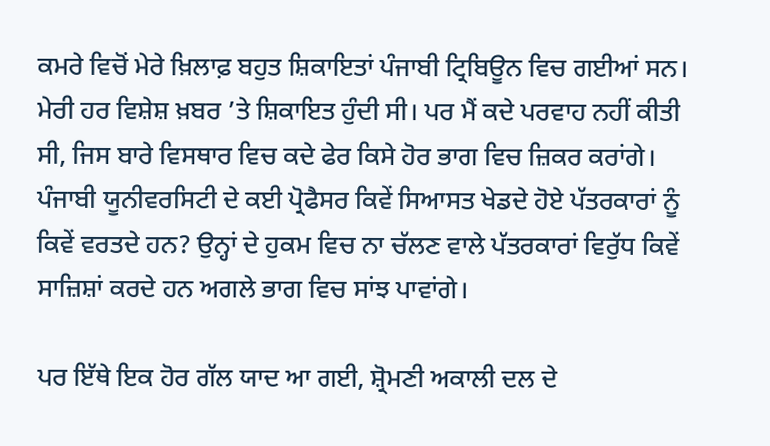ਕਮਰੇ ਵਿਚੋਂ ਮੇਰੇ ਖ਼ਿਲਾਫ਼ ਬਹੁਤ ਸ਼ਿਕਾਇਤਾਂ ਪੰਜਾਬੀ ਟ੍ਰਿਬਿਊਨ ਵਿਚ ਗਈਆਂ ਸਨ। ਮੇਰੀ ਹਰ ਵਿਸ਼ੇਸ਼ ਖ਼ਬਰ ’ਤੇ ਸ਼ਿਕਾਇਤ ਹੁੰਦੀ ਸੀ। ਪਰ ਮੈਂ ਕਦੇ ਪਰਵਾਹ ਨਹੀਂ ਕੀਤੀ ਸੀ, ਜਿਸ ਬਾਰੇ ਵਿਸਥਾਰ ਵਿਚ ਕਦੇ ਫੇਰ ਕਿਸੇ ਹੋਰ ਭਾਗ ਵਿਚ ਜ਼ਿਕਰ ਕਰਾਂਗੇ। ਪੰਜਾਬੀ ਯੂਨੀਵਰਸਿਟੀ ਦੇ ਕਈ ਪ੍ਰੋਫੈਸਰ ਕਿਵੇਂ ਸਿਆਸਤ ਖੇਡਦੇ ਹੋਏ ਪੱਤਰਕਾਰਾਂ ਨੂੰ ਕਿਵੇਂ ਵਰਤਦੇ ਹਨ? ਉਨ੍ਹਾਂ ਦੇ ਹੁਕਮ ਵਿਚ ਨਾ ਚੱਲਣ ਵਾਲੇ ਪੱਤਰਕਾਰਾਂ ਵਿਰੁੱਧ ਕਿਵੇਂ ਸਾਜ਼ਿਸ਼ਾਂ ਕਰਦੇ ਹਨ ਅਗਲੇ ਭਾਗ ਵਿਚ ਸਾਂਝ ਪਾਵਾਂਗੇ।

ਪਰ ਇੱਥੇ ਇਕ ਹੋਰ ਗੱਲ ਯਾਦ ਆ ਗਈ, ਸ਼੍ਰੋਮਣੀ ਅਕਾਲੀ ਦਲ ਦੇ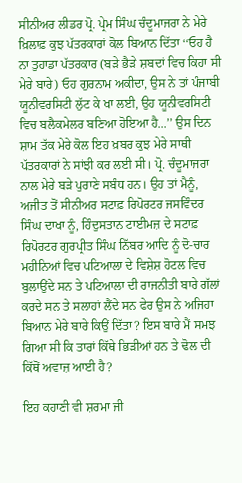ਸੀਨੀਅਰ ਲੀਡਰ ਪ੍ਰੋ. ਪ੍ਰੇਮ ਸਿੰਘ ਚੰਦੂਮਾਜਰਾ ਨੇ ਮੇਰੇ ਖ਼ਿਲਾਫ਼ ਕੁਝ ਪੱਤਰਕਾਰਾਂ ਕੋਲ ਬਿਆਨ ਦਿੱਤਾ ‘‘ਓਹ ਹੈ ਨਾ ਤੁਹਾਡਾ ਪੱਤਰਕਾਰ (ਬੜੇ ਭੈੜੇ ਸ਼ਬਦਾਂ ਵਿਚ ਕਿਹਾ ਸੀ ਮੇਰੇ ਬਾਰੇ) ਓਹ ਗੁਰਨਾਮ ਅਕੀਦਾ, ਉਸ ਨੇ ਤਾਂ ਪੰਜਾਬੀ ਯੂਨੀਵਰਸਿਟੀ ਲੁੱਟ ਕੇ ਖਾ ਲਈ, ਉਹ ਯੂਨੀਵਰਸਿਟੀ ਵਿਚ ਬਲੈਕਮੇਲਰ ਬਣਿਆ ਹੋਇਆ ਹੈ...’’ ਉਸ ਦਿਨ ਸ਼ਾਮ ਤੱਕ ਮੇਰੇ ਕੋਲ ਇਹ ਖ਼ਬਰ ਕੁਝ ਮੇਰੇ ਸਾਥੀ ਪੱਤਰਕਾਰਾਂ ਨੇ ਸਾਂਝੀ ਕਰ ਲਈ ਸੀ। ਪ੍ਰੋ. ਚੰਦੂਮਾਜਰਾ ਨਾਲ ਮੇਰੇ ਬੜੇ ਪੁਰਾਣੇ ਸਬੰਧ ਹਨ। ਉਹ ਤਾਂ ਮੈਨੂੰ, ਅਜੀਤ ਤੋਂ ਸੀਨੀਅਰ ਸਟਾਫ਼ ਰਿਪੋਰਟਰ ਜਸਵਿੰਦਰ ਸਿੰਘ ਦਾਖਾ ਨੂੰ, ਹਿੰਦੁਸਤਾਨ ਟਾਈਮਜ਼ ਦੇ ਸਟਾਫ਼ ਰਿਪੋਰਟਰ ਗੁਰਪ੍ਰੀਤ ਸਿੰਘ ਨਿੱਬਰ ਆਦਿ ਨੂੰ ਦੋ-ਚਾਰ ਮਹੀਨਿਆਂ ਵਿਚ ਪਟਿਆਲਾ ਦੇ ਵਿਸ਼ੇਸ਼ ਹੋਟਲ ਵਿਚ ਬੁਲਾਉਂਦੇ ਸਨ ਤੇ ਪਟਿਆਲਾ ਦੀ ਰਾਜਨੀਤੀ ਬਾਰੇ ਗੱਲਾਂ ਕਰਦੇ ਸਨ ਤੇ ਸਲਾਹਾਂ ਲੈਂਦੇ ਸਨ ਫੇਰ ਉਸ ਨੇ ਅਜਿਹਾ ਬਿਆਨ ਮੇਰੇ ਬਾਰੇ ਕਿਉਂ ਦਿੱਤਾ? ਇਸ ਬਾਰੇ ਮੈਂ ਸਮਝ ਗਿਆ ਸੀ ਕਿ ਤਾਰਾਂ ਕਿੱਥੇ ਭਿੜੀਆਂ ਹਨ ਤੇ ਢੋਲ ਦੀ ਕਿੱਥੋਂ ਅਵਾਜ਼ ਆਈ ਹੈ?

ਇਹ ਕਹਾਣੀ ਵੀ ਸ਼ਰਮਾ ਜੀ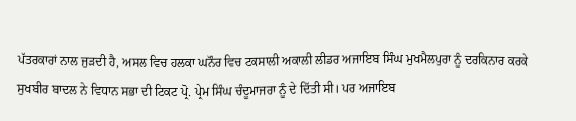ਪੱਤਰਕਾਰਾਂ ਨਾਲ ਜੁੜਦੀ ਹੈ, ਅਸਲ ਵਿਚ ਹਲਕਾ ਘਨੌਰ ਵਿਚ ਟਕਸਾਲੀ ਅਕਾਲੀ ਲੀਡਰ ਅਜਾਇਬ ਸਿੰਘ ਮੁਖਮੈਲਪੁਰਾ ਨੂੰ ਦਰਕਿਨਾਰ ਕਰਕੇ ਸੁਖਬੀਰ ਬਾਦਲ ਨੇ ਵਿਧਾਨ ਸਭਾ ਦੀ ਟਿਕਟ ਪ੍ਰੋ. ਪ੍ਰੇਮ ਸਿੰਘ ਚੰਦੂਮਾਜਰਾ ਨੂੰ ਦੇ ਦਿੱਤੀ ਸੀ। ਪਰ ਅਜਾਇਬ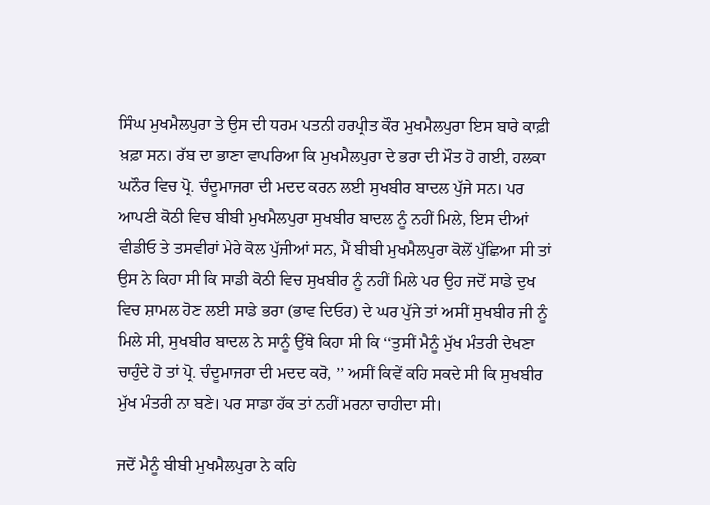ਸਿੰਘ ਮੁਖਮੈਲਪੁਰਾ ਤੇ ਉਸ ਦੀ ਧਰਮ ਪਤਨੀ ਹਰਪ੍ਰੀਤ ਕੌਰ ਮੁਖਮੈਲਪੁਰਾ ਇਸ ਬਾਰੇ ਕਾਫ਼ੀ ਖ਼ਫ਼ਾ ਸਨ। ਰੱਬ ਦਾ ਭਾਣਾ ਵਾਪਰਿਆ ਕਿ ਮੁਖਮੈਲਪੁਰਾ ਦੇ ਭਰਾ ਦੀ ਮੌਤ ਹੋ ਗਈ, ਹਲਕਾ ਘਨੌਰ ਵਿਚ ਪ੍ਰੋ. ਚੰਦੂਮਾਜਰਾ ਦੀ ਮਦਦ ਕਰਨ ਲਈ ਸੁਖਬੀਰ ਬਾਦਲ ਪੁੱਜੇ ਸਨ। ਪਰ ਆਪਣੀ ਕੋਠੀ ਵਿਚ ਬੀਬੀ ਮੁਖਮੈਲਪੁਰਾ ਸੁਖਬੀਰ ਬਾਦਲ ਨੂੰ ਨਹੀਂ ਮਿਲੇ, ਇਸ ਦੀਆਂ ਵੀਡੀਓ ਤੇ ਤਸਵੀਰਾਂ ਮੇਰੇ ਕੋਲ ਪੁੱਜੀਆਂ ਸਨ, ਮੈਂ ਬੀਬੀ ਮੁਖਮੈਲਪੁਰਾ ਕੋਲੋਂ ਪੁੱਛਿਆ ਸੀ ਤਾਂ ਉਸ ਨੇ ਕਿਹਾ ਸੀ ਕਿ ਸਾਡੀ ਕੋਠੀ ਵਿਚ ਸੁਖਬੀਰ ਨੂੰ ਨਹੀਂ ਮਿਲੇ ਪਰ ਉਹ ਜਦੋਂ ਸਾਡੇ ਦੁਖ ਵਿਚ ਸ਼ਾਮਲ ਹੋਣ ਲਈ ਸਾਡੇ ਭਰਾ (ਭਾਵ ਦਿਓਰ) ਦੇ ਘਰ ਪੁੱਜੇ ਤਾਂ ਅਸੀਂ ਸੁਖਬੀਰ ਜੀ ਨੂੰ ਮਿਲੇ ਸੀ, ਸੁਖਬੀਰ ਬਾਦਲ ਨੇ ਸਾਨੂੰ ਉੱਥੇ ਕਿਹਾ ਸੀ ਕਿ ‘‘ਤੁਸੀਂ ਮੈਨੂੰ ਮੁੱਖ ਮੰਤਰੀ ਦੇਖਣਾ ਚਾਹੁੰਦੇ ਹੋ ਤਾਂ ਪ੍ਰੋ. ਚੰਦੂਮਾਜਰਾ ਦੀ ਮਦਦ ਕਰੋ, ’’ ਅਸੀਂ ਕਿਵੇਂ ਕਹਿ ਸਕਦੇ ਸੀ ਕਿ ਸੁਖਬੀਰ ਮੁੱਖ ਮੰਤਰੀ ਨਾ ਬਣੇ। ਪਰ ਸਾਡਾ ਹੱਕ ਤਾਂ ਨਹੀਂ ਮਰਨਾ ਚਾਹੀਦਾ ਸੀ।

ਜਦੋਂ ਮੈਨੂੰ ਬੀਬੀ ਮੁਖਮੈਲਪੁਰਾ ਨੇ ਕਹਿ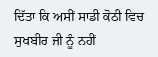ਦਿੱਤਾ ਕਿ ਅਸੀਂ ਸਾਡੀ ਕੋਠੀ ਵਿਚ ਸੁਖਬੀਰ ਜੀ ਨੂੰ ਨਹੀਂ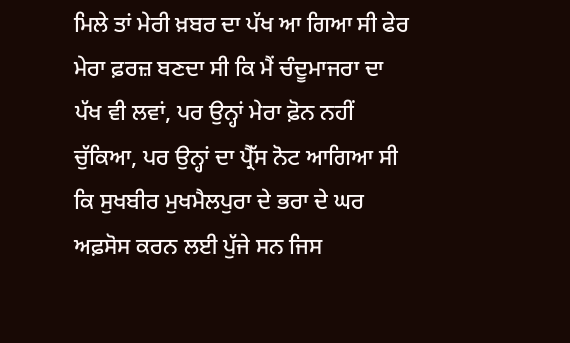ਮਿਲੇ ਤਾਂ ਮੇਰੀ ਖ਼ਬਰ ਦਾ ਪੱਖ ਆ ਗਿਆ ਸੀ ਫੇਰ ਮੇਰਾ ਫ਼ਰਜ਼ ਬਣਦਾ ਸੀ ਕਿ ਮੈਂ ਚੰਦੂਮਾਜਰਾ ਦਾ ਪੱਖ ਵੀ ਲਵਾਂ, ਪਰ ਉਨ੍ਹਾਂ ਮੇਰਾ ਫ਼ੋਨ ਨਹੀਂ ਚੁੱਕਿਆ, ਪਰ ਉਨ੍ਹਾਂ ਦਾ ਪ੍ਰੈੱਸ ਨੋਟ ਆਗਿਆ ਸੀ ਕਿ ਸੁਖਬੀਰ ਮੁਖਮੈਲਪੁਰਾ ਦੇ ਭਰਾ ਦੇ ਘਰ ਅਫ਼ਸੋਸ ਕਰਨ ਲਈ ਪੁੱਜੇ ਸਨ ਜਿਸ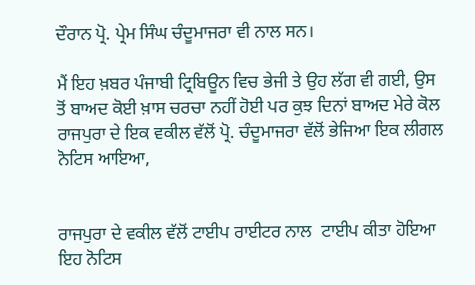ਦੌਰਾਨ ਪ੍ਰੋ. ਪ੍ਰੇਮ ਸਿੰਘ ਚੰਦੂਮਾਜਰਾ ਵੀ ਨਾਲ ਸਨ।

ਮੈਂ ਇਹ ਖ਼ਬਰ ਪੰਜਾਬੀ ਟ੍ਰਿਬਿਊਨ ਵਿਚ ਭੇਜੀ ਤੇ ਉਹ ਲੱਗ ਵੀ ਗਈ, ਉਸ ਤੋਂ ਬਾਅਦ ਕੋਈ ਖ਼ਾਸ ਚਰਚਾ ਨਹੀਂ ਹੋਈ ਪਰ ਕੁਝ ਦਿਨਾਂ ਬਾਅਦ ਮੇਰੇ ਕੋਲ ਰਾਜਪੁਰਾ ਦੇ ਇਕ ਵਕੀਲ ਵੱਲੋਂ ਪ੍ਰੋ. ਚੰਦੂਮਾਜਰਾ ਵੱਲੋਂ ਭੇਜਿਆ ਇਕ ਲੀਗਲ ਨੋਟਿਸ ਆਇਆ,


ਰਾਜਪੁਰਾ ਦੇ ਵਕੀਲ ਵੱਲੋਂ ਟਾਈਪ ਰਾਈਟਰ ਨਾਲ  ਟਾਈਪ ਕੀਤਾ ਹੋਇਆ ਇਹ ਨੋਟਿਸ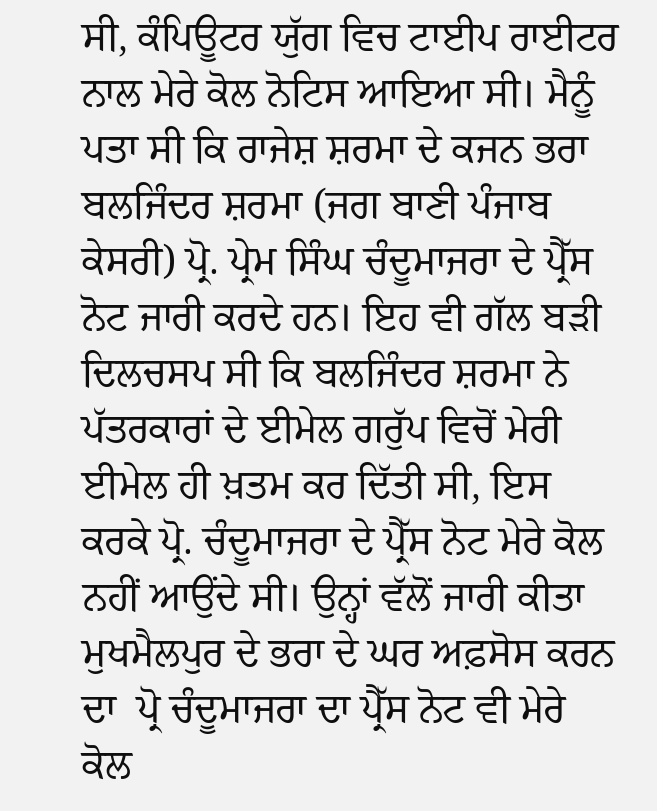ਸੀ, ਕੰਪਿਊਟਰ ਯੁੱਗ ਵਿਚ ਟਾਈਪ ਰਾਈਟਰ ਨਾਲ ਮੇਰੇ ਕੋਲ ਨੋਟਿਸ ਆਇਆ ਸੀ। ਮੈਨੂੰ ਪਤਾ ਸੀ ਕਿ ਰਾਜੇਸ਼ ਸ਼ਰਮਾ ਦੇ ਕਜਨ ਭਰਾ ਬਲਜਿੰਦਰ ਸ਼ਰਮਾ (ਜਗ ਬਾਣੀ ਪੰਜਾਬ ਕੇਸਰੀ) ਪ੍ਰੋ. ਪ੍ਰੇਮ ਸਿੰਘ ਚੰਦੂਮਾਜਰਾ ਦੇ ਪ੍ਰੈੱਸ ਨੋਟ ਜਾਰੀ ਕਰਦੇ ਹਨ। ਇਹ ਵੀ ਗੱਲ ਬੜੀ ਦਿਲਚਸਪ ਸੀ ਕਿ ਬਲਜਿੰਦਰ ਸ਼ਰਮਾ ਨੇ ਪੱਤਰਕਾਰਾਂ ਦੇ ਈਮੇਲ ਗਰੁੱਪ ‌ਵਿਚੋਂ ਮੇਰੀ ਈਮੇਲ ਹੀ ਖ਼ਤਮ ਕਰ ਦਿੱਤੀ ਸੀ, ਇਸ ਕਰਕੇ ਪ੍ਰੋ. ਚੰਦੂਮਾਜਰਾ ਦੇ ਪ੍ਰੈੱਸ ਨੋਟ ਮੇਰੇ ਕੋਲ ਨਹੀਂ ਆਉਂਦੇ ਸੀ। ਉਨ੍ਹਾਂ ਵੱਲੋਂ ਜਾਰੀ ਕੀਤਾ ਮੁਖਮੈਲਪੁਰ ਦੇ ਭਰਾ ਦੇ ਘਰ ਅਫ਼ਸੋਸ ਕਰਨ ਦਾ  ਪ੍ਰੋ ਚੰਦੂਮਾਜਰਾ ਦਾ ਪ੍ਰੈੱਸ ਨੋਟ ਵੀ ਮੇਰੇ ਕੋਲ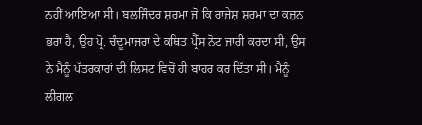ਨਹੀਂ ਆਇਆ ਸੀ। ਬਲਜਿੰਦਰ ਸ਼ਰਮਾ ਜੋ ਕਿ ਰਾਜੇਸ਼ ਸ਼ਰਮਾ ਦਾ ਕਜ਼ਨ ਭਰਾ ਹੈ, ਉਹ ਪ੍ਰੋ. ਚੰਦੂਮਾਜਰਾ ਦੇ ਕਥਿਤ ਪ੍ਰੈੱਸ ਨੋਟ ਜਾਰੀ ਕਰਦਾ ਸੀ, ਉਸ ਨੇ ਮੈਨੂੰ ਪੱਤਰਕਾਰਾਂ ਦੀ ਲਿਸਟ ਵਿਚੋਂ ਹੀ ਬਾਹਰ ਕਰ ਦਿੱਤਾ ਸੀ। ਮੈਨੂੰ ਲੀਗਲ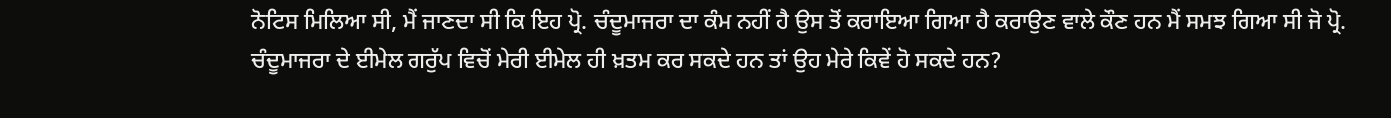ਨੋਟਿਸ ਮਿਲਿਆ ਸੀ, ਮੈਂ ਜਾਣਦਾ ਸੀ ਕਿ ਇਹ ਪ੍ਰੋ. ਚੰਦੂਮਾਜਰਾ ਦਾ ਕੰਮ ਨਹੀਂ ਹੈ ਉਸ ਤੋਂ ਕਰਾਇਆ ਗਿਆ ਹੈ ਕਰਾਉਣ ਵਾਲੇ ਕੌਣ ਹਨ ਮੈਂ ਸਮਝ ਗਿਆ ਸੀ ਜੋ ਪ੍ਰੋ. ਚੰਦੂਮਾਜਰਾ ਦੇ ਈਮੇਲ ਗਰੁੱਪ ਵਿਚੋਂ ਮੇਰੀ ਈਮੇਲ ਹੀ ਖ਼ਤਮ ਕਰ ਸਕਦੇ ਹਨ ਤਾਂ ਉਹ ਮੇਰੇ ਕਿਵੇਂ ਹੋ ਸਕਦੇ ਹਨ?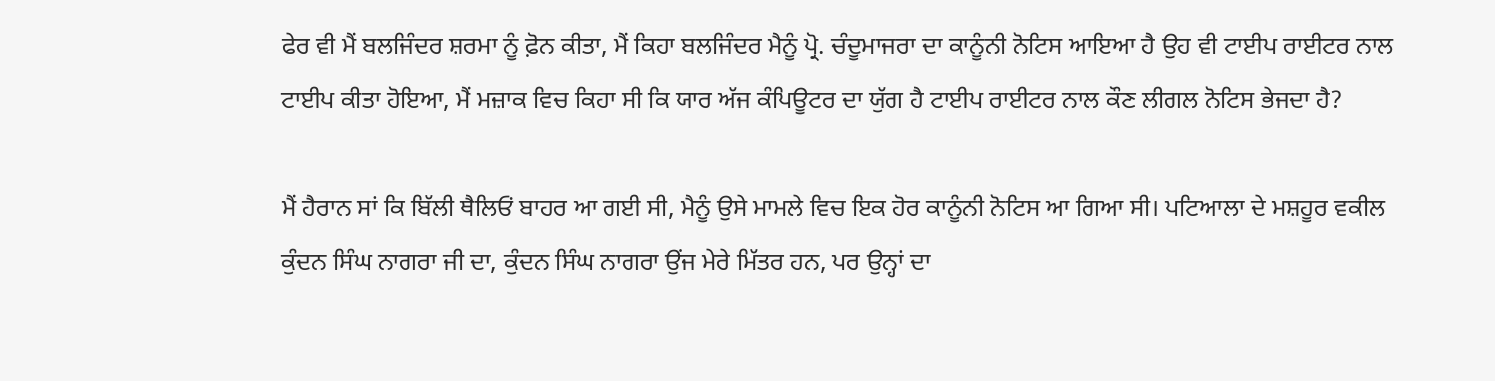ਫੇਰ ਵੀ ਮੈਂ ਬਲਜਿੰਦਰ ਸ਼ਰਮਾ ਨੂੰ ਫ਼ੋਨ ਕੀਤਾ, ਮੈਂ ਕਿਹਾ ਬਲਜਿੰਦਰ ਮੈਨੂੰ ਪ੍ਰੋ. ਚੰਦੂਮਾਜਰਾ ਦਾ ਕਾਨੂੰਨੀ ਨੋਟਿਸ ਆਇਆ ਹੈ ਉਹ ਵੀ ਟਾਈਪ ਰਾਈਟਰ ਨਾਲ ਟਾਈਪ ਕੀਤਾ ਹੋਇਆ, ਮੈਂ ਮਜ਼ਾਕ ਵਿਚ ਕਿਹਾ ਸੀ ਕਿ ਯਾਰ ਅੱਜ ਕੰਪਿਊਟਰ ਦਾ ਯੁੱਗ ਹੈ ਟਾਈਪ ਰਾਈਟਰ ਨਾਲ ਕੌਣ ਲੀਗਲ ਨੋਟਿਸ ਭੇਜਦਾ ਹੈ?

ਮੈਂ ਹੈਰਾਨ ਸਾਂ ਕਿ ਬਿੱਲੀ ਥੈਲਿਓਂ ਬਾਹਰ ਆ ਗਈ ਸੀ, ਮੈਨੂੰ ਉਸੇ ਮਾਮਲੇ ਵਿਚ ਇਕ ਹੋਰ ਕਾਨੂੰਨੀ ਨੋਟਿਸ ਆ ਗਿਆ ਸੀ। ਪਟਿਆਲਾ ਦੇ ਮਸ਼ਹੂਰ ਵਕੀਲ ਕੁੰਦਨ ਸਿੰਘ ਨਾਗਰਾ ਜੀ ਦਾ, ਕੁੰਦਨ ਸਿੰਘ ਨਾਗਰਾ ਉਂਜ ਮੇਰੇ ਮਿੱਤਰ ਹਨ, ਪਰ ਉਨ੍ਹਾਂ ਦਾ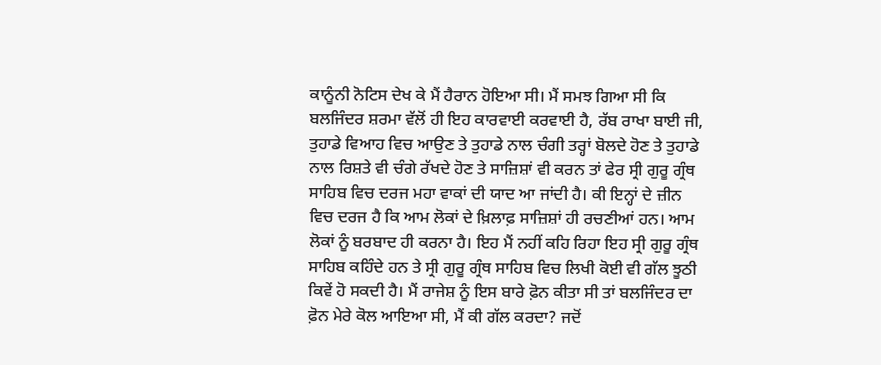ਕਾਨੂੰਨੀ ਨੋਟਿਸ ਦੇਖ ਕੇ ਮੈਂ ਹੈਰਾਨ ਹੋਇਆ ਸੀ। ਮੈਂ ਸਮਝ ਗਿਆ ਸੀ ਕਿ ਬਲਜਿੰਦਰ ਸ਼ਰਮਾ ਵੱਲੋਂ ਹੀ ਇਹ ਕਾਰਵਾਈ ਕਰਵਾਈ ਹੈ, ਰੱਬ ਰਾਖਾ ਬਾਈ ਜੀ, ਤੁਹਾਡੇ ਵਿਆਹ ਵਿਚ ਆਉਣ ਤੇ ਤੁਹਾਡੇ ਨਾਲ ਚੰਗੀ ਤਰ੍ਹਾਂ ਬੋਲਦੇ ਹੋਣ ਤੇ ਤੁਹਾਡੇ ਨਾਲ ਰਿਸ਼ਤੇ ਵੀ ਚੰਗੇ ਰੱਖਦੇ ਹੋਣ ਤੇ ਸਾਜ਼ਿਸ਼ਾਂ ਵੀ ਕਰਨ ਤਾਂ ਫੇਰ ਸ੍ਰੀ ਗੁਰੂ ਗ੍ਰੰਥ ਸਾਹਿਬ ਵਿਚ ਦਰਜ ਮਹਾ ਵਾਕਾਂ ਦੀ ਯਾਦ ਆ ਜਾਂਦੀ ਹੈ। ਕੀ ਇਨ੍ਹਾਂ ਦੇ ਜ਼ੀਨ ਵਿਚ ਦਰਜ ਹੈ ਕਿ ਆਮ ਲੋਕਾਂ ਦੇ ਖ਼ਿਲਾਫ਼ ਸਾਜ਼ਿਸ਼ਾਂ ਹੀ ਰਚਣੀਆਂ ਹਨ। ਆਮ ਲੋਕਾਂ ਨੂੰ ਬਰਬਾਦ ਹੀ ਕਰਨਾ ਹੈ। ਇਹ ਮੈਂ ਨਹੀਂ ਕਹਿ ਰਿਹਾ ਇਹ ਸ੍ਰੀ ਗੁਰੂ ਗ੍ਰੰਥ ਸਾਹਿਬ ਕਹਿੰਦੇ ਹਨ ਤੇ ਸ੍ਰੀ ਗੁਰੂ ਗ੍ਰੰਥ ਸਾਹਿਬ ਵਿਚ ਲਿਖੀ ਕੋਈ ਵੀ ਗੱਲ ਝੂਠੀ ਕਿਵੇਂ ਹੋ ਸਕਦੀ ਹੈ। ਮੈਂ ਰਾਜੇਸ਼ ਨੂੰ ਇਸ ਬਾਰੇ ਫ਼ੋਨ ਕੀਤਾ ਸੀ ਤਾਂ ਬਲਜਿੰਦਰ ਦਾ ਫ਼ੋਨ ਮੇਰੇ ਕੋਲ ਆਇਆ ਸੀ, ਮੈਂ ਕੀ ਗੱਲ ਕਰਦਾ? ਜਦੋਂ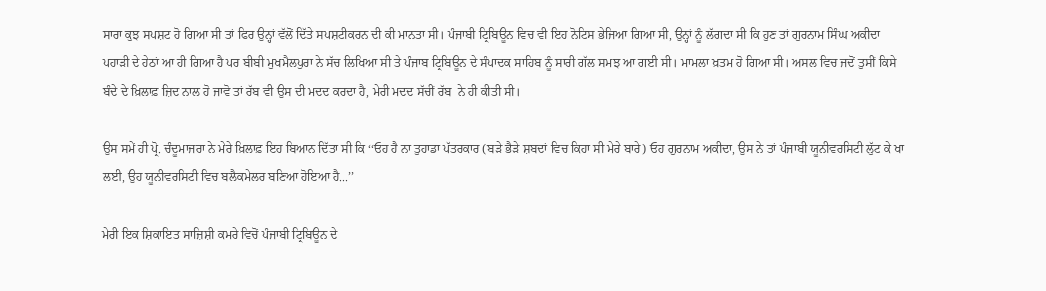ਸਾਰਾ ਕੁਝ ਸਪਸ਼ਟ ਹੋ ਗਿਆ ਸੀ ਤਾਂ ਫਿਰ ਉਨ੍ਹਾਂ ਵੱਲੋਂ ਦਿੱਤੇ ਸਪਸ਼ਟੀਕਰਨ ਦੀ ਕੀ ਮਾਨਤਾ ਸੀ। ਪੰਜਾਬੀ ਟ੍ਰਿਬਿਊਨ ਵਿਚ ਵੀ ਇਹ ਨੋਟਿਸ ਭੇਜਿਆ ਗਿਆ ਸੀ, ਉਨ੍ਹਾਂ ਨੂੰ ਲੱਗਦਾ ਸੀ ਕਿ ਹੁਣ ਤਾਂ ਗੁਰਨਾਮ ਸਿੰਘ ਅਕੀਦਾ ਪਹਾੜੀ ਦੇ ਹੇਠਾਂ ਆ ਹੀ ਗਿਆ ਹੈ ਪਰ ਬੀਬੀ ਮੁਖਮੈਲਪੁਰਾ ਨੇ ਸੱਚ ਲਿਖਿਆ ਸੀ ਤੇ ਪੰਜਾਬ ਟ੍ਰਿਬਿਊਨ ਦੇ ਸੰਪਾਦਕ ਸਾਹਿਬ ਨੂੰ ਸਾਰੀ ਗੱਲ ਸਮਝ ਆ ਗਈ ਸੀ। ਮਾਮਲਾ ਖ਼ਤਮ ਹੋ ਗਿਆ ਸੀ। ਅਸਲ ਵਿਚ ਜਦੋਂ ਤੁਸੀਂ ਕਿਸੇ ਬੰਦੇ ਦੇ ਖ਼ਿਲਾਫ਼ ਜ਼ਿਦ ਨਾਲ ਹੋ ਜਾਵੋ ਤਾਂ ਰੱਬ ਵੀ ਉਸ ਦੀ ਮਦਦ ਕਰਦਾ ਹੈ, ਮੇਰੀ ਮਦਦ ਸੱਚੀਂ ਰੱਬ  ਨੇ ਹੀ ਕੀਤੀ ਸੀ।

ਉਸ ਸਮੇਂ ਹੀ ਪ੍ਰੋ. ਚੰਦੂਮਾਜਰਾ ਨੇ ਮੇਰੇ ਖ਼ਿਲਾਫ਼ ਇਹ ਬਿਆਨ ਦਿੱਤਾ ਸੀ ਕਿ ‘‘ਓਹ ਹੈ ਨਾ ਤੁਹਾਡਾ ਪੱਤਰਕਾਰ (ਬੜੇ ਭੈੜੇ ਸ਼ਬਦਾਂ ਵਿਚ ਕਿਹਾ ਸੀ ਮੇਰੇ ਬਾਰੇ) ਓਹ ਗੁਰਨਾਮ ਅਕੀਦਾ, ਉਸ ਨੇ ਤਾਂ ਪੰਜਾਬੀ ਯੂਨੀਵਰਸਿਟੀ ਲੁੱਟ ਕੇ ਖਾ ਲਈ, ਉਹ ਯੂਨੀਵਰਸਿਟੀ ਵਿਚ ਬਲੈਕਮੇਲਰ ਬਣਿਆ ਹੋਇਆ ਹੈ...’’

ਮੇਰੀ ਇਕ ਸ਼ਿਕਾਇਤ ਸਾਜ਼ਿਸ਼ੀ ਕਮਰੇ ਵਿਚੋਂ ਪੰਜਾਬੀ ਟ੍ਰਿਬਿਊਨ ਦੇ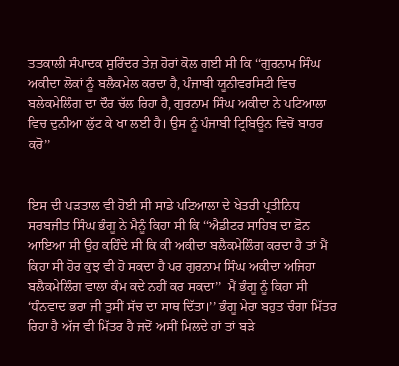ਤਤਕਾਲੀ ਸੰਪਾਦਕ ਸੁਰਿੰਦਰ ਤੇਜ਼ ਹੋਰਾਂ ਕੋਲ ਗਈ ਸੀ ਕਿ ‘‘ਗੁਰਨਾਮ ਸਿੰਘ ਅਕੀਦਾ ਲੋਕਾਂ ਨੂੰ ਬਲੈਕਮੇਲ ਕਰਦਾ ਹੈ, ਪੰਜਾਬੀ ਯੂਨੀਵਰਸਿਟੀ ਵਿਚ ਬਲੇਕਮੇਲਿੰਗ ਦਾ ਦੌਰ ਚੱਲ ਰਿਹਾ ਹੈ, ਗੁਰਨਾਮ ਸਿੰਘ ਅਕੀਦਾ ਨੇ ਪਟਿਆਲਾ ਵਿਚ ਦੁਨੀਆ ਲੁੱਟ ਕੇ ਖਾ ਲਈ ਹੈ। ਉਸ ਨੂੰ ਪੰਜਾਬੀ ਟ੍ਰਿਬਿਊਨ ਵਿਚੋਂ ਬਾਹਰ ਕਰੋ’’


ਇਸ ਦੀ ਪੜਤਾਲ ਵੀ ਹੋਈ ਸੀ ਸਾਡੇ ਪਟਿਆਲਾ ਦੇ ਖੇਤਰੀ ਪ੍ਰਤੀਨਿਧ ਸਰਬਜੀਤ ਸਿੰਘ ਭੰਗੂ ਨੇ ਮੈਨੂੰ ਕਿਹਾ ਸੀ ਕਿ ‘‘ਐਡੀਟਰ ਸਾਹਿਬ ਦਾ ਫ਼ੋਨ ਆਇਆ ਸੀ ਉਹ ਕਹਿੰਦੇ ਸੀ ਕਿ ਕੀ ਅਕੀਦਾ ਬਲੈਕਮੇਲਿੰਗ ਕਰਦਾ ਹੈ ਤਾਂ ਮੈਂ ਕਿਹਾ ਸੀ ਹੋਰ ਕੁਝ ਵੀ ਹੋ ਸਕਦਾ ਹੈ ਪਰ ਗੁਰਨਾਮ ਸਿੰਘ ਅਕੀਦਾ ਅਜਿਹਾ ਬਲੈਕਮੇਲਿੰਗ ਵਾਲਾ ਕੰਮ ਕਦੇ ਨਹੀਂ ਕਰ ਸਕਦਾ’’  ਮੈਂ ਭੰਗੂ ਨੂੰ ਕਿਹਾ ਸੀ ‘ਧੰਨਵਾਦ ਭਰਾ ਜੀ ਤੁਸੀਂ ਸੱਚ ਦਾ ਸਾਥ ਦਿੱਤਾ।’’ ਭੰਗੂ ਮੇਰਾ ਬਹੁਤ ਚੰਗਾ ਮਿੱਤਰ ਰਿਹਾ ਹੈ ਅੱਜ ਵੀ ਮਿੱਤਰ ਹੈ ਜਦੋਂ ਅਸੀਂ ਮਿਲਦੇ ਹਾਂ ਤਾਂ ਬੜੇ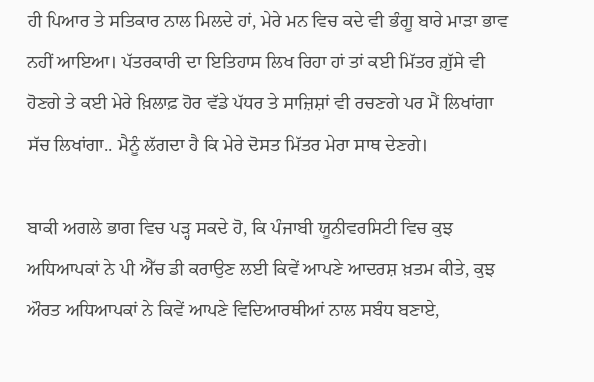ਹੀ ਪਿਆਰ ਤੇ ਸਤਿਕਾਰ ਨਾਲ ਮਿਲਦੇ ਹਾਂ, ਮੇਰੇ ਮਨ ਵਿਚ ਕਦੇ ਵੀ ਭੰਗੂ ਬਾਰੇ ਮਾੜਾ ਭਾਵ ਨਹੀਂ ਆਇਆ। ਪੱਤਰਕਾਰੀ ਦਾ ਇਤਿਹਾਸ ਲਿਖ ਰਿਹਾ ਹਾਂ ਤਾਂ ਕਈ ਮਿੱਤਰ ਗ਼ੁੱਸੇ ਵੀ ਹੋਣਗੇ ਤੇ ਕਈ ਮੇਰੇ ਖ਼ਿਲਾਫ਼ ਹੋਰ ਵੱਡੇ ਪੱਧਰ ਤੇ ਸਾਜ਼ਿਸ਼ਾਂ ਵੀ ਰਚਣਗੇ ਪਰ ਮੈਂ ਲਿਖਾਂਗਾ ਸੱਚ ਲਿਖਾਂਗਾ.. ਮੈਨੂੰ ਲੱਗਦਾ ਹੈ ਕਿ ਮੇਰੇ ਦੋਸਤ ਮਿੱਤਰ ਮੇਰਾ ਸਾਥ ਦੇਣਗੇ।

ਬਾਕੀ ਅਗਲੇ ਭਾਗ ਵਿਚ ਪੜ੍ਹ ਸਕਦੇ ਹੋ, ਕਿ ਪੰਜਾਬੀ ਯੂਨੀਵਰਸਿਟੀ ਵਿਚ ਕੁਝ ਅਧਿਆਪਕਾਂ ਨੇ ਪੀ ਐੱਚ ਡੀ ਕਰਾਉਣ ਲਈ ਕਿਵੇਂ ਆਪਣੇ ਆਦਰਸ਼ ਖ਼ਤਮ ਕੀਤੇ, ਕੁਝ ਔਰਤ ਅਧਿਆਪਕਾਂ ਨੇ ਕਿਵੇਂ ਆਪਣੇ ਵਿਦਿਆਰਥੀਆਂ ਨਾਲ ਸਬੰਧ ਬਣਾਏ,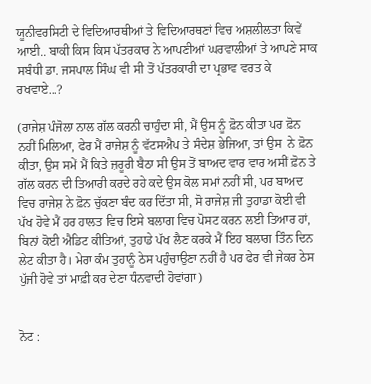ਯੂਨੀਵਰਸਿਟੀ ਦੇ ਵਿਦਿਆਰਥੀਆਂ ਤੇ ਵਿਦਿਆਰਥਣਾਂ ਵਿਚ ਅਸ਼ਲੀਲਤਾ ਕਿਵੇਂ ਆਈ.. ਬਾਕੀ ਕਿਸ ਕਿਸ ਪੱਤਰਕਾਰ ਨੇ ਆਪਣੀਆਂ ਘਰਵਾਲੀਆਂ ਤੇ ਆਪਣੇ ਸਾਕ ਸਬੰਧੀ ਡਾ. ਜਸਪਾਲ ਸਿੰਘ ਵੀ ਸੀ ਤੋਂ ਪੱਤਰਕਾਰੀ ਦਾ ਪ੍ਰਭਾਵ ਵਰਤ ਕੇ ਰਖਵਾਏ...?

(ਰਾਜੇਸ਼ ਪੰਜੋਲਾ ਨਾਲ ਗੱਲ ਕਰਨੀ ਚਾਹੁੰਦਾ ਸੀ, ਮੈਂ ਉਸ ਨੂੰ ਫ਼ੋਨ ਕੀਤਾ ਪਰ ਫ਼ੋਨ ਨਹੀਂ ਮਿਲਿਆ, ਫੇਰ ਮੈਂ ਰਾਜੇਸ਼ ਨੂੰ ਵੱਟਸਐਪ ਤੇ ਸੰਦੇਸ਼ ਭੇਜਿਆ, ਤਾਂ ਉਸ  ਨੇ ਫ਼ੋਨ ਕੀਤਾ, ਉਸ ਸਮੇਂ ਮੈਂ ਕਿਤੇ ਜ਼ਰੂਰੀ ਬੈਠਾ ਸੀ ਉਸ ਤੋਂ ਬਾਅਦ ਵਾਰ ਵਾਰ ਅਸੀਂ ਫ਼ੋਨ ਤੇ ਗੱਲ ਕਰਨ ਦੀ ਤਿਆਰੀ ਕਰਦੇ ਰਹੇ ਕਦੇ ਉਸ ਕੋਲ ਸਮਾਂ ਨਹੀਂ ਸੀ, ਪਰ ਬਾਅਦ ਵਿਚ ਰਾਜੇਸ਼ ਨੇ ਫ਼ੋਨ ਚੁੱਕਣਾ ਬੰਦ ਕਰ ਦਿੱਤਾ ਸੀ, ਸੋ ਰਾਜੇਸ਼ ਜੀ ਤੁਹਾਡਾ ਕੋਈ ਵੀ ਪੱਖ ਹੋਵੇ ਮੈਂ ਹਰ ਹਾਲਤ ਵਿਚ ਇਸੇ ਬਲਾਗ ਵਿਚ ਪੋਸਟ ਕਰਨ ਲਈ ਤਿਆਰ ਹਾਂ, ਬਿਨਾਂ ਕੋਈ ਐਡਿਟ ਕੀਤਿਆਂ, ਤੁਹਾਡੇ ਪੱਖ ਲੈਣ ਕਰਕੇ ਮੈਂ ਇਹ ਬਲਾਗ ਤਿੰਨ ਦਿਨ ਲੇਟ ਕੀਤਾ ਹੈ। ਮੇਰਾ ਕੰਮ ਤੁਹਾਨੂੰ ਠੇਸ ਪਹੁੰਚਾਉਣਾ ਨਹੀਂ ਹੈ ਪਰ ਫੇਰ ਵੀ ਜੇਕਰ ਠੇਸ ਪੁੱਜੀ ਹੋਵੇ ਤਾਂ ਮਾਫ਼ੀ ਕਰ ਦੇਣਾ ਧੰਨਵਾਦੀ ਹੋਵਾਂਗਾ)


ਨੋਟ :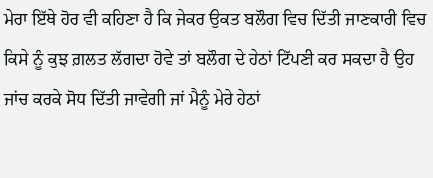ਮੇਰਾ ਇੱਥੇ ਹੋਰ ਵੀ ਕਹਿਣਾ ਹੈ ਕਿ ਜੇਕਰ ਉਕਤ ਬਲੌਗ ਵਿਚ ਦਿੱਤੀ ਜਾਣਕਾਰੀ ਵਿਚ ਕਿਸੇ ਨੂੰ ਕੁਝ ਗ਼ਲਤ ਲੱਗਦਾ ਹੋਵੇ ਤਾਂ ਬਲੌਗ ਦੇ ਹੇਠਾਂ ਟਿੱਪਣੀ ਕਰ ਸਕਦਾ ਹੈ ਉਹ ਜਾਂਚ ਕਰਕੇ ਸੋਧ ਦਿੱਤੀ ਜਾਵੇਗੀ ਜਾਂ ਮੈਨੂੰ ਮੇਰੇ ਹੇਠਾਂ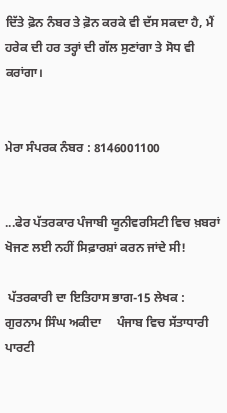ਦਿੱਤੇ ਫ਼ੋਨ ਨੰਬਰ ਤੇ ਫ਼ੋਨ ਕਰਕੇ ਵੀ ਦੱਸ ਸਕਦਾ ਹੈ, ਮੈਂ ਹਰੇਕ ਦੀ ਹਰ ਤਰ੍ਹਾਂ ਦੀ ਗੱਲ ਸੁਣਾਂਗਾ ਤੇ ਸੋਧ ਵੀ ਕਰਾਂਗਾ।


ਮੇਰਾ ਸੰਪਰਕ ਨੰਬਰ : 8146001100


...ਫੇਰ ਪੱਤਰਕਾਰ ਪੰਜਾਬੀ ਯੂਨੀਵਰਸਿਟੀ ਵਿਚ ਖ਼ਬਰਾਂ ਖੋਜਣ ਲਈ ਨਹੀਂ ਸਿਫ਼ਾਰਸ਼ਾਂ ਕਰਨ ਜਾਂਦੇ ਸੀ!

 ਪੱਤਰਕਾਰੀ ਦਾ ਇਤਿਹਾਸ ਭਾਗ-15 ਲੇਖਕ : ਗੁਰਨਾਮ ਸਿੰਘ ਅਕੀਦਾ     ਪੰਜਾਬ ਵਿਚ ਸੱਤਾਧਾਰੀ ਪਾਰਟੀ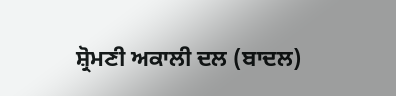ਸ਼੍ਰੋਮਣੀ ਅਕਾਲੀ ਦਲ (ਬਾਦਲ)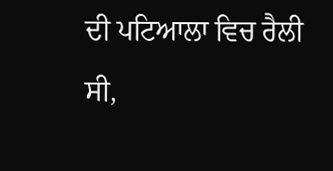ਦੀ ਪਟਿਆਲਾ ਵਿਚ ਰੈਲੀ ਸੀ,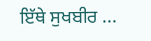ਇੱਥੇ ਸੁਖਬੀਰ ...